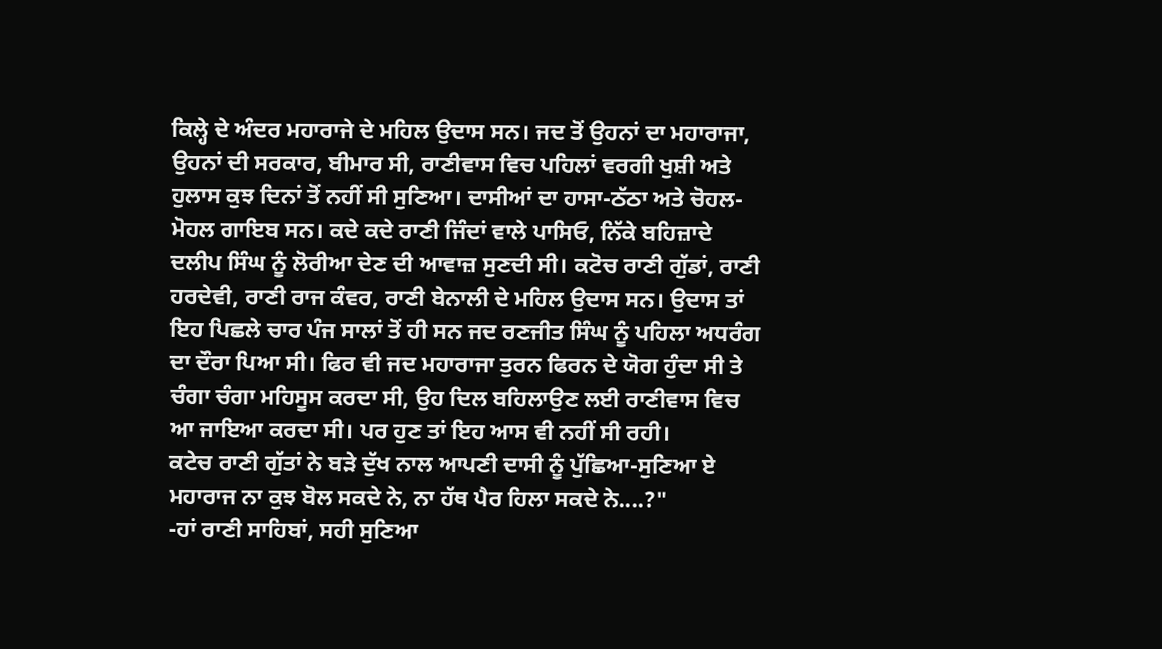ਕਿਲ੍ਹੇ ਦੇ ਅੰਦਰ ਮਹਾਰਾਜੇ ਦੇ ਮਹਿਲ ਉਦਾਸ ਸਨ। ਜਦ ਤੋਂ ਉਹਨਾਂ ਦਾ ਮਹਾਰਾਜਾ, ਉਹਨਾਂ ਦੀ ਸਰਕਾਰ, ਬੀਮਾਰ ਸੀ, ਰਾਣੀਵਾਸ ਵਿਚ ਪਹਿਲਾਂ ਵਰਗੀ ਖੁਸ਼ੀ ਅਤੇ ਹੁਲਾਸ ਕੁਝ ਦਿਨਾਂ ਤੋਂ ਨਹੀਂ ਸੀ ਸੁਣਿਆ। ਦਾਸੀਆਂ ਦਾ ਹਾਸਾ-ਠੱਠਾ ਅਤੇ ਚੋਹਲ-ਮੋਹਲ ਗਾਇਬ ਸਨ। ਕਦੇ ਕਦੇ ਰਾਣੀ ਜਿੰਦਾਂ ਵਾਲੇ ਪਾਸਿਓ, ਨਿੱਕੇ ਬਹਿਜ਼ਾਦੇ ਦਲੀਪ ਸਿੰਘ ਨੂੰ ਲੋਰੀਆ ਦੇਣ ਦੀ ਆਵਾਜ਼ ਸੁਣਦੀ ਸੀ। ਕਟੋਚ ਰਾਣੀ ਗੁੱਡਾਂ, ਰਾਣੀ ਹਰਦੇਵੀ, ਰਾਣੀ ਰਾਜ ਕੰਵਰ, ਰਾਣੀ ਬੇਨਾਲੀ ਦੇ ਮਹਿਲ ਉਦਾਸ ਸਨ। ਉਦਾਸ ਤਾਂ ਇਹ ਪਿਛਲੇ ਚਾਰ ਪੰਜ ਸਾਲਾਂ ਤੋਂ ਹੀ ਸਨ ਜਦ ਰਣਜੀਤ ਸਿੰਘ ਨੂੰ ਪਹਿਲਾ ਅਧਰੰਗ ਦਾ ਦੌਰਾ ਪਿਆ ਸੀ। ਫਿਰ ਵੀ ਜਦ ਮਹਾਰਾਜਾ ਤੁਰਨ ਫਿਰਨ ਦੇ ਯੋਗ ਹੁੰਦਾ ਸੀ ਤੇ ਚੰਗਾ ਚੰਗਾ ਮਹਿਸੂਸ ਕਰਦਾ ਸੀ, ਉਹ ਦਿਲ ਬਹਿਲਾਉਣ ਲਈ ਰਾਣੀਵਾਸ ਵਿਚ ਆ ਜਾਇਆ ਕਰਦਾ ਸੀ। ਪਰ ਹੁਣ ਤਾਂ ਇਹ ਆਸ ਵੀ ਨਹੀਂ ਸੀ ਰਹੀ।
ਕਟੇਚ ਰਾਣੀ ਗੁੱਤਾਂ ਨੇ ਬੜੇ ਦੁੱਖ ਨਾਲ ਆਪਣੀ ਦਾਸੀ ਨੂੰ ਪੁੱਛਿਆ-ਸੁਣਿਆ ਏ ਮਹਾਰਾਜ ਨਾ ਕੁਝ ਬੋਲ ਸਕਦੇ ਨੇ, ਨਾ ਹੱਥ ਪੈਰ ਹਿਲਾ ਸਕਦੇ ਨੇ....?"
-ਹਾਂ ਰਾਣੀ ਸਾਹਿਬਾਂ, ਸਹੀ ਸੁਣਿਆ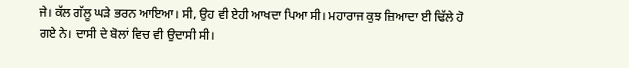ਜੇ। ਕੱਲ ਗੱਲੂ ਘੜੇ ਭਰਨ ਆਇਆ। ਸੀ, ਉਹ ਵੀ ਏਹੀ ਆਖਦਾ ਪਿਆ ਸੀ। ਮਹਾਰਾਜ ਕੁਝ ਜ਼ਿਆਦਾ ਈ ਢਿੱਲੇ ਹੋ ਗਏ ਨੇ। ਦਾਸੀ ਦੇ ਬੋਲਾਂ ਵਿਚ ਵੀ ਉਦਾਸੀ ਸੀ।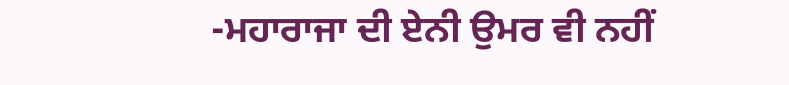-ਮਹਾਰਾਜਾ ਦੀ ਏਨੀ ਉਮਰ ਵੀ ਨਹੀਂ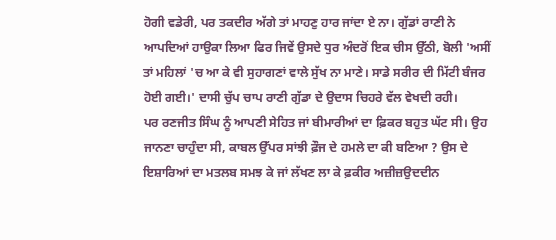ਹੋਗੀ ਵਡੇਰੀ, ਪਰ ਤਕਦੀਰ ਅੱਗੇ ਤਾਂ ਮਾਹਣੁ ਹਾਰ ਜਾਂਦਾ ਏ ਨਾ। ਗੁੱਡਾਂ ਰਾਣੀ ਨੇ ਆਪਦਿਆਂ ਹਾਉਕਾ ਲਿਆ ਫਿਰ ਜਿਵੇਂ ਉਸਦੇ ਧੁਰ ਅੰਦਰੋਂ ਇਕ ਚੀਸ ਉੱਠੀ, ਬੋਲੀ 'ਅਸੀਂ ਤਾਂ ਮਹਿਲਾਂ 'ਚ ਆ ਕੇ ਵੀ ਸੁਹਾਗਣਾਂ ਵਾਲੇ ਸੁੱਖ ਨਾ ਮਾਣੇ। ਸਾਡੇ ਸਰੀਰ ਦੀ ਮਿੱਟੀ ਬੰਜਰ ਹੋਈ ਗਈ।' ਦਾਸੀ ਚੁੱਪ ਚਾਪ ਰਾਣੀ ਗੁੱਡਾ ਦੇ ਉਦਾਸ ਚਿਹਰੇ ਵੱਲ ਵੇਖਦੀ ਰਹੀ।
ਪਰ ਰਣਜੀਤ ਸਿੰਘ ਨੂੰ ਆਪਣੀ ਸੇਹਿਤ ਜਾਂ ਬੀਮਾਰੀਆਂ ਦਾ ਫ਼ਿਕਰ ਬਹੁਤ ਘੱਟ ਸੀ। ਉਹ ਜਾਨਣਾ ਚਾਹੁੰਦਾ ਸੀ, ਕਾਬਲ ਉੱਪਰ ਸਾਂਝੀ ਫ਼ੌਜ ਦੇ ਹਮਲੇ ਦਾ ਕੀ ਬਣਿਆ ? ਉਸ ਦੇ ਇਸ਼ਾਰਿਆਂ ਦਾ ਮਤਲਬ ਸਮਝ ਕੇ ਜਾਂ ਲੱਖਣ ਲਾ ਕੇ ਫ਼ਕੀਰ ਅਜ਼ੀਜ਼ਉਦਦੀਨ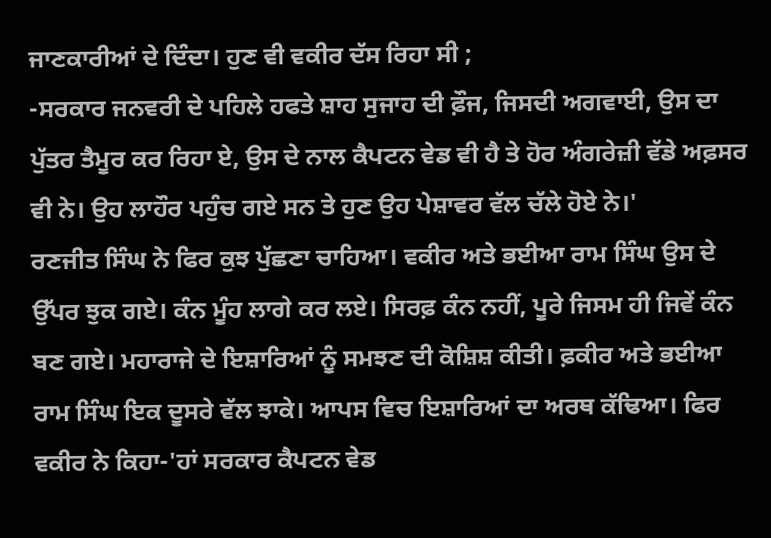ਜਾਣਕਾਰੀਆਂ ਦੇ ਦਿੰਦਾ। ਹੁਣ ਵੀ ਵਕੀਰ ਦੱਸ ਰਿਹਾ ਸੀ ;
-ਸਰਕਾਰ ਜਨਵਰੀ ਦੇ ਪਹਿਲੇ ਹਫਤੇ ਸ਼ਾਹ ਸੁਜਾਹ ਦੀ ਫ਼ੌਜ, ਜਿਸਦੀ ਅਗਵਾਈ, ਉਸ ਦਾ ਪੁੱਤਰ ਤੈਮੂਰ ਕਰ ਰਿਹਾ ਏ, ਉਸ ਦੇ ਨਾਲ ਕੈਪਟਨ ਵੇਡ ਵੀ ਹੈ ਤੇ ਹੋਰ ਅੰਗਰੇਜ਼ੀ ਵੱਡੇ ਅਫ਼ਸਰ ਵੀ ਨੇ। ਉਹ ਲਾਹੌਰ ਪਹੁੰਚ ਗਏ ਸਨ ਤੇ ਹੁਣ ਉਹ ਪੇਸ਼ਾਵਰ ਵੱਲ ਚੱਲੇ ਹੋਏ ਨੇ।'
ਰਣਜੀਤ ਸਿੰਘ ਨੇ ਫਿਰ ਕੁਝ ਪੁੱਛਣਾ ਚਾਹਿਆ। ਵਕੀਰ ਅਤੇ ਭਈਆ ਰਾਮ ਸਿੰਘ ਉਸ ਦੇ ਉੱਪਰ ਝੁਕ ਗਏ। ਕੰਨ ਮੂੰਹ ਲਾਗੇ ਕਰ ਲਏ। ਸਿਰਫ਼ ਕੰਨ ਨਹੀਂ, ਪੂਰੇ ਜਿਸਮ ਹੀ ਜਿਵੇਂ ਕੰਨ ਬਣ ਗਏ। ਮਹਾਰਾਜੇ ਦੇ ਇਸ਼ਾਰਿਆਂ ਨੂੰ ਸਮਝਣ ਦੀ ਕੋਸ਼ਿਸ਼ ਕੀਤੀ। ਫ਼ਕੀਰ ਅਤੇ ਭਈਆ ਰਾਮ ਸਿੰਘ ਇਕ ਦੂਸਰੇ ਵੱਲ ਝਾਕੇ। ਆਪਸ ਵਿਚ ਇਸ਼ਾਰਿਆਂ ਦਾ ਅਰਥ ਕੱਢਿਆ। ਫਿਰ ਵਕੀਰ ਨੇ ਕਿਹਾ-'ਹਾਂ ਸਰਕਾਰ ਕੈਪਟਨ ਵੇਡ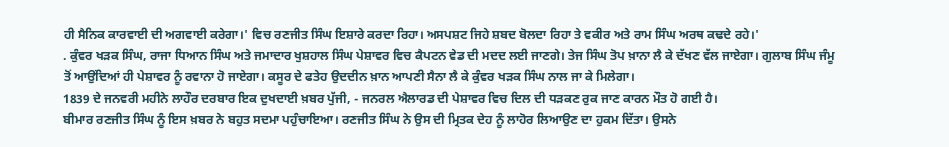ਹੀ ਸੈਨਿਕ ਕਾਰਵਾਈ ਦੀ ਅਗਵਾਈ ਕਰੇਗਾ।' ਵਿਚ ਰਣਜੀਤ ਸਿੰਘ ਇਸ਼ਾਰੇ ਕਰਦਾ ਰਿਹਾ। ਅਸਪਸ਼ਟ ਜਿਹੇ ਸ਼ਬਦ ਬੋਲਦਾ ਰਿਹਾ ਤੇ ਵਕੀਰ ਅਤੇ ਰਾਮ ਸਿੰਘ ਅਰਥ ਕਢਦੇ ਰਹੇ।'
. ਕੁੰਵਰ ਖੜਕ ਸਿੰਘ, ਰਾਜਾ ਧਿਆਨ ਸਿੰਘ ਅਤੇ ਜਮਾਦਾਰ ਖੁਸ਼ਹਾਲ ਸਿੰਘ ਪੇਸ਼ਾਵਰ ਵਿਚ ਕੈਪਟਨ ਵੇਡ ਦੀ ਮਦਦ ਲਈ ਜਾਣਗੇ। ਤੇਜ ਸਿੰਘ ਤੋਪ ਖ਼ਾਨਾ ਲੈ ਕੇ ਦੱਖਣ ਵੱਲ ਜਾਏਗਾ। ਗੁਲਾਬ ਸਿੰਘ ਜੰਮੂ ਤੋਂ ਆਉਂਦਿਆਂ ਹੀ ਪੇਸ਼ਾਵਰ ਨੂੰ ਰਵਾਨਾ ਹੋ ਜਾਏਗਾ। ਕਸੂਰ ਦੇ ਫਤੇਹ ਉਦਦੀਨ ਖ਼ਾਨ ਆਪਣੀ ਸੈਨਾ ਲੈ ਕੇ ਕੁੰਵਰ ਖੜਕ ਸਿੰਘ ਨਾਲ ਜਾ ਕੇ ਮਿਲੇਗਾ।
1839 ਦੇ ਜਨਵਰੀ ਮਹੀਨੇ ਲਾਹੌਰ ਦਰਬਾਰ ਇਕ ਦੁਖਦਾਈ ਖ਼ਬਰ ਪੁੱਜੀ, - ਜਨਰਲ ਐਲਾਰਡ ਦੀ ਪੇਸ਼ਾਵਰ ਵਿਚ ਦਿਲ ਦੀ ਧੜਕਣ ਰੁਕ ਜਾਣ ਕਾਰਨ ਮੌਤ ਹੋ ਗਈ ਹੈ।
ਬੀਮਾਰ ਰਣਜੀਤ ਸਿੰਘ ਨੂੰ ਇਸ ਖ਼ਬਰ ਨੇ ਬਹੁਤ ਸਦਮਾ ਪਹੁੰਚਾਇਆ। ਰਣਜੀਤ ਸਿੰਘ ਨੇ ਉਸ ਦੀ ਮ੍ਰਿਤਕ ਦੇਹ ਨੂੰ ਲਾਹੋਰ ਲਿਆਉਣ ਦਾ ਹੁਕਮ ਦਿੱਤਾ। ਉਸਨੇ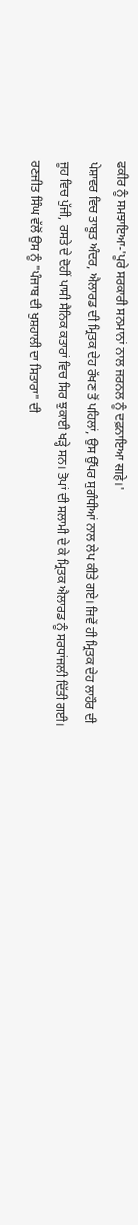ਫਕੀਰ ਨੂੰ ਸਮਝਾਇਆ-'ਪੂਰੇ ਸਰਕਾਰੀ ਸਨਮਾਨਾਂ ਨਾਲ ਜਰਨਲ ਨੂੰ ਦਫ਼ਨਾਇਆ साहे।'
ਪੇਸ਼ਾਵਰ ਵਿਚ ਤਾਬੂਤ ਅੰਦਰ, ਐਲਾਰਡ ਦੀ ਮ੍ਰਿਤਕ ਦੇਹ ਰੱਖਣ ਤੋਂ ਪਹਿਲਾਂ, ਉਸ ਉੱਪਰ ਸੁਗੰਧੀਆਂ ਨਾਲ ਲੇਪ ਕੀਤੇ ਗਏ। ਜਿਵੇਂ ਹੀ ਮ੍ਰਿਤਕ ਦੇਹ ਲਾਹੌਰ ਦੀ ਜੂਹ ਵਿਚ ਪੁੱਜੀ, ਰਸਤੇ ਦੇ ਦੋਹੀਂ ਪਾਸੀ ਸੈਨਿਕ ਕਤਾਰਾਂ ਵਿਚ ਸਿਰ ਝੁਕਾਈ ਖੜ੍ਹੇ ਸਨ। ਤੋਪਾਂ ਦੀ ਸਲਾਮੀ ਦੇ ਕੇ ਮ੍ਰਿਤਕ ਐਲਾਰਡ ਨੂੰ ਸਰਧਾਂਜਲੀ ਦਿੱਤੀ ਗਈ। ਰਣਜੀਤ ਸਿੰਘ ਵੱਲੋਂ ਉਸ ਨੂੰ "ਪੰਜਾਬ ਦੀ ਖੁਸ਼ਹਾਲੀ ਦਾ ਸਿਤਾਰਾ" ਦੀ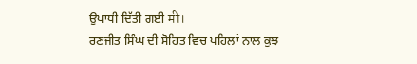ਉਪਾਧੀ ਦਿੱਤੀ ਗਈ मी।
ਰਣਜੀਤ ਸਿੰਘ ਦੀ ਸੋਹਿਤ ਵਿਚ ਪਹਿਲਾਂ ਨਾਲ ਕੁਝ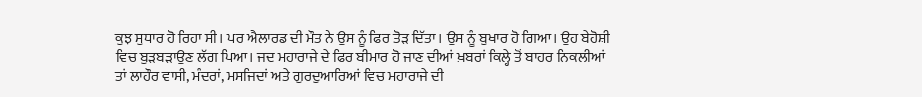ਕੁਝ ਸੁਧਾਰ ਹੋ ਰਿਹਾ ਸੀ। ਪਰ ਐਲਾਰਡ ਦੀ ਮੌਤ ਨੇ ਉਸ ਨੂੰ ਫਿਰ ਤੋੜ ਦਿੱਤਾ। ਉਸ ਨੂੰ ਬੁਖਾਰ ਹੋ ਗਿਆ। ਉਹ ਬੇਹੋਸ਼ੀ ਵਿਚ ਬੁੜਬੜਾਉਣ ਲੱਗ ਪਿਆ। ਜਦ ਮਹਾਰਾਜੇ ਦੇ ਫਿਰ ਬੀਮਾਰ ਹੋ ਜਾਣ ਦੀਆਂ ਖ਼ਬਰਾਂ ਕਿਲ੍ਹੇ ਤੋਂ ਬਾਹਰ ਨਿਕਲੀਆਂ ਤਾਂ ਲਾਹੌਰ ਵਾਸੀ, ਮੰਦਰਾਂ, ਮਸਜਿਦਾਂ ਅਤੇ ਗੁਰਦੁਆਰਿਆਂ ਵਿਚ ਮਹਾਰਾਜੇ ਦੀ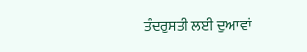ਤੰਦਰੁਸਤੀ ਲਈ ਦੁਆਵਾਂ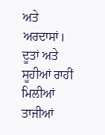ਅਤੇ ਅਰਦਾਸਾਂ।
ਦੂਤਾਂ ਅਤੇ ਸੂਹੀਆਂ ਰਾਹੀਂ ਮਿਲੀਆਂ ਤਾਜੀਆਂ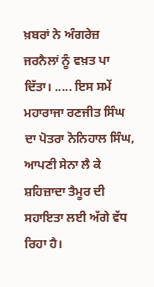ਖ਼ਬਰਾਂ ਨੇ ਅੰਗਰੇਜ਼ ਜਰਨੈਲਾਂ ਨੂੰ ਵਖ਼ਤ ਪਾ ਦਿੱਤਾ। ..... ਇਸ ਸਮੇਂ ਮਹਾਰਾਜਾ ਰਣਜੀਤ ਸਿੰਘ ਦਾ ਪੋਤਰਾ ਨੋਨਿਹਾਲ ਸਿੰਘ, ਆਪਣੀ ਸੇਨਾ ਲੈ ਕੇ ਸ਼ਹਿਜ਼ਾਦਾ ਤੈਮੂਰ ਦੀ ਸਹਾਇਤਾ ਲਈ ਅੱਗੇ ਵੱਧ ਰਿਹਾ ਹੈ।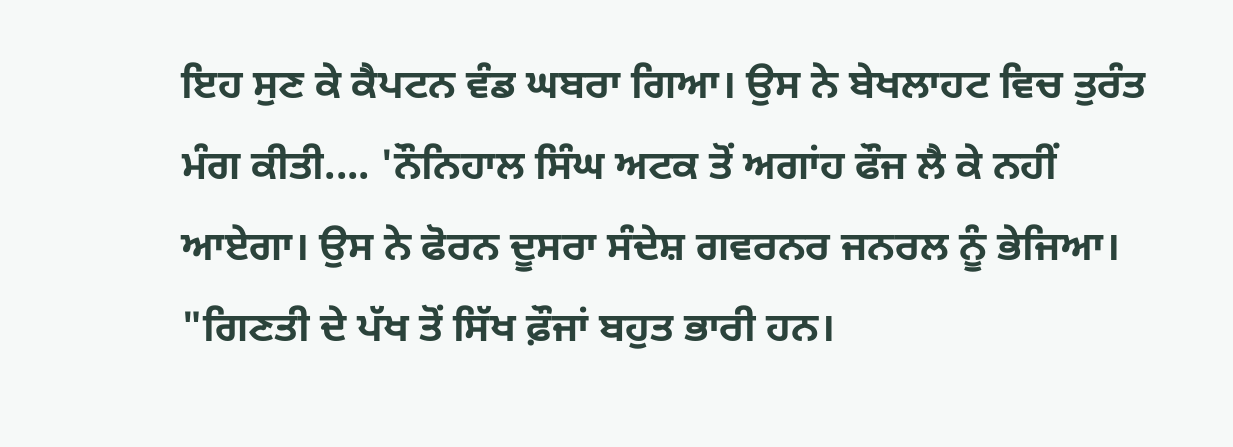ਇਹ ਸੁਣ ਕੇ ਕੈਪਟਨ ਵੰਡ ਘਬਰਾ ਗਿਆ। ਉਸ ਨੇ ਬੇਖਲਾਹਟ ਵਿਚ ਤੁਰੰਤ ਮੰਗ ਕੀਤੀ.... 'ਨੌਨਿਹਾਲ ਸਿੰਘ ਅਟਕ ਤੋਂ ਅਗਾਂਹ ਫੌਜ ਲੈ ਕੇ ਨਹੀਂ ਆਏਗਾ। ਉਸ ਨੇ ਫੋਰਨ ਦੂਸਰਾ ਸੰਦੇਸ਼ ਗਵਰਨਰ ਜਨਰਲ ਨੂੰ ਭੇਜਿਆ।
"ਗਿਣਤੀ ਦੇ ਪੱਖ ਤੋਂ ਸਿੱਖ ਫ਼ੌਜਾਂ ਬਹੁਤ ਭਾਰੀ ਹਨ।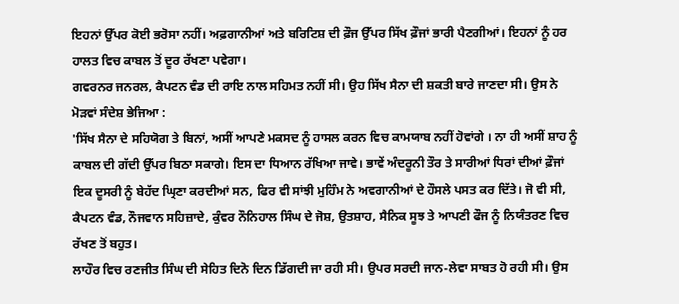ਇਹਨਾਂ ਉੱਪਰ ਕੋਈ ਭਰੋਸਾ ਨਹੀਂ। ਅਫ਼ਗਾਨੀਆਂ ਅਤੇ ਬਰਿਟਿਸ਼ ਦੀ ਫ਼ੌਜ ਉੱਪਰ ਸਿੱਖ ਫ਼ੌਜਾਂ ਭਾਰੀ ਪੈਣਗੀਆਂ। ਇਹਨਾਂ ਨੂੰ ਹਰ ਹਾਲਤ ਵਿਚ ਕਾਬਲ ਤੋਂ ਦੂਰ ਰੱਖਣਾ ਪਵੇਗਾ।
ਗਵਰਨਰ ਜਨਰਲ, ਕੈਪਟਨ ਵੰਡ ਦੀ ਰਾਇ ਨਾਲ ਸਹਿਮਤ ਨਹੀਂ ਸੀ। ਉਹ ਸਿੱਖ ਸੈਨਾ ਦੀ ਸ਼ਕਤੀ ਬਾਰੇ ਜਾਣਦਾ ਸੀ। ਉਸ ਨੇ ਮੋੜਵਾਂ ਸੰਦੇਸ਼ ਭੇਜਿਆ :
'ਸਿੱਖ ਸੈਨਾ ਦੇ ਸਹਿਯੋਗ ਤੇ ਬਿਨਾਂ, ਅਸੀਂ ਆਪਣੇ ਮਕਸਦ ਨੂੰ ਹਾਸਲ ਕਰਨ ਵਿਚ ਕਾਮਯਾਬ ਨਹੀਂ ਹੋਵਾਂਗੇ । ਨਾ ਹੀ ਅਸੀਂ ਸ਼ਾਹ ਨੂੰ ਕਾਬਲ ਦੀ ਗੱਦੀ ਉੱਪਰ ਬਿਠਾ ਸਕਾਗੇ। ਇਸ ਦਾ ਧਿਆਨ ਰੱਖਿਆ ਜਾਵੇ। ਭਾਵੇਂ ਅੰਦਰੂਨੀ ਤੌਰ ਤੇ ਸਾਰੀਆਂ ਧਿਰਾਂ ਦੀਆਂ ਫ਼ੌਜਾਂ ਇਕ ਦੂਸਰੀ ਨੂੰ ਬੇਹੱਦ ਘ੍ਰਿਣਾ ਕਰਦੀਆਂ ਸਨ, ਫਿਰ ਵੀ ਸਾਂਝੀ ਮੁਹਿੰਮ ਨੇ ਅਵਗਾਨੀਆਂ ਦੇ ਹੌਸਲੇ ਪਸਤ ਕਰ ਦਿੱਤੇ। ਜੋ ਵੀ ਸੀ, ਕੈਪਟਨ ਵੰਡ, ਨੌਜਵਾਨ ਸਹਿਜ਼ਾਦੇ, ਕੁੰਵਰ ਨੌਨਿਹਾਲ ਸਿੰਘ ਦੇ ਜੋਸ਼, ਉਤਸ਼ਾਹ, ਸੈਨਿਕ ਸੂਝ ਤੇ ਆਪਣੀ ਫੌਜ ਨੂੰ ਨਿਯੰਤਰਣ ਵਿਚ ਰੱਖਣ ਤੋਂ ਬਹੁਤ।
ਲਾਹੌਰ ਵਿਚ ਰਣਜੀਤ ਸਿੰਘ ਦੀ ਸੇਹਿਤ ਦਿਨੋ ਦਿਨ ਡਿੱਗਦੀ ਜਾ ਰਹੀ ਸੀ। ਉਪਰ ਸਰਦੀ ਜਾਨ-ਲੇਵਾ ਸਾਬਤ ਹੋ ਰਹੀ ਸੀ। ਉਸ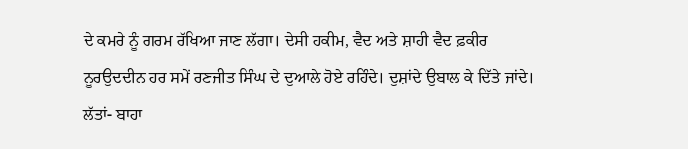ਦੇ ਕਮਰੇ ਨੂੰ ਗਰਮ ਰੱਖਿਆ ਜਾਣ ਲੱਗਾ। ਦੇਸੀ ਹਕੀਮ, ਵੈਦ ਅਤੇ ਸ਼ਾਹੀ ਵੈਦ ਫ਼ਕੀਰ ਨੂਰਉਦਦੀਨ ਹਰ ਸਮੇਂ ਰਣਜੀਤ ਸਿੰਘ ਦੇ ਦੁਆਲੇ ਹੋਏ ਰਹਿੰਦੇ। ਦੁਸ਼ਾਂਦੇ ਉਬਾਲ ਕੇ ਦਿੱਤੇ ਜਾਂਦੇ। ਲੱਤਾਂ- ਬਾਹਾ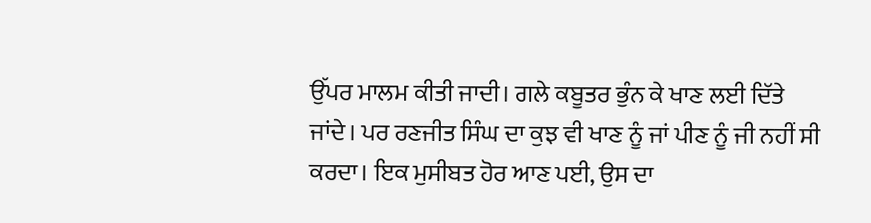ਉੱਪਰ ਮਾਲਮ ਕੀਤੀ ਜਾਦੀ। ਗਲੇ ਕਬੂਤਰ ਭੁੰਨ ਕੇ ਖਾਣ ਲਈ ਦਿੱਤੇ ਜਾਂਦੇ। ਪਰ ਰਣਜੀਤ ਸਿੰਘ ਦਾ ਕੁਝ ਵੀ ਖਾਣ ਨੂੰ ਜਾਂ ਪੀਣ ਨੂੰ ਜੀ ਨਹੀਂ ਸੀ ਕਰਦਾ। ਇਕ ਮੁਸੀਬਤ ਹੋਰ ਆਣ ਪਈ, ਉਸ ਦਾ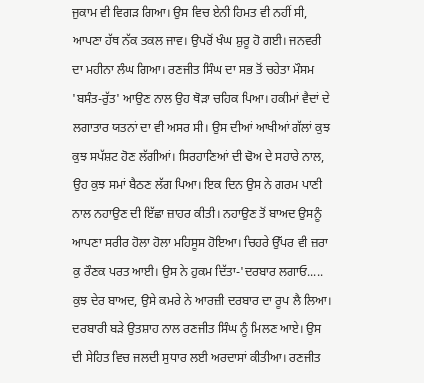ਜੁਕਾਮ ਵੀ ਵਿਗੜ ਗਿਆ। ਉਸ ਵਿਚ ਏਨੀ ਹਿਮਤ ਵੀ ਨਹੀਂ ਸੀ, ਆਪਣਾ ਹੱਥ ਨੱਕ ਤਕਲ ਜਾਵ। ਉਪਰੋਂ ਖੰਘ ਸ਼ੁਰੂ ਹੋ ਗਈ। ਜਨਵਰੀ ਦਾ ਮਹੀਨਾ ਲੰਘ ਗਿਆ। ਰਣਜੀਤ ਸਿੰਘ ਦਾ ਸਭ ਤੋਂ ਚਹੇਤਾ ਮੌਸਮ 'ਬਸੰਤ-ਰੁੱਤ' ਆਉਣ ਨਾਲ ਉਹ ਥੋੜਾ ਚਹਿਕ ਪਿਆ। ਹਕੀਮਾਂ ਵੈਦਾਂ ਦੇ ਲਗਾਤਾਰ ਯਤਨਾਂ ਦਾ ਵੀ ਅਸਰ ਸੀ। ਉਸ ਦੀਆਂ ਆਖੀਆਂ ਗੱਲਾਂ ਕੁਝ ਕੁਝ ਸਪੱਸ਼ਟ ਹੋਣ ਲੱਗੀਆਂ। ਸਿਰਹਾਣਿਆਂ ਦੀ ਢੋਅ ਦੇ ਸਹਾਰੇ ਨਾਲ, ਉਹ ਕੁਝ ਸਮਾਂ ਬੈਠਣ ਲੱਗ ਪਿਆ। ਇਕ ਦਿਨ ਉਸ ਨੇ ਗਰਮ ਪਾਣੀ ਨਾਲ ਨਹਾਉਣ ਦੀ ਇੱਛਾ ਜ਼ਾਹਰ ਕੀਤੀ। ਨਹਾਉਣ ਤੋਂ ਬਾਅਦ ਉਸਨੂੰ ਆਪਣਾ ਸਰੀਰ ਹੋਲਾ ਹੋਲਾ ਮਹਿਸੂਸ ਹੋਇਆ। ਚਿਹਰੇ ਉੱਪਰ ਵੀ ਜ਼ਰਾ ਕੁ ਰੌਣਕ ਪਰਤ ਆਈ। ਉਸ ਨੇ ਹੁਕਮ ਦਿੱਤਾ-'ਦਰਬਾਰ ਲਗਾਓ.....
ਕੁਝ ਦੇਰ ਬਾਅਦ, ਉਸੇ ਕਮਰੇ ਨੇ ਆਰਜ਼ੀ ਦਰਬਾਰ ਦਾ ਰੂਪ ਲੈ ਲਿਆ। ਦਰਬਾਰੀ ਬੜੇ ਉਤਸ਼ਾਹ ਨਾਲ ਰਣਜੀਤ ਸਿੰਘ ਨੂੰ ਮਿਲਣ ਆਏ। ਉਸ ਦੀ ਸੇਹਿਤ ਵਿਚ ਜਲਦੀ ਸੁਧਾਰ ਲਈ ਅਰਦਾਸਾਂ ਕੀਤੀਆ। ਰਣਜੀਤ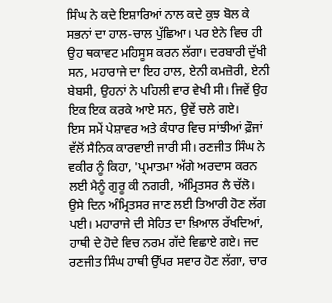ਸਿੰਘ ਨੇ ਕਦੇ ਇਸ਼ਾਰਿਆਂ ਨਾਲ ਕਦੇ ਕੁਝ ਬੋਲ ਕੇ ਸਭਨਾਂ ਦਾ ਹਾਲ-ਚਾਲ ਪੁੱਛਿਆ। ਪਰ ਏਨੇ ਵਿਚ ਹੀ ਉਹ ਥਕਾਵਟ ਮਹਿਸੂਸ ਕਰਨ ਲੱਗਾ। ਦਰਬਾਰੀ ਦੁੱਖੀ ਸਨ, ਮਹਾਰਾਜੇ ਦਾ ਇਹ ਹਾਲ, ਏਨੀ ਕਮਜ਼ੋਰੀ, ਏਨੀ ਬੇਬਸੀ, ਉਹਨਾਂ ਨੇ ਪਹਿਲੀ ਵਾਰ ਵੇਖੀ ਸੀ। ਜਿਵੇਂ ਉਹ ਇਕ ਇਕ ਕਰਕੇ ਆਏ ਸਨ, ਉਵੇਂ ਚਲੇ ਗਏ।
ਇਸ ਸਮੇਂ ਪੇਸ਼ਾਵਰ ਅਤੇ ਕੰਧਾਰ ਵਿਚ ਸਾਂਝੀਆਂ ਫ਼ੌਜਾਂ ਵੱਲੋਂ ਸੈਨਿਕ ਕਾਰਵਾਈ ਜਾਰੀ ਸੀ। ਰਣਜੀਤ ਸਿੰਘ ਨੇ ਵਕੀਰ ਨੂੰ ਕਿਹਾ, 'ਪ੍ਰਮਾਤਮਾ ਅੱਗੇ ਅਰਦਾਸ ਕਰਨ ਲਈ ਮੈਨੂੰ ਗੁਰੂ ਕੀ ਨਗਰੀ, ਅੰਮ੍ਰਿਤਸਰ ਲੈ ਚੱਲੋ।
ਉਸੇ ਦਿਨ ਅੰਮ੍ਰਿਤਸਰ ਜਾਣ ਲਈ ਤਿਆਰੀ ਹੋਣ ਲੱਗ ਪਈ। ਮਹਾਰਾਜੇ ਦੀ ਸੇਹਿਤ ਦਾ ਖ਼ਿਆਲ ਰੱਖਦਿਆਂ, ਹਾਥੀ ਦੇ ਹੋਦੇ ਵਿਚ ਨਰਮ ਗੱਦੇ ਵਿਛਾਏ ਗਏ। ਜਦ ਰਣਜੀਤ ਸਿੰਘ ਹਾਥੀ ਉੱਪਰ ਸਵਾਰ ਹੋਣ ਲੱਗਾ, ਚਾਰ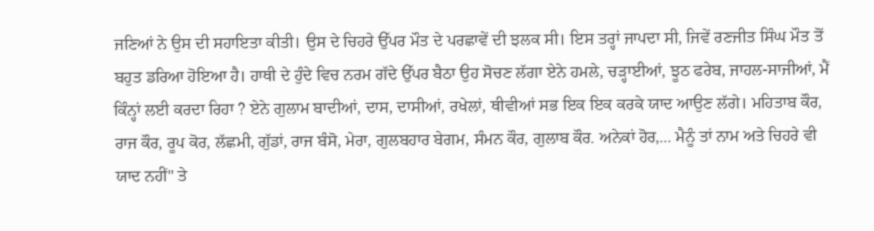ਜਣਿਆਂ ਨੇ ਉਸ ਦੀ ਸਹਾਇਤਾ ਕੀਤੀ। ਉਸ ਦੇ ਚਿਹਰੇ ਉੱਪਰ ਮੌਤ ਦੇ ਪਰਛਾਵੇਂ ਦੀ ਝਲਕ ਸੀ। ਇਸ ਤਰ੍ਹਾਂ ਜਾਪਦਾ ਸੀ, ਜਿਵੇਂ ਰਣਜੀਤ ਸਿੰਘ ਮੌਤ ਤੋਂ ਬਹੁਤ ਡਰਿਆ ਹੋਇਆ ਹੈ। ਹਾਥੀ ਦੇ ਹੁੰਦੇ ਵਿਚ ਨਰਮ ਗੱਦੇ ਉੱਪਰ ਬੈਠਾ ਉਹ ਸੋਚਣ ਲੱਗਾ ਏਨੇ ਹਮਲੇ, ਚੜ੍ਹਾਈਆਂ, ਝੂਠ ਫਰੇਬ, ਜਾਹਲ-ਸਾਜੀਆਂ, ਮੈਂ ਕਿੰਨ੍ਹਾਂ ਲਈ ਕਰਦਾ ਰਿਹਾ ? ਏਨੇ ਗੁਲਾਮ ਬਾਦੀਆਂ, ਦਾਸ, ਦਾਸੀਆਂ, ਰਖੇਲਾਂ, ਥੀਵੀਆਂ ਸਭ ਇਕ ਇਕ ਕਰਕੇ ਯਾਦ ਆਉਣ ਲੱਗੇ। ਮਹਿਤਾਬ ਕੌਰ, ਰਾਜ ਕੌਰ, ਰੂਪ ਕੋਰ, ਲੱਛਮੀ, ਗੁੱਡਾਂ, ਰਾਜ ਬੰਸੋ, ਮੇਰਾ, ਗੁਲਬਹਾਰ ਬੇਗਮ, ਸੰਮਨ ਕੌਰ, ਗੁਲਾਬ ਕੌਰ. ਅਨੇਕਾਂ ਹੋਰ,... ਮੈਨੂੰ ਤਾਂ ਨਾਮ ਅਤੇ ਚਿਹਰੇ ਵੀ ਯਾਦ ਨਹੀਂ" ਤੇ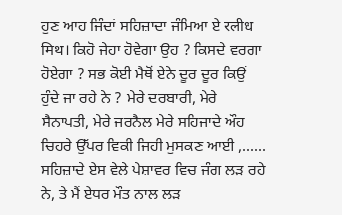ਹੁਣ ਆਹ ਜਿੰਦਾਂ ਸਹਿਜ਼ਾਦਾ ਜੰਮਿਆ ਏ रलीध मिथ। ਕਿਹੋ ਜੇਹਾ ਹੋਵੇਗਾ ਉਹ ? ਕਿਸਦੇ ਵਰਗਾ ਹੋਏਗਾ ? ਸਭ ਕੋਈ ਮੈਥੋਂ ਏਨੇ ਦੂਰ ਦੂਰ ਕਿਉਂ ਹੁੰਦੇ ਜਾ ਰਹੇ ਨੇ ? ਮੇਰੇ ਦਰਬਾਰੀ, ਮੇਰੇ ਸੈਨਾਪਤੀ, ਮੇਰੇ ਜਰਨੈਲ ਮੇਰੇ ਸਹਿਜਾਦੇ ਔਹ ਚਿਹਰੇ ਉੱਪਰ ਵਿਕੀ ਜਿਹੀ ਮੁਸਕਣ ਆਈ ,...... ਸਹਿਜ਼ਾਦੇ ਏਸ ਵੇਲੇ ਪੇਸ਼ਾਵਰ ਵਿਚ ਜੰਗ ਲੜ ਰਹੇ ਨੇ, ਤੇ ਮੈਂ ਏਧਰ ਮੌਤ ਨਾਲ ਲੜ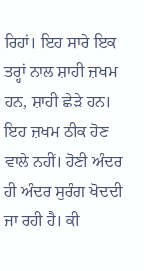ਰਿਹਾਂ। ਇਹ ਸਾਰੇ ਇਕ ਤਰ੍ਹਾਂ ਨਾਲ ਸ਼ਾਹੀ ਜ਼ਖਮ ਹਨ, ਸ਼ਾਹੀ ਛੇੜੇ ਹਨ। ਇਹ ਜ਼ਖਮ ਠੀਕ ਹੋਣ ਵਾਲੇ ਨਹੀਂ। ਹੋਣੀ ਅੰਦਰ ਹੀ ਅੰਦਰ ਸੁਰੰਗ ਖੋਦਦੀ ਜਾ ਰਹੀ ਹੈ। ਕੀ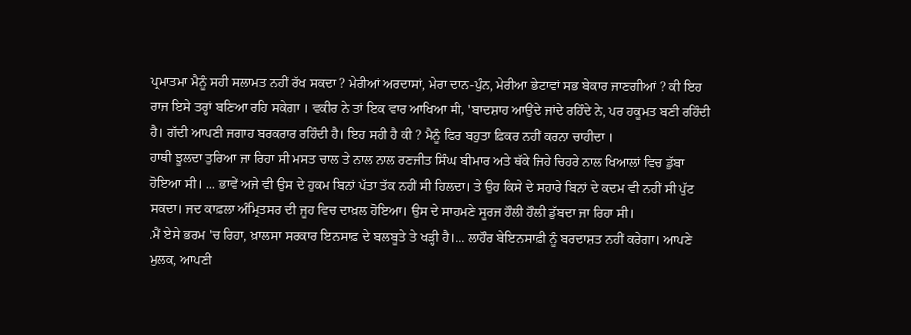ਪ੍ਰਮਾਤਮਾ ਮੈਨੂੰ ਸਹੀ ਸਲਾਮਤ ਨਹੀਂ ਰੱਖ ਸਕਦਾ ? ਮੇਰੀਆਂ ਅਰਦਾਸਾਂ, ਮੇਰਾ ਦਾਨ-ਪੁੰਨ, ਮੇਰੀਆ ਭੇਟਾਵਾਂ ਸਭ ਬੇਕਾਰ ਜਾਣਗੀਆਂ ? ਕੀ ਇਹ ਰਾਜ ਇਸੇ ਤਰ੍ਹਾਂ ਬਣਿਆ ਰਹਿ ਸਕੇਗਾ । ਵਕੀਰ ਨੇ ਤਾਂ ਇਕ ਵਾਰ ਆਖਿਆ मी, 'ਬਾਦਸ਼ਾਹ ਆਉਂਦੇ ਜਾਂਦੇ ਰਹਿੰਦੇ ਨੇ, ਪਰ ਹਕੂਮਤ ਬਣੀ ਰਹਿੰਦੀ ਹੈ। ਗੱਦੀ ਆਪਣੀ ਜਗਾਹ ਬਰਕਰਾਰ ਰਹਿੰਦੀ ਹੈ। ਇਹ ਸਹੀ ਹੈ ਕੀ ? ਮੈਨੂੰ ਫਿਰ ਬਹੁਤਾ ਫ਼ਿਕਰ ਨਹੀਂ ਕਰਨਾ ਚਾਹੀਦਾ ।
ਹਾਥੀ ਝੂਲਦਾ ਤੁਰਿਆ ਜਾ ਰਿਹਾ ਸੀ ਮਸਤ ਚਾਲ ਤੇ ਨਾਲ ਨਾਲ ਰਣਜੀਤ ਸਿੰਘ ਬੀਮਾਰ ਅਤੇ ਥੱਕੇ ਜਿਹੇ ਚਿਹਰੇ ਨਾਲ ਖਿਆਲਾਂ ਵਿਚ ਡੁੱਬਾ ਹੋਇਆ ਸੀ। ... ਭਾਵੇਂ ਅਜੇ ਵੀ ਉਸ ਦੇ ਹੁਕਮ ਬਿਨਾਂ ਪੱਤਾ ਤੱਕ ਨਹੀਂ ਸੀ ਹਿਲਦਾ। ਤੇ ਉਹ ਕਿਸੇ ਦੇ ਸਹਾਰੇ ਬਿਨਾਂ ਦੇ ਕਦਮ ਵੀ ਨਹੀਂ ਸੀ ਪੁੱਟ ਸਕਦਾ। ਜਦ ਕਾਫ਼ਲਾ ਅੰਮ੍ਰਿਤਸਰ ਦੀ ਜੂਹ ਵਿਚ ਦਾਖ਼ਲ ਹੋਇਆ। ਉਸ ਦੇ ਸਾਹਮਣੇ ਸੂਰਜ ਹੌਲੀ ਹੌਲੀ ਡੁੱਬਦਾ ਜਾ ਰਿਹਾ ਸੀ।
.ਮੈਂ ਏਸੇ ਭਰਮ 'ਚ ਰਿਹਾ, ਖ਼ਾਲਸਾ ਸਰਕਾਰ ਇਨਸਾਫ਼ ਦੇ ਬਲਬੂਤੇ ਤੇ ਖੜ੍ਹੀ ਹੈ।... ਲਾਹੌਰ ਬੇਇਨਸਾਫ਼ੀ ਨੂੰ ਬਰਦਾਸ਼ਤ ਨਹੀਂ ਕਰੇਗਾ। ਆਪਣੇ ਮੁਲਕ, ਆਪਣੀ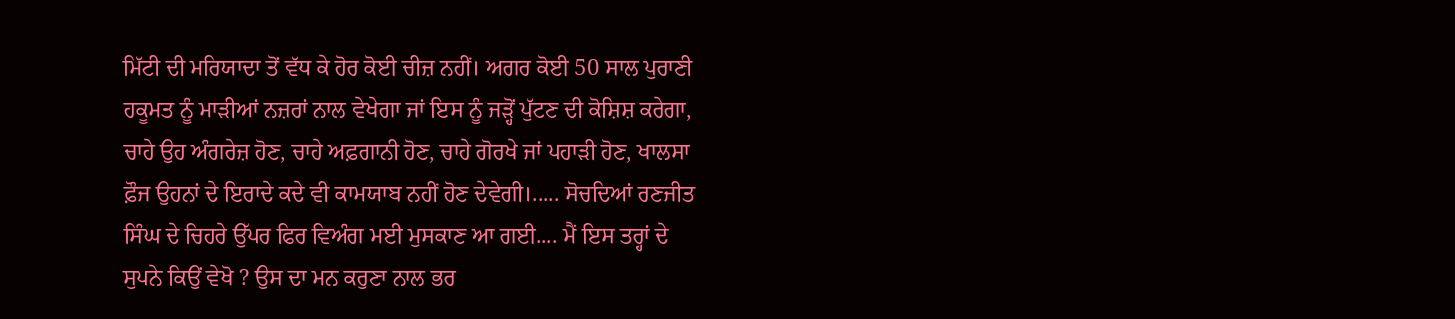ਮਿੱਟੀ ਦੀ ਮਰਿਯਾਦਾ ਤੋਂ ਵੱਧ ਕੇ ਹੋਰ ਕੋਈ ਚੀਜ਼ ਨਹੀਂ। ਅਗਰ ਕੋਈ 50 ਸਾਲ ਪੁਰਾਣੀ ਹਕੂਮਤ ਨੂੰ ਮਾੜੀਆਂ ਨਜ਼ਰਾਂ ਨਾਲ ਵੇਖੇਗਾ ਜਾਂ ਇਸ ਨੂੰ ਜੜ੍ਹੋਂ ਪੁੱਟਣ ਦੀ ਕੋਸ਼ਿਸ਼ ਕਰੇਗਾ, ਚਾਹੇ ਉਹ ਅੰਗਰੇਜ਼ ਹੋਣ, ਚਾਹੇ ਅਫ਼ਗਾਨੀ ਹੋਣ, ਚਾਹੇ ਗੋਰਖੇ ਜਾਂ ਪਹਾੜੀ ਹੋਣ, ਖਾਲਸਾ ਫ਼ੌਜ ਉਹਨਾਂ ਦੇ ਇਰਾਦੇ ਕਦੇ ਵੀ ਕਾਮਯਾਬ ਨਹੀਂ ਹੋਣ ਦੇਵੇਗੀ।..... ਸੋਚਦਿਆਂ ਰਣਜੀਤ ਸਿੰਘ ਦੇ ਚਿਹਰੇ ਉੱਪਰ ਫਿਰ ਵਿਅੰਗ ਮਈ ਮੁਸਕਾਣ ਆ ਗਈ.... ਮੈਂ ਇਸ ਤਰ੍ਹਾਂ ਦੇ ਸੁਪਨੇ ਕਿਉਂ ਵੇਖੋ ? ਉਸ ਦਾ ਮਨ ਕਰੁਣਾ ਨਾਲ ਭਰ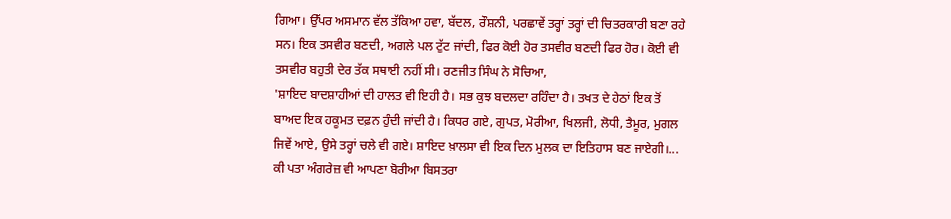ਗਿਆ। ਉੱਪਰ ਅਸਮਾਨ ਵੱਲ ਤੱਕਿਆ ਹਵਾ, ਬੱਦਲ, ਰੌਸ਼ਨੀ, ਪਰਛਾਵੇਂ ਤਰ੍ਹਾਂ ਤਰ੍ਹਾਂ ਦੀ ਚਿਤਰਕਾਰੀ ਬਣਾ ਰਹੇ ਸਨ। ਇਕ ਤਸਵੀਰ ਬਣਦੀ, ਅਗਲੇ ਪਲ ਟੁੱਟ ਜਾਂਦੀ, ਫਿਰ ਕੋਈ ਹੋਰ ਤਸਵੀਰ ਬਣਦੀ ਫਿਰ ਹੋਰ। ਕੋਈ ਵੀ ਤਸਵੀਰ ਬਹੁਤੀ ਦੇਰ ਤੱਕ ਸਥਾਈ ਨਹੀਂ ਸੀ। ਰਣਜੀਤ ਸਿੰਘ ਨੇ ਸੋਚਿਆ,
'ਸ਼ਾਇਦ ਬਾਦਸ਼ਾਹੀਆਂ ਦੀ ਹਾਲਤ ਵੀ ਇਹੀ ਹੈ। ਸਭ ਕੁਝ ਬਦਲਦਾ ਰਹਿੰਦਾ ਹੈ। ਤਖਤ ਦੇ ਹੇਠਾਂ ਇਕ ਤੋਂ ਬਾਅਦ ਇਕ ਹਕੂਮਤ ਦਫ਼ਨ ਹੁੰਦੀ ਜਾਂਦੀ ਹੈ। ਕਿਧਰ ਗਏ, ਗੁਪਤ, ਮੋਰੀਆ, ਖਿਲਜੀ, ਲੋਧੀ, ਤੈਮੂਰ, ਮੁਗਲ ਜਿਵੇਂ ਆਏ, ਉਸੇ ਤਰ੍ਹਾਂ ਚਲੇ ਵੀ ਗਏ। ਸ਼ਾਇਦ ਖ਼ਾਲਸਾ ਵੀ ਇਕ ਦਿਨ ਮੁਲਕ ਦਾ ਇਤਿਹਾਸ ਬਣ ਜਾਏਗੀ।... ਕੀ ਪਤਾ ਅੰਗਰੇਜ਼ ਵੀ ਆਪਣਾ ਬੋਰੀਆ ਬਿਸਤਰਾ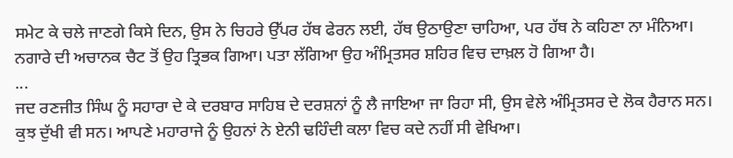ਸਮੇਟ ਕੇ ਚਲੇ ਜਾਣਗੇ ਕਿਸੇ ਦਿਨ, ਉਸ ਨੇ ਚਿਹਰੇ ਉੱਪਰ ਹੱਥ ਫੇਰਨ ਲਈ, ਹੱਥ ਉਠਾਉਣਾ ਚਾਹਿਆ, ਪਰ ਹੱਥ ਨੇ ਕਹਿਣਾ ਨਾ ਮੰਨਿਆ। ਨਗਾਰੇ ਦੀ ਅਚਾਨਕ ਚੈਟ ਤੋਂ ਉਹ ਤ੍ਰਿਭਕ ਗਿਆ। ਪਤਾ ਲੱਗਿਆ ਉਹ ਅੰਮ੍ਰਿਤਸਰ ਸ਼ਹਿਰ ਵਿਚ ਦਾਖ਼ਲ ਹੋ ਗਿਆ ਹੈ।
...
ਜਦ ਰਣਜੀਤ ਸਿੰਘ ਨੂੰ ਸਹਾਰਾ ਦੇ ਕੇ ਦਰਬਾਰ ਸਾਹਿਬ ਦੇ ਦਰਸ਼ਨਾਂ ਨੂੰ ਲੈ ਜਾਇਆ ਜਾ ਰਿਹਾ ਸੀ, ਉਸ ਵੇਲੇ ਅੰਮ੍ਰਿਤਸਰ ਦੇ ਲੋਕ ਹੈਰਾਨ ਸਨ। ਕੁਝ ਦੁੱਖੀ ਵੀ ਸਨ। ਆਪਣੇ ਮਹਾਰਾਜੇ ਨੂੰ ਉਹਨਾਂ ਨੇ ਏਨੀ ਢਹਿੰਦੀ ਕਲਾ ਵਿਚ ਕਦੇ ਨਹੀਂ ਸੀ ਵੇਖਿਆ।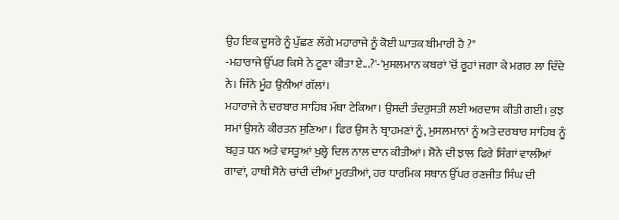ਉਹ ਇਕ ਦੂਸਰੇ ਨੂੰ ਪੁੱਛਣ ਲੱਗੇ ਮਹਾਰਾਜੇ ਨੂੰ ਕੋਈ ਘਾਤਕ ਬੀਮਾਰੀ ਹੈ ?"
-ਮਹਾਰਾਜੇ ਉੱਪਰ ਕਿਸੇ ਨੇ ਟੂਣਾ ਕੀਤਾ ਏ...?'-'ਮੁਸਲਮਾਨ ਕਬਰਾਂ 'ਚੋਂ ਰੂਹਾਂ ਜਗਾ ਕੇ ਮਗਰ ਲਾ ਦਿੰਦੇ ਨੇ। ਜਿੰਨੇ ਮੂੰਹ ਉਨੀਆਂ ਗੱਲਾਂ।
ਮਹਾਰਾਜੇ ਨੇ ਦਰਬਾਰ ਸਾਹਿਬ ਮੱਥਾ ਟੇਕਿਆ। ਉਸਦੀ ਤੰਦਰੁਸਤੀ ਲਈ ਅਰਦਾਸ ਕੀਤੀ ਗਈ। ਕੁਝ ਸਮਾਂ ਉਸਨੇ ਕੀਰਤਨ ਸੁਣਿਆ। ਫਿਰ ਉਸ ਨੇ ਬ੍ਰਾਹਮਣਾਂ ਨੂੰ, ਮੁਸਲਮਾਨਾਂ ਨੂੰ ਅਤੇ ਦਰਬਾਰ ਸਾਹਿਬ ਨੂੰ ਬਹੁਤ ਧਨ ਅਤੇ ਵਸਤੂਆਂ ਖੁਲ੍ਹੇ ਦਿਲ ਨਾਲ ਦਾਨ ਕੀਤੀਆਂ। ਸੋਨੇ ਦੀ ਝਾਲ ਫਿਰੇ ਸਿੰਗਾਂ ਵਾਲੀਆਂ ਗਾਵਾਂ, ਹਾਥੀ ਸੋਨੇ ਚਾਂਦੀ ਦੀਆਂ ਮੂਰਤੀਆਂ, ਹਰ ਧਾਰਮਿਕ ਸਥਾਨ ਉੱਪਰ ਰਣਜੀਤ ਸਿੰਘ ਦੀ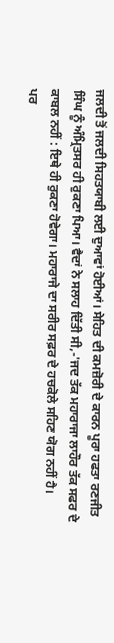ਜਲਦੀ ਤੋਂ ਜਲਦੀ ਸਿਹਤਯਾਬੀ ਲਈ ਦੁਆਵਾਂ ਹੋਈਆਂ। ਸੇਹਿਤ ਦੀ ਕਮਜ਼ੋਰੀ ਦੇ ਕਾਰਨ ਪੂਰਾ ਹਫਤਾ ਰਣਜੀਤ ਸਿੰਘ ਨੂੰ ਅੰਮ੍ਰਿਤਸਰ ਹੀ ਰੁਕਣਾ ਪਿਆ। ਵੈਦਾਂ ਨੇ ਸਲਾਹ ਦਿੱਤੀ ਸੀ,-'ਜਦ ਤੱਕ ਮਹਾਰਾਜਾ ਲਾਹੌਰ ਤੱਕ ਸਫਰ ਦੇ ਕਾਬਲ ਨਹੀਂ : ਇਥੇ ਹੀ ਰੁਕਣਾ ਹੋਵੇਗਾ। ਮਹਾਰਾਜੇ ਦਾ ਸਰੀਰ ਸਫ਼ਰ ਦੇ ਹਚਕੋਲੇ ਸਹਿਣ ਯੋਗ ਨਹੀਂ ਹੈ।
ਪਰ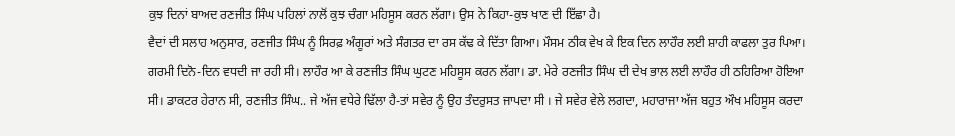ਕੁਝ ਦਿਨਾਂ ਬਾਅਦ ਰਣਜੀਤ ਸਿੰਘ ਪਹਿਲਾਂ ਨਾਲੋਂ ਕੁਝ ਚੰਗਾ ਮਹਿਸੂਸ ਕਰਨ ਲੱਗਾ। ਉਸ ਨੇ ਕਿਹਾ-ਕੁਝ ਖਾਣ ਦੀ ਇੱਛਾ ਹੈ।
ਵੈਦਾਂ ਦੀ ਸਲਾਹ ਅਨੁਸਾਰ, ਰਣਜੀਤ ਸਿੰਘ ਨੂੰ ਸਿਰਫ਼ ਅੰਗੂਰਾਂ ਅਤੇ ਸੰਗਤਰ ਦਾ ਰਸ ਕੱਢ ਕੇ ਦਿੱਤਾ ਗਿਆ। ਮੌਸਮ ਠੀਕ ਵੇਖ ਕੇ ਇਕ ਦਿਨ ਲਾਹੌਰ ਲਈ ਸ਼ਾਹੀ ਕਾਫਲਾ ਤੁਰ ਪਿਆ। ਗਰਮੀ ਦਿਨੋ-ਦਿਨ ਵਧਦੀ ਜਾ ਰਹੀ ਸੀ। ਲਾਹੌਰ ਆ ਕੇ ਰਣਜੀਤ ਸਿੰਘ ਘੁਟਣ ਮਹਿਸੂਸ ਕਰਨ ਲੱਗਾ। ਡਾ. ਮੇਰੇ ਰਣਜੀਤ ਸਿੰਘ ਦੀ ਦੇਖ ਭਾਲ ਲਈ ਲਾਹੌਰ ਹੀ ਠਹਿਰਿਆ ਹੋਇਆ ਸੀ। ਡਾਕਟਰ ਹੇਰਾਨ ਸੀ, ਰਣਜੀਤ ਸਿੰਘ.. ਜੇ ਅੱਜ ਵਧੇਰੇ ਢਿੱਲਾ ਹੈ-ਤਾਂ ਸਵੇਰ ਨੂੰ ਉਹ ਤੰਦਰੁਸਤ ਜਾਪਦਾ ਸੀ । ਜੇ ਸਵੇਰ ਵੇਲੇ ਲਗਦਾ, ਮਹਾਰਾਜਾ ਅੱਜ ਬਹੁਤ ਔਖ ਮਹਿਸੂਸ ਕਰਦਾ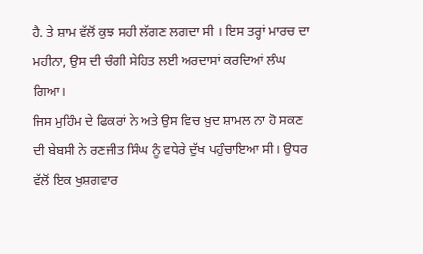ਹੈ. ਤੇ ਸ਼ਾਮ ਵੱਲੋਂ ਕੁਝ ਸਹੀ ਲੱਗਣ ਲਗਦਾ ਸੀ । ਇਸ ਤਰ੍ਹਾਂ ਮਾਰਚ ਦਾ ਮਹੀਨਾ, ਉਸ ਦੀ ਚੰਗੀ ਸੇਹਿਤ ਲਈ ਅਰਦਾਸਾਂ ਕਰਦਿਆਂ ਲੰਘ ਗਿਆ।
ਜਿਸ ਮੁਹਿੰਮ ਦੇ ਫਿਕਰਾਂ ਨੇ ਅਤੇ ਉਸ ਵਿਚ ਖ਼ੁਦ ਸ਼ਾਮਲ ਨਾ ਹੋ ਸਕਣ ਦੀ ਬੇਬਸੀ ਨੇ ਰਣਜੀਤ ਸਿੰਘ ਨੂੰ ਵਧੇਰੇ ਦੁੱਖ ਪਹੁੰਚਾਇਆ ਸੀ। ਉਧਰ ਵੱਲੋਂ ਇਕ ਖੁਸ਼ਗਵਾਰ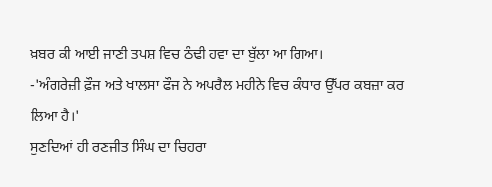ਖ਼ਬਰ ਕੀ ਆਈ ਜਾਣੀ ਤਪਸ਼ ਵਿਚ ਠੰਢੀ ਹਵਾ ਦਾ ਬੁੱਲਾ ਆ ਗਿਆ।
-'ਅੰਗਰੇਜ਼ੀ ਫ਼ੌਜ ਅਤੇ ਖਾਲਸਾ ਫੌਜ ਨੇ ਅਪਰੈਲ ਮਹੀਨੇ ਵਿਚ ਕੰਧਾਰ ਉੱਪਰ ਕਬਜ਼ਾ ਕਰ ਲਿਆ ਹੈ।'
ਸੁਣਦਿਆਂ ਹੀ ਰਣਜੀਤ ਸਿੰਘ ਦਾ ਚਿਹਰਾ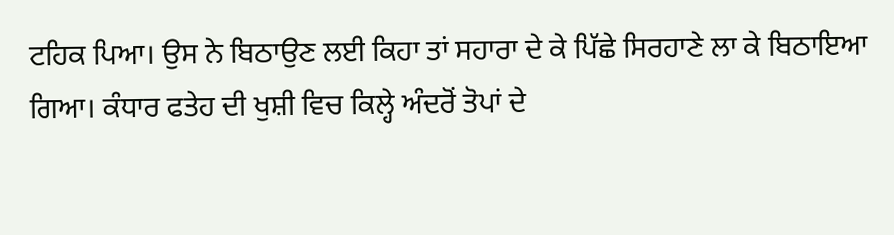ਟਹਿਕ ਪਿਆ। ਉਸ ਨੇ ਬਿਠਾਉਣ ਲਈ ਕਿਹਾ ਤਾਂ ਸਹਾਰਾ ਦੇ ਕੇ ਪਿੱਛੇ ਸਿਰਹਾਣੇ ਲਾ ਕੇ ਬਿਠਾਇਆ ਗਿਆ। ਕੰਧਾਰ ਫਤੇਹ ਦੀ ਖੁਸ਼ੀ ਵਿਚ ਕਿਲ੍ਹੇ ਅੰਦਰੋਂ ਤੋਪਾਂ ਦੇ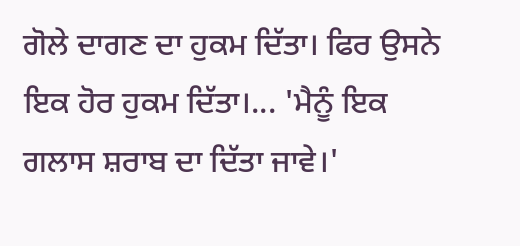ਗੋਲੇ ਦਾਗਣ ਦਾ ਹੁਕਮ ਦਿੱਤਾ। ਫਿਰ ਉਸਨੇ ਇਕ ਹੋਰ ਹੁਕਮ ਦਿੱਤਾ।... 'ਮੈਨੂੰ ਇਕ ਗਲਾਸ ਸ਼ਰਾਬ ਦਾ ਦਿੱਤਾ ਜਾਵੇ।'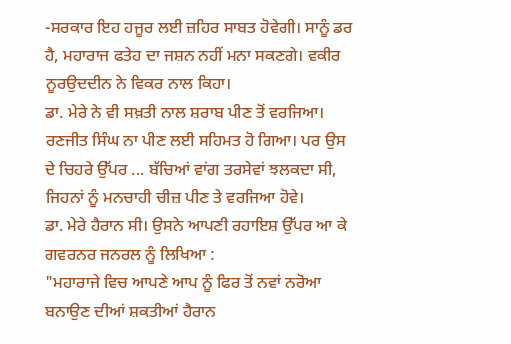-ਸਰਕਾਰ ਇਹ ਹਜੂਰ ਲਈ ਜ਼ਹਿਰ ਸਾਬਤ ਹੋਵੇਗੀ। ਸਾਨੂੰ ਡਰ ਹੈ, ਮਹਾਰਾਜ ਫਤੇਹ ਦਾ ਜਸ਼ਨ ਨਹੀਂ ਮਨਾ ਸਕਣਗੇ। ਵਕੀਰ ਨੂਰਉਦਦੀਨ ਨੇ ਵਿਕਰ ਨਾਲ ਕਿਹਾ।
ਡਾ. ਮੇਰੇ ਨੇ ਵੀ ਸਖ਼ਤੀ ਨਾਲ ਸ਼ਰਾਬ ਪੀਣ ਤੋਂ ਵਰਜਿਆ।
ਰਣਜੀਤ ਸਿੰਘ ਨਾ ਪੀਣ ਲਈ ਸਹਿਮਤ ਹੋ ਗਿਆ। ਪਰ ਉਸ ਦੇ ਚਿਹਰੇ ਉੱਪਰ ... ਬੱਚਿਆਂ ਵਾਂਗ ਤਰਸੇਵਾਂ ਝਲਕਦਾ ਸੀ, ਜਿਹਨਾਂ ਨੂੰ ਮਨਚਾਹੀ ਚੀਜ਼ ਪੀਣ ਤੇ ਵਰਜਿਆ ਹੋਵੇ।
ਡਾ. ਮੇਰੇ ਹੈਰਾਨ ਸੀ। ਉਸਨੇ ਆਪਣੀ ਰਹਾਇਸ਼ ਉੱਪਰ ਆ ਕੇ ਗਵਰਨਰ ਜਨਰਲ ਨੂੰ ਲਿਖਿਆ :
"ਮਹਾਰਾਜੇ ਵਿਚ ਆਪਣੇ ਆਪ ਨੂੰ ਫਿਰ ਤੋਂ ਨਵਾਂ ਨਰੋਆ ਬਨਾਉਣ ਦੀਆਂ ਸ਼ਕਤੀਆਂ ਹੈਰਾਨ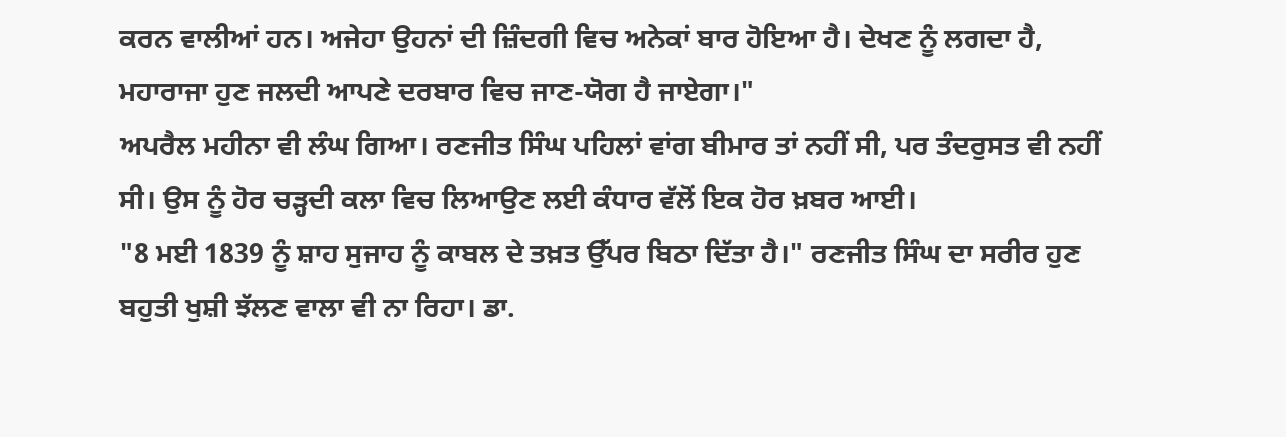ਕਰਨ ਵਾਲੀਆਂ ਹਨ। ਅਜੇਹਾ ਉਹਨਾਂ ਦੀ ਜ਼ਿੰਦਗੀ ਵਿਚ ਅਨੇਕਾਂ ਬਾਰ ਹੋਇਆ ਹੈ। ਦੇਖਣ ਨੂੰ ਲਗਦਾ ਹੈ, ਮਹਾਰਾਜਾ ਹੁਣ ਜਲਦੀ ਆਪਣੇ ਦਰਬਾਰ ਵਿਚ ਜਾਣ-ਯੋਗ ਹੈ ਜਾਏਗਾ।"
ਅਪਰੈਲ ਮਹੀਨਾ ਵੀ ਲੰਘ ਗਿਆ। ਰਣਜੀਤ ਸਿੰਘ ਪਹਿਲਾਂ ਵਾਂਗ ਬੀਮਾਰ ਤਾਂ ਨਹੀਂ ਸੀ, ਪਰ ਤੰਦਰੁਸਤ ਵੀ ਨਹੀਂ ਸੀ। ਉਸ ਨੂੰ ਹੋਰ ਚੜ੍ਹਦੀ ਕਲਾ ਵਿਚ ਲਿਆਉਣ ਲਈ ਕੰਧਾਰ ਵੱਲੋਂ ਇਕ ਹੋਰ ਖ਼ਬਰ ਆਈ।
"8 ਮਈ 1839 ਨੂੰ ਸ਼ਾਹ ਸੁਜਾਹ ਨੂੰ ਕਾਬਲ ਦੇ ਤਖ਼ਤ ਉੱਪਰ ਬਿਠਾ ਦਿੱਤਾ ਹੈ।" ਰਣਜੀਤ ਸਿੰਘ ਦਾ ਸਰੀਰ ਹੁਣ ਬਹੁਤੀ ਖੁਸ਼ੀ ਝੱਲਣ ਵਾਲਾ ਵੀ ਨਾ ਰਿਹਾ। ਡਾ.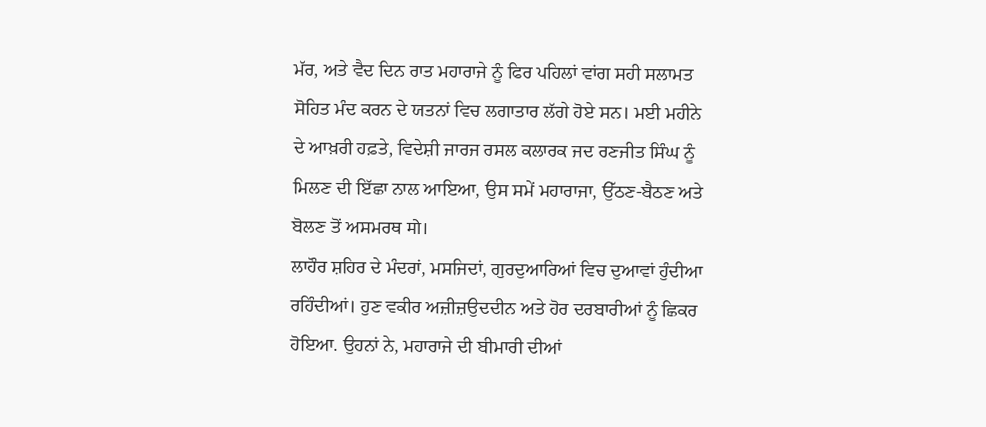ਮੱਰ, ਅਤੇ ਵੈਦ ਦਿਨ ਰਾਤ ਮਹਾਰਾਜੇ ਨੂੰ ਫਿਰ ਪਹਿਲਾਂ ਵਾਂਗ ਸਹੀ ਸਲਾਮਤ ਸੋਹਿਤ ਮੰਦ ਕਰਨ ਦੇ ਯਤਨਾਂ ਵਿਚ ਲਗਾਤਾਰ ਲੱਗੇ ਹੋਏ ਸਨ। ਮਈ ਮਹੀਨੇ ਦੇ ਆਖ਼ਰੀ ਹਫ਼ਤੇ, ਵਿਦੇਸ਼ੀ ਜਾਰਜ ਰਸਲ ਕਲਾਰਕ ਜਦ ਰਣਜੀਤ ਸਿੰਘ ਨੂੰ ਮਿਲਣ ਦੀ ਇੱਛਾ ਨਾਲ ਆਇਆ, ਉਸ ਸਮੇਂ ਮਹਾਰਾਜਾ, ਉੱਠਣ-ਬੈਠਣ ਅਤੇ ਬੋਲਣ ਤੋਂ ਅਸਮਰਥ मो।
ਲਾਹੌਰ ਸ਼ਹਿਰ ਦੇ ਮੰਦਰਾਂ, ਮਸਜਿਦਾਂ, ਗੁਰਦੁਆਰਿਆਂ ਵਿਚ ਦੁਆਵਾਂ ਹੁੰਦੀਆ ਰਹਿੰਦੀਆਂ। ਹੁਣ ਵਕੀਰ ਅਜ਼ੀਜ਼ਉਦਦੀਨ ਅਤੇ ਹੋਰ ਦਰਬਾਰੀਆਂ ਨੂੰ ਛਿਕਰ ਹੋਇਆ. ਉਹਨਾਂ ਨੇ, ਮਹਾਰਾਜੇ ਦੀ ਬੀਮਾਰੀ ਦੀਆਂ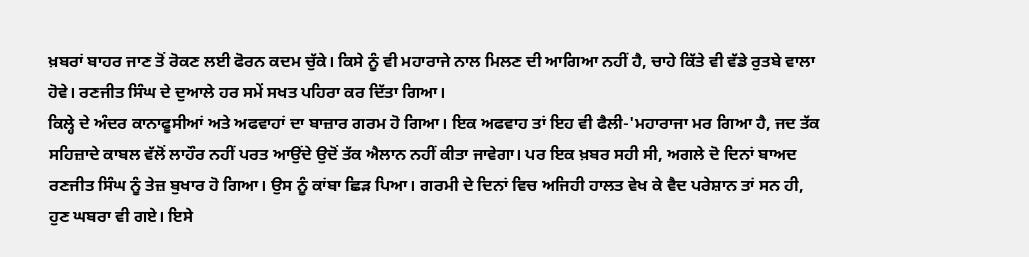ਖ਼ਬਰਾਂ ਬਾਹਰ ਜਾਣ ਤੋਂ ਰੋਕਣ ਲਈ ਫੋਰਨ ਕਦਮ ਚੁੱਕੇ। ਕਿਸੇ ਨੂੰ ਵੀ ਮਹਾਰਾਜੇ ਨਾਲ ਮਿਲਣ ਦੀ ਆਗਿਆ ਨਹੀਂ ਹੈ, ਚਾਹੇ ਕਿੱਤੇ ਵੀ ਵੱਡੇ ਰੁਤਬੇ ਵਾਲਾ ਹੋਵੇ। ਰਣਜੀਤ ਸਿੰਘ ਦੇ ਦੁਆਲੇ ਹਰ ਸਮੇਂ ਸਖਤ ਪਹਿਰਾ ਕਰ ਦਿੱਤਾ ਗਿਆ।
ਕਿਲ੍ਹੇ ਦੇ ਅੰਦਰ ਕਾਨਾਫੂਸੀਆਂ ਅਤੇ ਅਫਵਾਹਾਂ ਦਾ ਬਾਜ਼ਾਰ ਗਰਮ ਹੋ ਗਿਆ। ਇਕ ਅਫਵਾਹ ਤਾਂ ਇਹ ਵੀ ਫੈਲੀ-'ਮਹਾਰਾਜਾ ਮਰ ਗਿਆ ਹੈ, ਜਦ ਤੱਕ ਸਹਿਜ਼ਾਦੇ ਕਾਬਲ ਵੱਲੋਂ ਲਾਹੌਰ ਨਹੀਂ ਪਰਤ ਆਉਂਦੇ ਉਦੋਂ ਤੱਕ ਐਲਾਨ ਨਹੀਂ ਕੀਤਾ ਜਾਵੇਗਾ। ਪਰ ਇਕ ਖ਼ਬਰ ਸਹੀ ਸੀ, ਅਗਲੇ ਦੋ ਦਿਨਾਂ ਬਾਅਦ ਰਣਜੀਤ ਸਿੰਘ ਨੂੰ ਤੇਜ਼ ਬੁਖਾਰ ਹੋ ਗਿਆ। ਉਸ ਨੂੰ ਕਾਂਬਾ ਛਿੜ ਪਿਆ। ਗਰਮੀ ਦੇ ਦਿਨਾਂ ਵਿਚ ਅਜਿਹੀ ਹਾਲਤ ਵੇਖ ਕੇ ਵੈਦ ਪਰੇਸ਼ਾਨ ਤਾਂ ਸਨ ਹੀ, ਹੁਣ ਘਬਰਾ ਵੀ ਗਏ। ਇਸੇ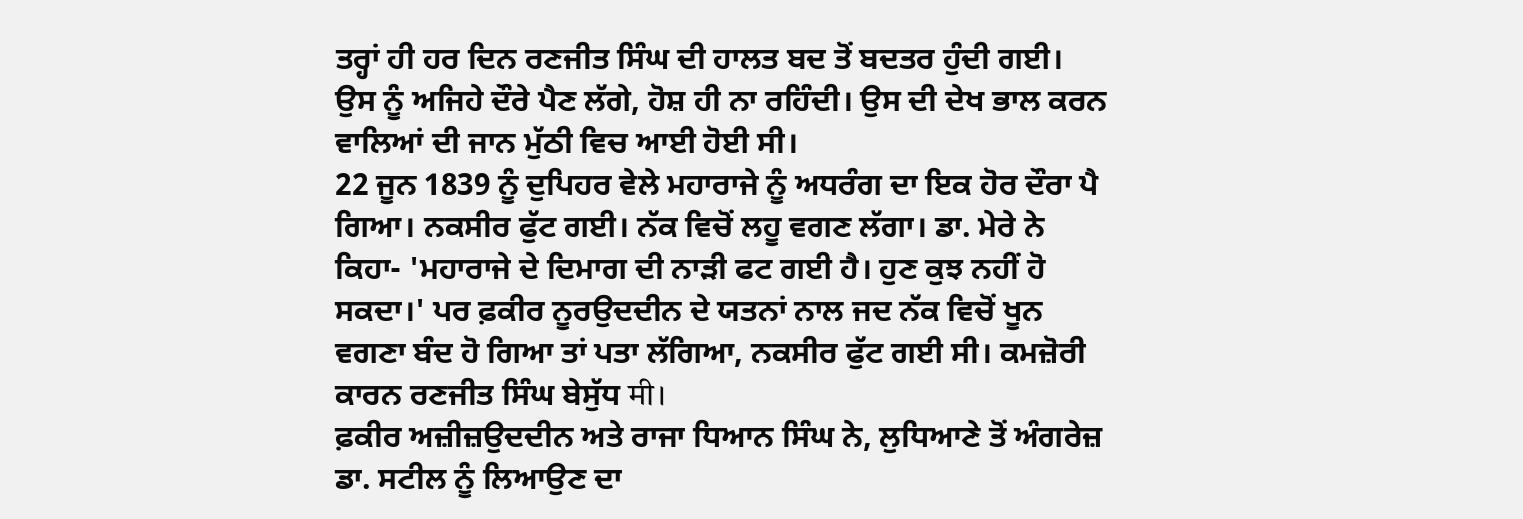ਤਰ੍ਹਾਂ ਹੀ ਹਰ ਦਿਨ ਰਣਜੀਤ ਸਿੰਘ ਦੀ ਹਾਲਤ ਬਦ ਤੋਂ ਬਦਤਰ ਹੁੰਦੀ ਗਈ। ਉਸ ਨੂੰ ਅਜਿਹੇ ਦੌਰੇ ਪੈਣ ਲੱਗੇ, ਹੋਸ਼ ਹੀ ਨਾ ਰਹਿੰਦੀ। ਉਸ ਦੀ ਦੇਖ ਭਾਲ ਕਰਨ ਵਾਲਿਆਂ ਦੀ ਜਾਨ ਮੁੱਠੀ ਵਿਚ ਆਈ ਹੋਈ ਸੀ।
22 ਜੂਨ 1839 ਨੂੰ ਦੁਪਿਹਰ ਵੇਲੇ ਮਹਾਰਾਜੇ ਨੂੰ ਅਧਰੰਗ ਦਾ ਇਕ ਹੋਰ ਦੌਰਾ ਪੈ ਗਿਆ। ਨਕਸੀਰ ਫੁੱਟ ਗਈ। ਨੱਕ ਵਿਚੋਂ ਲਹੂ ਵਗਣ ਲੱਗਾ। ਡਾ. ਮੇਰੇ ਨੇ ਕਿਹਾ- 'ਮਹਾਰਾਜੇ ਦੇ ਦਿਮਾਗ ਦੀ ਨਾੜੀ ਫਟ ਗਈ ਹੈ। ਹੁਣ ਕੁਝ ਨਹੀਂ ਹੋ ਸਕਦਾ।' ਪਰ ਫ਼ਕੀਰ ਨੂਰਉਦਦੀਨ ਦੇ ਯਤਨਾਂ ਨਾਲ ਜਦ ਨੱਕ ਵਿਚੋਂ ਖੂਨ ਵਗਣਾ ਬੰਦ ਹੋ ਗਿਆ ਤਾਂ ਪਤਾ ਲੱਗਿਆ, ਨਕਸੀਰ ਫੁੱਟ ਗਈ ਸੀ। ਕਮਜ਼ੋਰੀ ਕਾਰਨ ਰਣਜੀਤ ਸਿੰਘ ਬੇਸੁੱਧ मी।
ਫ਼ਕੀਰ ਅਜ਼ੀਜ਼ਉਦਦੀਨ ਅਤੇ ਰਾਜਾ ਧਿਆਨ ਸਿੰਘ ਨੇ, ਲੁਧਿਆਣੇ ਤੋਂ ਅੰਗਰੇਜ਼ ਡਾ. ਸਟੀਲ ਨੂੰ ਲਿਆਉਣ ਦਾ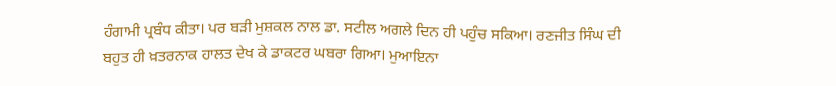ਹੰਗਾਮੀ ਪ੍ਰਬੰਧ ਕੀਤਾ। ਪਰ ਬੜੀ ਮੁਸ਼ਕਲ ਨਾਲ ਡਾ. ਸਟੀਲ ਅਗਲੇ ਦਿਨ ਹੀ ਪਹੁੰਚ ਸਕਿਆ। ਰਣਜੀਤ ਸਿੰਘ ਦੀ ਬਹੁਤ ਹੀ ਖ਼ਤਰਨਾਕ ਹਾਲਤ ਦੇਖ ਕੇ ਡਾਕਟਰ ਘਬਰਾ ਗਿਆ। ਮੁਆਇਨਾ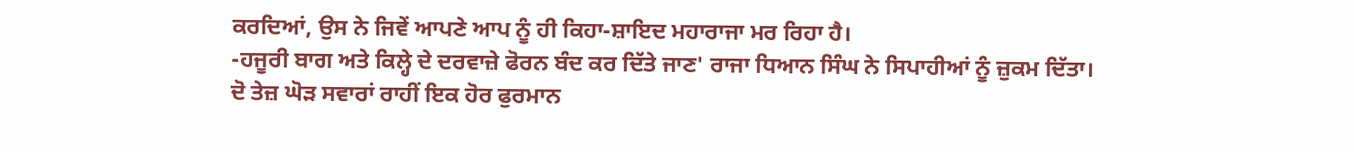ਕਰਦਿਆਂ, ਉਸ ਨੇ ਜਿਵੇਂ ਆਪਣੇ ਆਪ ਨੂੰ ਹੀ ਕਿਹਾ-ਸ਼ਾਇਦ ਮਹਾਰਾਜਾ ਮਰ ਰਿਹਾ ਹੈ।
-ਹਜੂਰੀ ਬਾਗ ਅਤੇ ਕਿਲ੍ਹੇ ਦੇ ਦਰਵਾਜ਼ੇ ਫੋਰਨ ਬੰਦ ਕਰ ਦਿੱਤੇ ਜਾਣ' ਰਾਜਾ ਧਿਆਨ ਸਿੰਘ ਨੇ ਸਿਪਾਹੀਆਂ ਨੂੰ ਜ਼ੁਕਮ ਦਿੱਤਾ।
ਦੋ ਤੇਜ਼ ਘੋੜ ਸਵਾਰਾਂ ਰਾਹੀਂ ਇਕ ਹੋਰ ਫੁਰਮਾਨ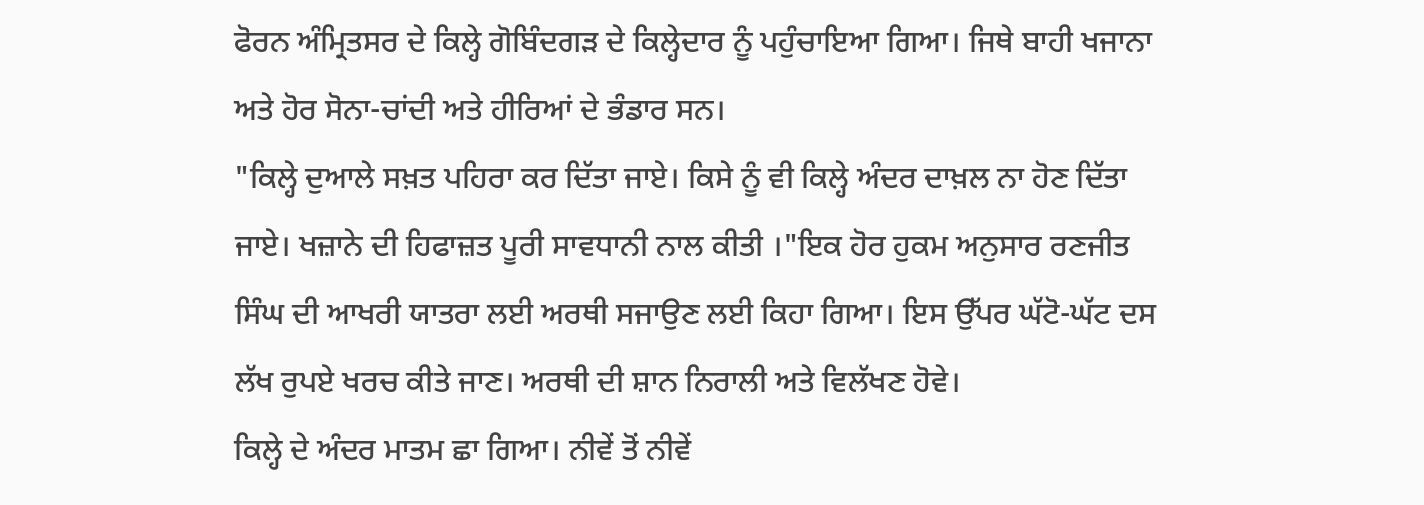ਫੋਰਨ ਅੰਮ੍ਰਿਤਸਰ ਦੇ ਕਿਲ੍ਹੇ ਗੋਬਿੰਦਗੜ ਦੇ ਕਿਲ੍ਹੇਦਾਰ ਨੂੰ ਪਹੁੰਚਾਇਆ ਗਿਆ। ਜਿਥੇ ਬਾਹੀ ਖਜਾਨਾ ਅਤੇ ਹੋਰ ਸੋਨਾ-ਚਾਂਦੀ ਅਤੇ ਹੀਰਿਆਂ ਦੇ ਭੰਡਾਰ ਸਨ।
"ਕਿਲ੍ਹੇ ਦੁਆਲੇ ਸਖ਼ਤ ਪਹਿਰਾ ਕਰ ਦਿੱਤਾ ਜਾਏ। ਕਿਸੇ ਨੂੰ ਵੀ ਕਿਲ੍ਹੇ ਅੰਦਰ ਦਾਖ਼ਲ ਨਾ ਹੋਣ ਦਿੱਤਾ ਜਾਏ। ਖਜ਼ਾਨੇ ਦੀ ਹਿਫਾਜ਼ਤ ਪੂਰੀ ਸਾਵਧਾਨੀ ਨਾਲ ਕੀਤੀ ।"ਇਕ ਹੋਰ ਹੁਕਮ ਅਨੁਸਾਰ ਰਣਜੀਤ ਸਿੰਘ ਦੀ ਆਖਰੀ ਯਾਤਰਾ ਲਈ ਅਰਥੀ ਸਜਾਉਣ ਲਈ ਕਿਹਾ ਗਿਆ। ਇਸ ਉੱਪਰ ਘੱਟੋ-ਘੱਟ ਦਸ ਲੱਖ ਰੁਪਏ ਖਰਚ ਕੀਤੇ ਜਾਣ। ਅਰਥੀ ਦੀ ਸ਼ਾਨ ਨਿਰਾਲੀ ਅਤੇ ਵਿਲੱਖਣ ਹੋਵੇ।
ਕਿਲ੍ਹੇ ਦੇ ਅੰਦਰ ਮਾਤਮ ਛਾ ਗਿਆ। ਨੀਵੇਂ ਤੋਂ ਨੀਵੇਂ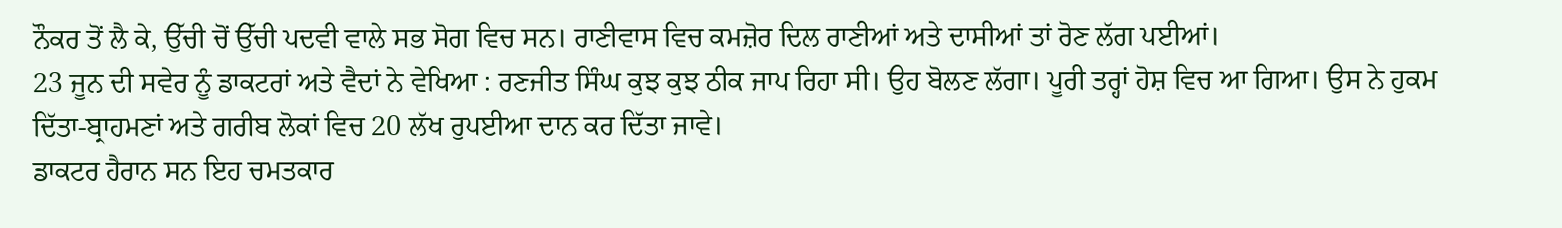ਨੌਕਰ ਤੋਂ ਲੈ ਕੇ, ਉੱਚੀ ਚੋਂ ਉੱਚੀ ਪਦਵੀ ਵਾਲੇ ਸਭ ਸੋਗ ਵਿਚ ਸਨ। ਰਾਣੀਵਾਸ ਵਿਚ ਕਮਜ਼ੋਰ ਦਿਲ ਰਾਣੀਆਂ ਅਤੇ ਦਾਸੀਆਂ ਤਾਂ ਰੋਣ ਲੱਗ ਪਈਆਂ।
23 ਜੂਨ ਦੀ ਸਵੇਰ ਨੂੰ ਡਾਕਟਰਾਂ ਅਤੇ ਵੈਦਾਂ ਨੇ ਵੇਖਿਆ : ਰਣਜੀਤ ਸਿੰਘ ਕੁਝ ਕੁਝ ਠੀਕ ਜਾਪ ਰਿਹਾ ਸੀ। ਉਹ ਬੋਲਣ ਲੱਗਾ। ਪੂਰੀ ਤਰ੍ਹਾਂ ਹੋਸ਼ ਵਿਚ ਆ ਗਿਆ। ਉਸ ਨੇ ਹੁਕਮ ਦਿੱਤਾ-ਬ੍ਰਾਹਮਣਾਂ ਅਤੇ ਗਰੀਬ ਲੋਕਾਂ ਵਿਚ 20 ਲੱਖ ਰੁਪਈਆ ਦਾਨ ਕਰ ਦਿੱਤਾ ਜਾਵੇ।
ਡਾਕਟਰ ਹੈਰਾਨ ਸਨ ਇਹ ਚਮਤਕਾਰ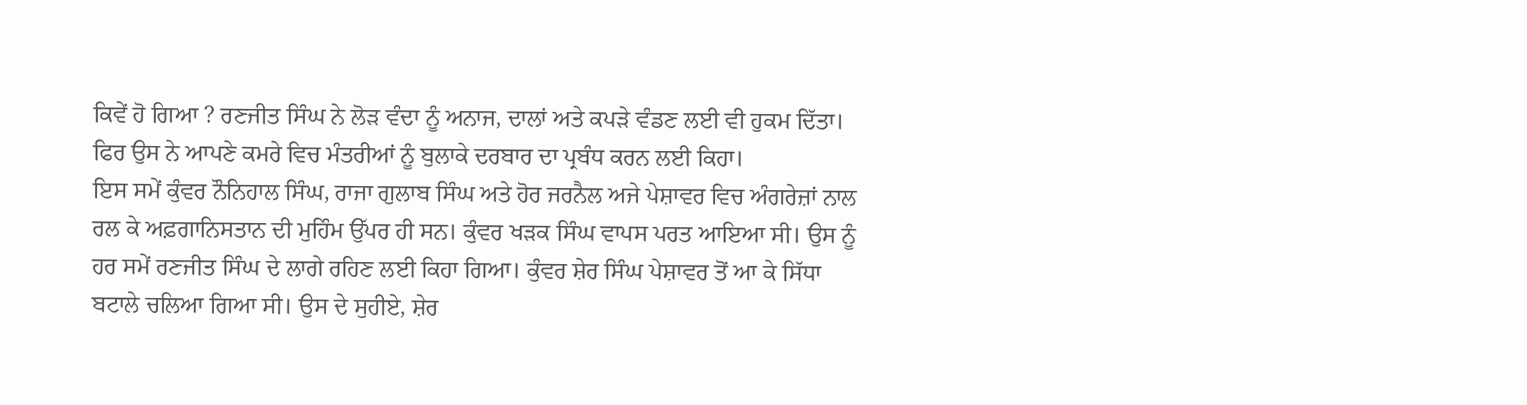ਕਿਵੇਂ ਹੋ ਗਿਆ ? ਰਣਜੀਤ ਸਿੰਘ ਨੇ ਲੋੜ ਵੰਦਾ ਨੂੰ ਅਨਾਜ, ਦਾਲਾਂ ਅਤੇ ਕਪੜੇ ਵੰਡਣ ਲਈ ਵੀ ਹੁਕਮ ਦਿੱਤਾ। ਫਿਰ ਉਸ ਨੇ ਆਪਣੇ ਕਮਰੇ ਵਿਚ ਮੰਤਰੀਆਂ ਨੂੰ ਬੁਲਾਕੇ ਦਰਬਾਰ ਦਾ ਪ੍ਰਬੰਧ ਕਰਨ ਲਈ ਕਿਹਾ।
ਇਸ ਸਮੇਂ ਕੁੰਵਰ ਨੌਨਿਹਾਲ ਸਿੰਘ, ਰਾਜਾ ਗੁਲਾਬ ਸਿੰਘ ਅਤੇ ਹੋਰ ਜਰਨੈਲ ਅਜੇ ਪੇਸ਼ਾਵਰ ਵਿਚ ਅੰਗਰੇਜ਼ਾਂ ਨਾਲ ਰਲ ਕੇ ਅਫ਼ਗਾਨਿਸਤਾਨ ਦੀ ਮੁਹਿੰਮ ਉੱਪਰ ਹੀ ਸਨ। ਕੁੰਵਰ ਖੜਕ ਸਿੰਘ ਵਾਪਸ ਪਰਤ ਆਇਆ ਸੀ। ਉਸ ਨੂੰ ਹਰ ਸਮੇਂ ਰਣਜੀਤ ਸਿੰਘ ਦੇ ਲਾਗੇ ਰਹਿਣ ਲਈ ਕਿਹਾ ਗਿਆ। ਕੁੰਵਰ ਸ਼ੇਰ ਸਿੰਘ ਪੇਸ਼ਾਵਰ ਤੋਂ ਆ ਕੇ ਸਿੱਧਾ ਬਟਾਲੇ ਚਲਿਆ ਗਿਆ ਸੀ। ਉਸ ਦੇ ਸੁਹੀਏ, ਸ਼ੇਰ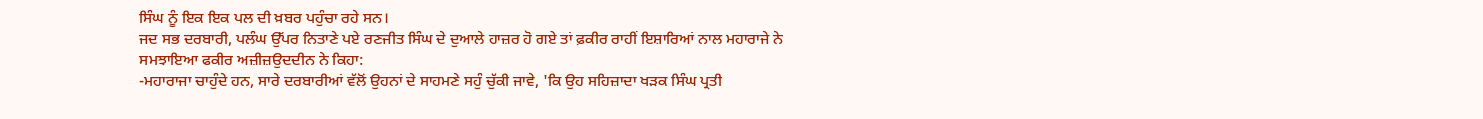ਸਿੰਘ ਨੂੰ ਇਕ ਇਕ ਪਲ ਦੀ ਖ਼ਬਰ ਪਹੁੰਚਾ ਰਹੇ ਸਨ।
ਜਦ ਸਭ ਦਰਬਾਰੀ, ਪਲੰਘ ਉੱਪਰ ਨਿਤਾਣੇ ਪਏ ਰਣਜੀਤ ਸਿੰਘ ਦੇ ਦੁਆਲੇ ਹਾਜ਼ਰ ਹੋ ਗਏ ਤਾਂ ਫ਼ਕੀਰ ਰਾਹੀਂ ਇਸ਼ਾਰਿਆਂ ਨਾਲ ਮਹਾਰਾਜੇ ਨੇ ਸਮਝਾਇਆ ਫਕੀਰ ਅਜ਼ੀਜ਼ਉਦਦੀਨ ਨੇ ਕਿਹਾ:
-ਮਹਾਰਾਜਾ ਚਾਹੁੰਦੇ ਹਨ, ਸਾਰੇ ਦਰਬਾਰੀਆਂ ਵੱਲੋਂ ਉਹਨਾਂ ਦੇ ਸਾਹਮਣੇ ਸਹੁੰ ਚੁੱਕੀ ਜਾਵੇ, 'ਕਿ ਉਹ ਸਹਿਜ਼ਾਦਾ ਖੜਕ ਸਿੰਘ ਪ੍ਰਤੀ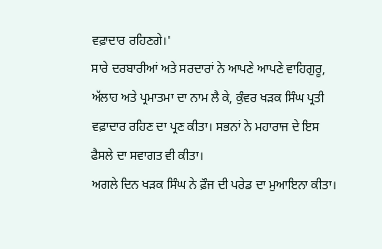ਵਫ਼ਾਦਾਰ ਰਹਿਣਗੇ।'
ਸਾਰੇ ਦਰਬਾਰੀਆਂ ਅਤੇ ਸਰਦਾਰਾਂ ਨੇ ਆਪਣੇ ਆਪਣੇ ਵਾਹਿਗੁਰੂ, ਅੱਲਾਹ ਅਤੇ ਪ੍ਰਮਾਤਮਾ ਦਾ ਨਾਮ ਲੈ ਕੇ, ਕੁੰਵਰ ਖੜਕ ਸਿੰਘ ਪ੍ਰਤੀ ਵਫ਼ਾਦਾਰ ਰਹਿਣ ਦਾ ਪ੍ਰਣ ਕੀਤਾ। ਸਭਨਾਂ ਨੇ ਮਹਾਰਾਜ ਦੇ ਇਸ ਫੈਸਲੇ ਦਾ ਸਵਾਗਤ ਵੀ ਕੀਤਾ।
ਅਗਲੇ ਦਿਨ ਖੜਕ ਸਿੰਘ ਨੇ ਫ਼ੌਜ ਦੀ ਪਰੇਡ ਦਾ ਮੁਆਇਨਾ ਕੀਤਾ।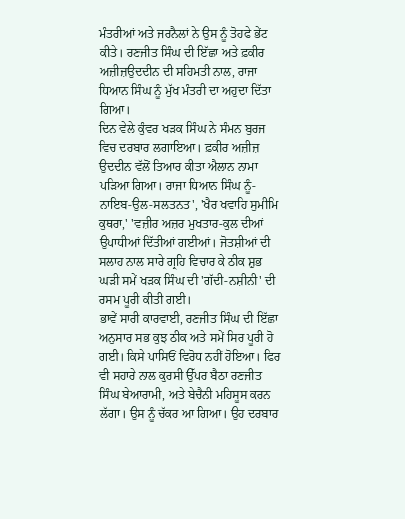ਮੰਤਰੀਆਂ ਅਤੇ ਜਰਨੈਲਾਂ ਨੇ ਉਸ ਨੂੰ ਤੋਹਫੇ ਭੇਂਟ ਕੀਤੇ। ਰਣਜੀਤ ਸਿੰਘ ਦੀ ਇੱਛਾ ਅਤੇ ਫ਼ਕੀਰ ਅਜ਼ੀਜ਼ਉਦਦੀਨ ਦੀ ਸਹਿਮਤੀ ਨਾਲ, ਰਾਜਾ ਧਿਆਨ ਸਿੰਘ ਨੂੰ ਮੁੱਖ ਮੰਤਰੀ ਦਾ ਅਹੁਦਾ ਦਿੱਤਾ ਗਿਆ।
ਦਿਨ ਵੇਲੇ ਕੁੰਵਰ ਖੜਕ ਸਿੰਘ ਨੇ ਸੰਮਨ ਬੁਰਜ ਵਿਚ ਦਰਬਾਰ ਲਗਾਇਆ। ਫ਼ਕੀਰ ਅਜ਼ੀਜ਼ ਉਦਦੀਨ ਵੱਲੋਂ ਤਿਆਰ ਕੀਤਾ ਐਲਾਨ ਨਾਮਾ ਪੜਿਆ ਗਿਆ। ਰਾਜਾ ਧਿਆਨ ਸਿੰਘ ਨੂੰ-ਨਾਇਬ-ਉਲ-ਸਲਤਨਤ', 'ਖੈਰ ਖਵਾਹਿ ਸੁਮੀਮਿ ਕੁਥਰਾ,' 'ਵਜ਼ੀਰ ਅਜ਼ਰ ਮੁਖਤਾਰ-ਕੁਲ ਦੀਆਂ ਉਪਾਧੀਆਂ ਦਿੱਤੀਆਂ ਗਈਆਂ। ਜੋਤਸ਼ੀਆਂ ਦੀ ਸਲਾਹ ਨਾਲ ਸਾਰੇ ਗ੍ਰਹਿ ਵਿਚਾਰ ਕੇ ਠੀਕ ਸ਼ੁਭ ਘੜੀ ਸਮੇਂ ਖੜਕ ਸਿੰਘ ਦੀ 'ਗੱਦੀ-ਨਸ਼ੀਨੀ' ਦੀ ਰਸਮ ਪੂਰੀ ਕੀਤੀ ਗਈ।
ਭਾਵੇਂ ਸਾਰੀ ਕਾਰਵਾਈ, ਰਣਜੀਤ ਸਿੰਘ ਦੀ ਇੱਛਾ ਅਨੁਸਾਰ ਸਭ ਕੁਝ ਠੀਕ ਅਤੇ ਸਮੇਂ ਸਿਰ ਪੂਰੀ ਹੋ ਗਈ। ਕਿਸੇ ਪਾਸਿਓਂ ਵਿਰੋਧ ਨਹੀਂ ਹੋਇਆ। ਫਿਰ ਵੀ ਸਹਾਰੇ ਨਾਲ ਕੁਰਸੀ ਉੱਪਰ ਬੈਠਾ ਰਣਜੀਤ ਸਿੰਘ ਬੇਆਰਾਮੀ, ਅਤੇ ਬੇਚੈਨੀ ਮਹਿਸੂਸ ਕਰਨ ਲੱਗਾ। ਉਸ ਨੂੰ ਚੱਕਰ ਆ ਗਿਆ। ਉਹ ਦਰਬਾਰ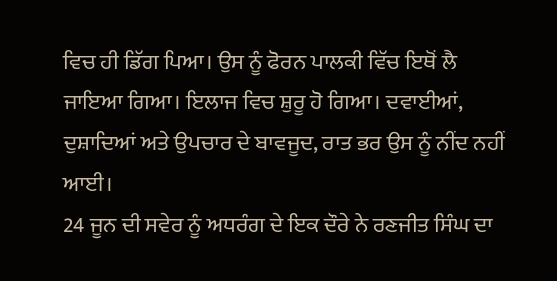ਵਿਚ ਹੀ ਡਿੱਗ ਪਿਆ। ਉਸ ਨੂੰ ਫੋਰਨ ਪਾਲਕੀ ਵਿੱਚ ਇਥੋਂ ਲੈ ਜਾਇਆ ਗਿਆ। ਇਲਾਜ ਵਿਚ ਸ਼ੁਰੂ ਹੋ ਗਿਆ। ਦਵਾਈਆਂ, ਦੁਸ਼ਾਦਿਆਂ ਅਤੇ ਉਪਚਾਰ ਦੇ ਬਾਵਜੂਦ, ਰਾਤ ਭਰ ਉਸ ਨੂੰ ਨੀਂਦ ਨਹੀਂ ਆਈ।
24 ਜੂਨ ਦੀ ਸਵੇਰ ਨੂੰ ਅਧਰੰਗ ਦੇ ਇਕ ਦੌਰੇ ਨੇ ਰਣਜੀਤ ਸਿੰਘ ਦਾ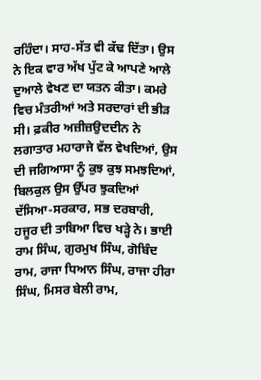ਰਹਿੰਦਾ। ਸਾਹ-ਸੱਤ ਵੀ ਕੱਢ ਦਿੱਤਾ। ਉਸ ਨੇ ਇਕ ਵਾਰ ਅੱਖ ਪੁੱਟ ਕੇ ਆਪਣੇ ਆਲੇ ਦੁਆਲੇ ਵੇਖਣ ਦਾ ਯਤਨ ਕੀਤਾ। ਕਮਰੇ ਵਿਚ ਮੰਤਰੀਆਂ ਅਤੇ ਸਰਦਾਰਾਂ ਦੀ ਭੀੜ ਸੀ। ਫ਼ਕੀਰ ਅਜ਼ੀਜ਼ਉਦਦੀਨ ਨੇ ਲਗਾਤਾਰ ਮਹਾਰਾਜੇ ਵੱਲ ਵੇਖਦਿਆਂ, ਉਸ ਦੀ ਜਗਿਆਸਾ ਨੂੰ ਕੁਝ ਕੁਝ ਸਮਝਦਿਆਂ, ਬਿਲਕੁਲ ਉਸ ਉੱਪਰ ਝੁਕਦਿਆਂ ਦੱਸਿਆ-ਸਰਕਾਰ, ਸਭ ਦਰਬਾਰੀ, ਹਜੂਰ ਦੀ ਤਾਬਿਆ ਵਿਚ ਖੜ੍ਹੇ ਨੇ। ਭਾਈ ਰਾਮ ਸਿੰਘ, ਗੁਰਮੁਖ ਸਿੰਘ, ਗੋਬਿੰਦ ਰਾਮ, ਰਾਜਾ ਧਿਆਨ ਸਿੰਘ, ਰਾਜਾ ਹੀਰਾ ਸਿੰਘ, ਮਿਸਰ ਬੇਲੀ ਰਾਮ,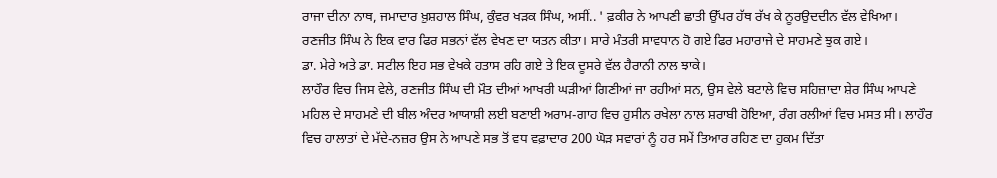ਰਾਜਾ ਦੀਨਾ ਨਾਥ, ਜਮਾਦਾਰ ਖ਼ੁਸ਼ਹਾਲ ਸਿੰਘ, ਕੁੰਵਰ ਖੜਕ ਸਿੰਘ, ਅਸੀਂ.. ' ਫ਼ਕੀਰ ਨੇ ਆਪਣੀ ਛਾਤੀ ਉੱਪਰ ਹੱਥ ਰੱਖ ਕੇ ਨੂਰਉਦਦੀਨ ਵੱਲ ਵੇਖਿਆ।
ਰਣਜੀਤ ਸਿੰਘ ਨੇ ਇਕ ਵਾਰ ਫਿਰ ਸਭਨਾਂ ਵੱਲ ਵੇਖਣ ਦਾ ਯਤਨ ਕੀਤਾ। ਸਾਰੇ ਮੰਤਰੀ ਸਾਵਧਾਨ ਹੋ ਗਏ ਫਿਰ ਮਹਾਰਾਜੇ ਦੇ ਸਾਹਮਣੇ ਝੁਕ ਗਏ।
ਡਾ. ਮੇਰੇ ਅਤੇ ਡਾ. ਸਟੀਲ ਇਹ ਸਭ ਵੇਖਕੇ ਹਤਾਸ ਰਹਿ ਗਏ ਤੇ ਇਕ ਦੂਸਰੇ ਵੱਲ ਹੈਰਾਨੀ ਨਾਲ ਝਾਕੇ।
ਲਾਹੌਰ ਵਿਚ ਜਿਸ ਵੇਲੇ, ਰਣਜੀਤ ਸਿੰਘ ਦੀ ਮੌਤ ਦੀਆਂ ਆਖਰੀ ਘੜੀਆਂ ਗਿਣੀਆਂ ਜਾ ਰਹੀਆਂ ਸਨ, ਉਸ ਵੇਲੇ ਬਟਾਲੇ ਵਿਚ ਸਹਿਜ਼ਾਦਾ ਸ਼ੇਰ ਸਿੰਘ ਆਪਣੇ ਮਹਿਲ ਦੇ ਸਾਹਮਣੇ ਦੀ ਬੀਲ ਅੰਦਰ ਆਯਾਸ਼ੀ ਲਈ ਬਣਾਈ ਅਰਾਮ-ਗਾਹ ਵਿਚ ਹੁਸੀਨ ਰਖੇਲਾ ਨਾਲ ਸ਼ਰਾਬੀ ਹੋਇਆ, ਰੰਗ ਰਲੀਆਂ ਵਿਚ ਮਸਤ ਸੀ। ਲਾਹੌਰ ਵਿਚ ਹਾਲਾਤਾਂ ਦੇ ਮੱਦੇ-ਨਜ਼ਰ ਉਸ ਨੇ ਆਪਣੇ ਸਭ ਤੋਂ ਵਧ ਵਫ਼ਾਦਾਰ 200 ਘੋੜ ਸਵਾਰਾਂ ਨੂੰ ਹਰ ਸਮੇਂ ਤਿਆਰ ਰਹਿਣ ਦਾ ਹੁਕਮ ਦਿੱਤਾ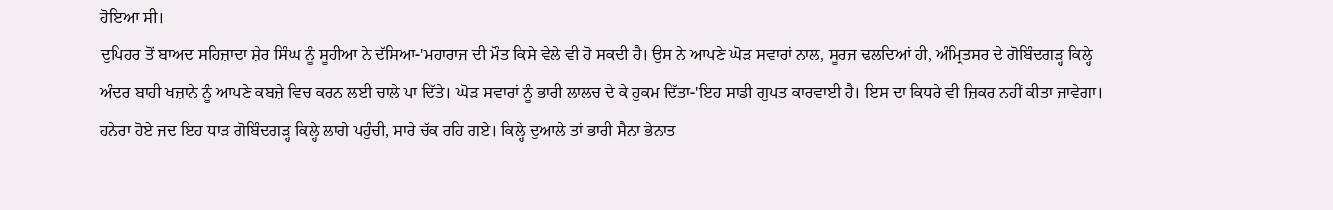ਹੋਇਆ ਸੀ।
ਦੁਪਿਹਰ ਤੋਂ ਬਾਅਦ ਸਹਿਜ਼ਾਦਾ ਸ਼ੇਰ ਸਿੰਘ ਨੂੰ ਸੂਹੀਆ ਨੇ ਦੱਸਿਆ-'ਮਹਾਰਾਜ ਦੀ ਮੌਤ ਕਿਸੇ ਵੇਲੇ ਵੀ ਹੋ ਸਕਦੀ ਹੈ। ਉਸ ਨੇ ਆਪਣੇ ਘੋੜ ਸਵਾਰਾਂ ਨਾਲ, ਸੂਰਜ ਢਲਦਿਆਂ ਹੀ, ਅੰਮ੍ਰਿਤਸਰ ਦੇ ਗੋਬਿੰਦਗੜ੍ਹ ਕਿਲ੍ਹੇ ਅੰਦਰ ਬਾਹੀ ਖਜ਼ਾਨੇ ਨੂੰ ਆਪਣੇ ਕਬਜ਼ੇ ਵਿਚ ਕਰਨ ਲਈ ਚਾਲੇ ਪਾ ਦਿੱਤੇ। ਘੋੜ ਸਵਾਰਾਂ ਨੂੰ ਭਾਰੀ ਲਾਲਚ ਦੇ ਕੇ ਹੁਕਮ ਦਿੱਤਾ-'ਇਹ ਸਾਡੀ ਗੁਪਤ ਕਾਰਵਾਈ ਹੈ। ਇਸ ਦਾ ਕਿਧਰੇ ਵੀ ਜ਼ਿਕਰ ਨਹੀਂ ਕੀਤਾ ਜਾਵੇਗਾ।
ਹਨੇਰਾ ਹੋਏ ਜਦ ਇਹ ਧਾੜ ਗੋਬਿੰਦਗੜ੍ਹ ਕਿਲ੍ਹੇ ਲਾਗੇ ਪਹੁੰਚੀ, ਸਾਰੇ ਚੱਕ ਰਹਿ ਗਏ। ਕਿਲ੍ਹੇ ਦੁਆਲੇ ਤਾਂ ਭਾਰੀ ਸੈਨਾ ਭੇਨਾਤ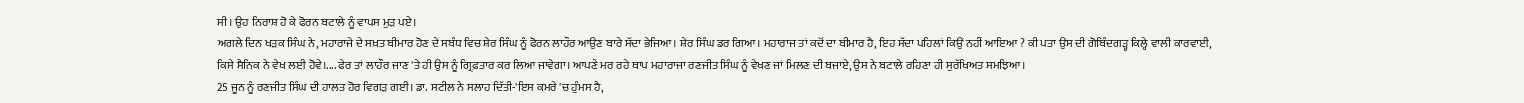ਸੀ। ਉਹ ਨਿਰਾਸ਼ ਹੋ ਕੇ ਫੋਰਨ ਬਟਾਲੇ ਨੂੰ ਵਾਪਸ ਮੁੜ ਪਏ।
ਅਗਲੇ ਦਿਨ ਖੜਕ ਸਿੰਘ ਨੇ, ਮਹਾਰਾਜੇ ਦੇ ਸਖ਼ਤ ਬੀਮਾਰ ਹੋਣ ਦੇ ਸਬੰਧ ਵਿਚ ਸ਼ੇਰ ਸਿੰਘ ਨੂੰ ਫੋਰਨ ਲਾਹੌਰ ਆਉਣ ਬਾਰੇ ਸੱਦਾ ਭੇਜਿਆ। ਸ਼ੇਰ ਸਿੰਘ ਡਰ ਗਿਆ। ਮਹਾਰਾਜ ਤਾਂ ਕਦੋਂ ਦਾ ਬੀਮਾਰ ਹੈ, ਇਹ ਸੱਦਾ ਪਹਿਲਾਂ ਕਿਉਂ ਨਹੀਂ ਆਇਆ ? ਕੀ ਪਤਾ ਉਸ ਦੀ ਗੋਬਿੰਦਗੜ੍ਹ ਕਿਲ੍ਹੇ ਵਾਲੀ ਕਾਰਵਾਈ, ਕਿਸੇ ਸੈਨਿਕ ਨੇ ਵੇਖ ਲਈ ਹੋਵੇ।.... ਫੇਰ ਤਾਂ ਲਾਹੌਰ ਜਾਣ 'ਤੇ ਹੀ ਉਸ ਨੂੰ ਗ੍ਰਿਫ਼ਤਾਰ ਕਰ ਲਿਆ ਜਾਵੇਗਾ। ਆਪਣੇ ਮਰ ਰਹੇ ਥਾਪ ਮਹਾਰਾਜਾ ਰਣਜੀਤ ਸਿੰਘ ਨੂੰ ਵੇਖਣ ਜਾਂ ਮਿਲਣ ਦੀ ਬਜਾਏ, ਉਸ ਨੇ ਬਟਾਲੇ ਰਹਿਣਾ ਹੀ ਸੁਰੱਖਿਅਤ ਸਮਝਿਆ।
25 ਜੂਨ ਨੂੰ ਰਣਜੀਤ ਸਿੰਘ ਦੀ ਹਾਲਤ ਹੋਰ ਵਿਗੜ ਗਈ। ਡਾ. ਸਟੀਲ ਨੇ ਸਲਾਹ ਦਿੱਤੀ-'ਇਸ ਕਮਰੇ 'ਚ ਹੁੰਮਸ ਹੈ,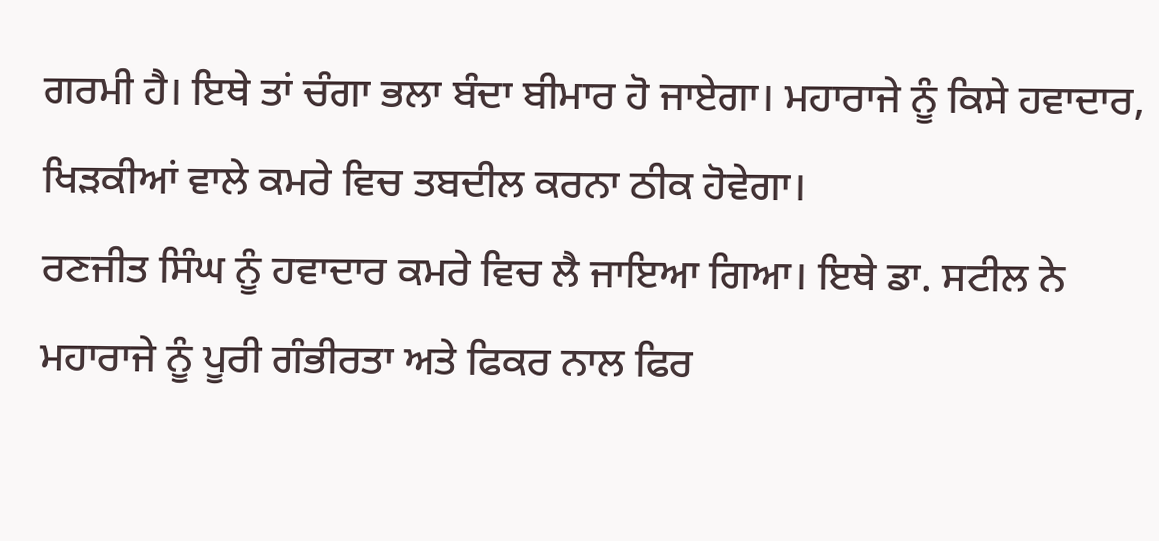ਗਰਮੀ ਹੈ। ਇਥੇ ਤਾਂ ਚੰਗਾ ਭਲਾ ਬੰਦਾ ਬੀਮਾਰ ਹੋ ਜਾਏਗਾ। ਮਹਾਰਾਜੇ ਨੂੰ ਕਿਸੇ ਹਵਾਦਾਰ, ਖਿੜਕੀਆਂ ਵਾਲੇ ਕਮਰੇ ਵਿਚ ਤਬਦੀਲ ਕਰਨਾ ਠੀਕ ਹੋਵੇਗਾ।
ਰਣਜੀਤ ਸਿੰਘ ਨੂੰ ਹਵਾਦਾਰ ਕਮਰੇ ਵਿਚ ਲੈ ਜਾਇਆ ਗਿਆ। ਇਥੇ ਡਾ. ਸਟੀਲ ਨੇ ਮਹਾਰਾਜੇ ਨੂੰ ਪੂਰੀ ਗੰਭੀਰਤਾ ਅਤੇ ਫਿਕਰ ਨਾਲ ਫਿਰ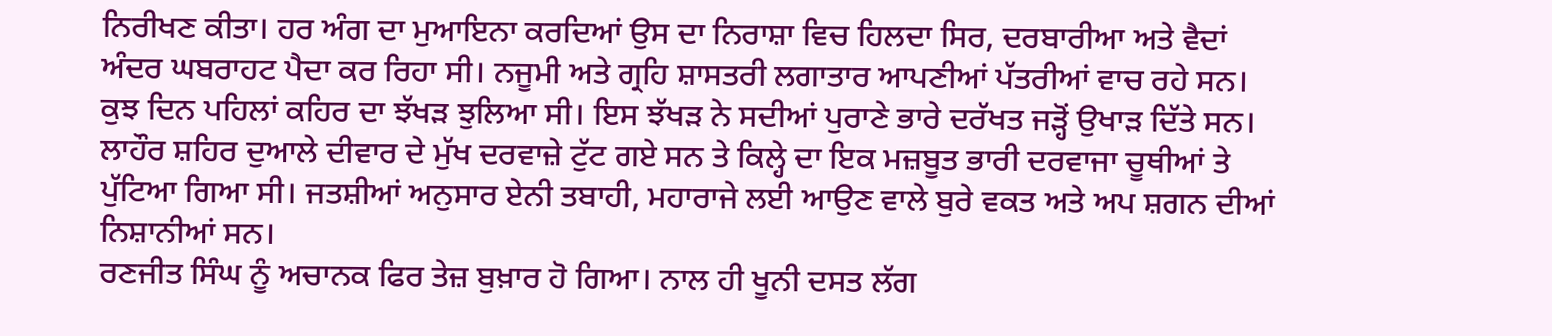ਨਿਰੀਖਣ ਕੀਤਾ। ਹਰ ਅੰਗ ਦਾ ਮੁਆਇਨਾ ਕਰਦਿਆਂ ਉਸ ਦਾ ਨਿਰਾਸ਼ਾ ਵਿਚ ਹਿਲਦਾ ਸਿਰ, ਦਰਬਾਰੀਆ ਅਤੇ ਵੈਦਾਂ ਅੰਦਰ ਘਬਰਾਹਟ ਪੈਦਾ ਕਰ ਰਿਹਾ ਸੀ। ਨਜੂਮੀ ਅਤੇ ਗ੍ਰਹਿ ਸ਼ਾਸਤਰੀ ਲਗਾਤਾਰ ਆਪਣੀਆਂ ਪੱਤਰੀਆਂ ਵਾਚ ਰਹੇ ਸਨ।
ਕੁਝ ਦਿਨ ਪਹਿਲਾਂ ਕਹਿਰ ਦਾ ਝੱਖੜ ਝੁਲਿਆ ਸੀ। ਇਸ ਝੱਖੜ ਨੇ ਸਦੀਆਂ ਪੁਰਾਣੇ ਭਾਰੇ ਦਰੱਖਤ ਜੜ੍ਹੋਂ ਉਖਾੜ ਦਿੱਤੇ ਸਨ। ਲਾਹੌਰ ਸ਼ਹਿਰ ਦੁਆਲੇ ਦੀਵਾਰ ਦੇ ਮੁੱਖ ਦਰਵਾਜ਼ੇ ਟੁੱਟ ਗਏ ਸਨ ਤੇ ਕਿਲ੍ਹੇ ਦਾ ਇਕ ਮਜ਼ਬੂਤ ਭਾਰੀ ਦਰਵਾਜਾ ਚੂਥੀਆਂ ਤੇ ਪੁੱਟਿਆ ਗਿਆ ਸੀ। ਜਤਸ਼ੀਆਂ ਅਨੁਸਾਰ ਏਨੀ ਤਬਾਹੀ, ਮਹਾਰਾਜੇ ਲਈ ਆਉਣ ਵਾਲੇ ਬੁਰੇ ਵਕਤ ਅਤੇ ਅਪ ਸ਼ਗਨ ਦੀਆਂ ਨਿਸ਼ਾਨੀਆਂ ਸਨ।
ਰਣਜੀਤ ਸਿੰਘ ਨੂੰ ਅਚਾਨਕ ਫਿਰ ਤੇਜ਼ ਬੁਖ਼ਾਰ ਹੋ ਗਿਆ। ਨਾਲ ਹੀ ਖੂਨੀ ਦਸਤ ਲੱਗ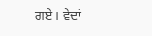ਗਏ। ਵੇਦਾਂ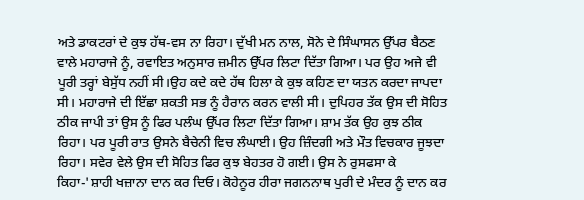ਅਤੇ ਡਾਕਟਰਾਂ ਦੇ ਕੁਝ ਹੱਥ-ਵਸ ਨਾ ਰਿਹਾ। ਦੁੱਖੀ ਮਨ ਨਾਲ, ਸੋਨੇ ਦੇ ਸਿੰਘਾਸਨ ਉੱਪਰ ਬੈਠਣ ਵਾਲੇ ਮਹਾਰਾਜੇ ਨੂੰ, ਰਵਾਇਤ ਅਨੁਸਾਰ ਜ਼ਮੀਨ ਉੱਪਰ ਲਿਟਾ ਦਿੱਤਾ ਗਿਆ। ਪਰ ਉਹ ਅਜੇ ਵੀ ਪੂਰੀ ਤਰ੍ਹਾਂ ਬੇਸੁੱਧ ਨਹੀਂ ਸੀ।ਉਹ ਕਦੇ ਕਦੇ ਹੱਥ ਹਿਲਾ ਕੇ ਕੁਝ ਕਹਿਣ ਦਾ ਯਤਨ ਕਰਦਾ ਜਾਪਦਾ ਸੀ। ਮਹਾਰਾਜੇ ਦੀ ਇੱਛਾ ਸ਼ਕਤੀ ਸਭ ਨੂੰ ਹੈਰਾਨ ਕਰਨ ਵਾਲੀ ਸੀ। ਦੁਪਿਹਰ ਤੱਕ ਉਸ ਦੀ ਸੋਹਿਤ ਠੀਕ ਜਾਪੀ ਤਾਂ ਉਸ ਨੂੰ ਫਿਰ ਪਲੰਘ ਉੱਪਰ ਲਿਟਾ ਦਿੱਤਾ ਗਿਆ। ਸ਼ਾਮ ਤੱਕ ਉਹ ਕੁਝ ਠੀਕ ਰਿਹਾ। ਪਰ ਪੂਰੀ ਰਾਤ ਉਸਨੇ ਬੈਚੇਨੀ ਵਿਚ ਲੰਘਾਈ। ਉਹ ਜ਼ਿੰਦਗੀ ਅਤੇ ਮੌਤ ਵਿਚਕਾਰ ਜੂਝਦਾ ਰਿਹਾ। ਸਵੇਰ ਵੇਲੇ ਉਸ ਦੀ ਸੋਹਿਤ ਫਿਰ ਕੁਝ ਬੇਹਤਰ ਹੋ ਗਈ। ਉਸ ਨੇ ਰੁਸਫਸਾ ਕੇ ਕਿਹਾ-'ਸ਼ਾਹੀ ਖਜ਼ਾਨਾ ਦਾਨ ਕਰ ਦਿਓ। ਕੋਹੇਨੂਰ ਹੀਰਾ ਜਗਨਨਾਥ ਪੁਰੀ ਦੇ ਮੰਦਰ ਨੂੰ ਦਾਨ ਕਰ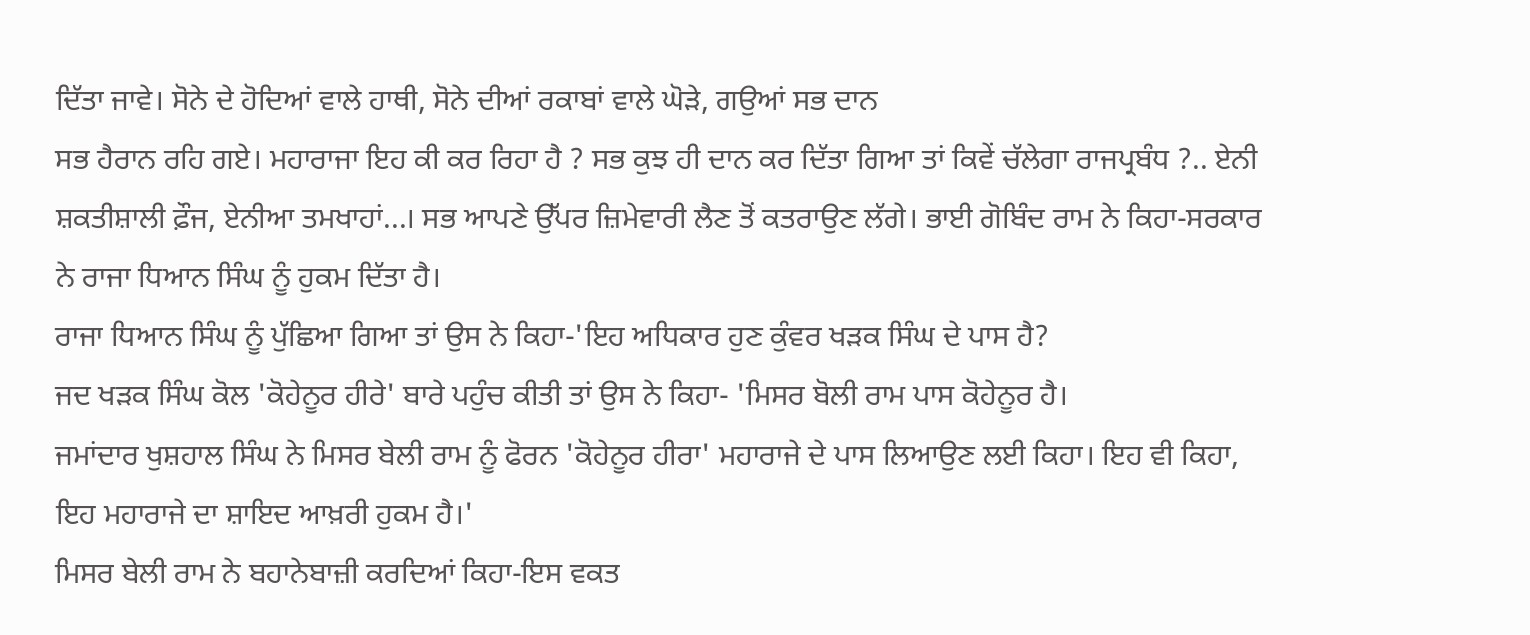ਦਿੱਤਾ ਜਾਵੇ। ਸੋਨੇ ਦੇ ਹੋਦਿਆਂ ਵਾਲੇ ਹਾਥੀ, ਸੋਨੇ ਦੀਆਂ ਰਕਾਬਾਂ ਵਾਲੇ ਘੋੜੇ, ਗਉਆਂ ਸਭ ਦਾਨ
ਸਭ ਹੈਰਾਨ ਰਹਿ ਗਏ। ਮਹਾਰਾਜਾ ਇਹ ਕੀ ਕਰ ਰਿਹਾ ਹੈ ? ਸਭ ਕੁਝ ਹੀ ਦਾਨ ਕਰ ਦਿੱਤਾ ਗਿਆ ਤਾਂ ਕਿਵੇਂ ਚੱਲੇਗਾ ਰਾਜਪ੍ਰਬੰਧ ?.. ਏਨੀ ਸ਼ਕਤੀਸ਼ਾਲੀ ਫ਼ੌਜ, ਏਨੀਆ ਤਮਖਾਹਾਂ...। ਸਭ ਆਪਣੇ ਉੱਪਰ ਜ਼ਿਮੇਵਾਰੀ ਲੈਣ ਤੋਂ ਕਤਰਾਉਣ ਲੱਗੇ। ਭਾਈ ਗੋਬਿੰਦ ਰਾਮ ਨੇ ਕਿਹਾ-ਸਰਕਾਰ ਨੇ ਰਾਜਾ ਧਿਆਨ ਸਿੰਘ ਨੂੰ ਹੁਕਮ ਦਿੱਤਾ ਹੈ।
ਰਾਜਾ ਧਿਆਨ ਸਿੰਘ ਨੂੰ ਪੁੱਛਿਆ ਗਿਆ ਤਾਂ ਉਸ ਨੇ ਕਿਹਾ-'ਇਹ ਅਧਿਕਾਰ ਹੁਣ ਕੁੰਵਰ ਖੜਕ ਸਿੰਘ ਦੇ ਪਾਸ ਹੈ?
ਜਦ ਖੜਕ ਸਿੰਘ ਕੋਲ 'ਕੋਹੇਨੂਰ ਹੀਰੇ' ਬਾਰੇ ਪਹੁੰਚ ਕੀਤੀ ਤਾਂ ਉਸ ਨੇ ਕਿਹਾ- 'ਮਿਸਰ ਬੋਲੀ ਰਾਮ ਪਾਸ ਕੋਹੇਨੂਰ ਹੈ।
ਜਮਾਂਦਾਰ ਖੁਸ਼ਹਾਲ ਸਿੰਘ ਨੇ ਮਿਸਰ ਬੇਲੀ ਰਾਮ ਨੂੰ ਫੋਰਨ 'ਕੋਹੇਨੂਰ ਹੀਰਾ' ਮਹਾਰਾਜੇ ਦੇ ਪਾਸ ਲਿਆਉਣ ਲਈ ਕਿਹਾ। ਇਹ ਵੀ ਕਿਹਾ, ਇਹ ਮਹਾਰਾਜੇ ਦਾ ਸ਼ਾਇਦ ਆਖ਼ਰੀ ਹੁਕਮ ਹੈ।'
ਮਿਸਰ ਬੇਲੀ ਰਾਮ ਨੇ ਬਹਾਨੇਬਾਜ਼ੀ ਕਰਦਿਆਂ ਕਿਹਾ-ਇਸ ਵਕਤ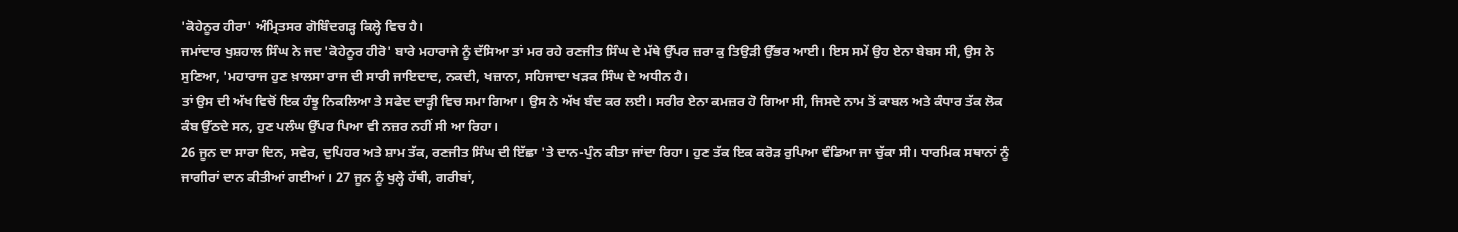'ਕੋਹੇਨੂਰ ਹੀਰਾ' ਅੰਮ੍ਰਿਤਸਰ ਗੋਬਿੰਦਗੜ੍ਹ ਕਿਲ੍ਹੇ ਵਿਚ ਹੈ।
ਜਮਾਂਦਾਰ ਖੁਸ਼ਹਾਲ ਸਿੰਘ ਨੇ ਜਦ 'ਕੋਹੇਨੂਰ ਹੀਰੋ' ਬਾਰੇ ਮਹਾਰਾਜੇ ਨੂੰ ਦੱਸਿਆ ਤਾਂ ਮਰ ਰਹੇ ਰਣਜੀਤ ਸਿੰਘ ਦੇ ਮੱਥੇ ਉੱਪਰ ਜ਼ਰਾ ਕੁ ਤਿਉੜੀ ਉੱਭਰ ਆਈ। ਇਸ ਸਮੇਂ ਉਹ ਏਨਾ ਬੇਬਸ ਸੀ, ਉਸ ਨੇ ਸੁਣਿਆ, 'ਮਹਾਰਾਜ ਹੁਣ ਖ਼ਾਲਸਾ ਰਾਜ ਦੀ ਸਾਰੀ ਜਾਇਦਾਦ, ਨਕਦੀ, ਖਜ਼ਾਨਾ, ਸਹਿਜਾਦਾ ਖੜਕ ਸਿੰਘ ਦੇ ਅਧੀਨ ਹੈ।
ਤਾਂ ਉਸ ਦੀ ਅੱਖ ਵਿਚੋਂ ਇਕ ਹੰਝੂ ਨਿਕਲਿਆ ਤੇ ਸਫੇਦ ਦਾੜ੍ਹੀ ਵਿਚ ਸਮਾ ਗਿਆ। ਉਸ ਨੇ ਅੱਖ ਬੰਦ ਕਰ ਲਈ। ਸਰੀਰ ਏਨਾ ਕਮਜ਼ਰ ਹੋ ਗਿਆ ਸੀ, ਜਿਸਦੇ ਨਾਮ ਤੋਂ ਕਾਬਲ ਅਤੇ ਕੰਧਾਰ ਤੱਕ ਲੋਕ ਕੰਬ ਉੱਠਦੇ ਸਨ, ਹੁਣ ਪਲੰਘ ਉੱਪਰ ਪਿਆ ਵੀ ਨਜ਼ਰ ਨਹੀਂ ਸੀ ਆ ਰਿਹਾ।
26 ਜੂਨ ਦਾ ਸਾਰਾ ਦਿਨ, ਸਵੇਰ, ਦੁਪਿਹਰ ਅਤੇ ਸ਼ਾਮ ਤੱਕ, ਰਣਜੀਤ ਸਿੰਘ ਦੀ ਇੱਛਾ 'ਤੇ ਦਾਨ-ਪੁੰਨ ਕੀਤਾ ਜਾਂਦਾ ਰਿਹਾ। ਹੁਣ ਤੱਕ ਇਕ ਕਰੋੜ ਰੁਪਿਆ ਵੰਡਿਆ ਜਾ ਚੁੱਕਾ ਸੀ। ਧਾਰਮਿਕ ਸਥਾਨਾਂ ਨੂੰ ਜਾਗੀਰਾਂ ਦਾਨ ਕੀਤੀਆਂ ਗਈਆਂ। 27 ਜੂਨ ਨੂੰ ਖੁਲ੍ਹੇ ਹੱਥੀ, ਗਰੀਬਾਂ,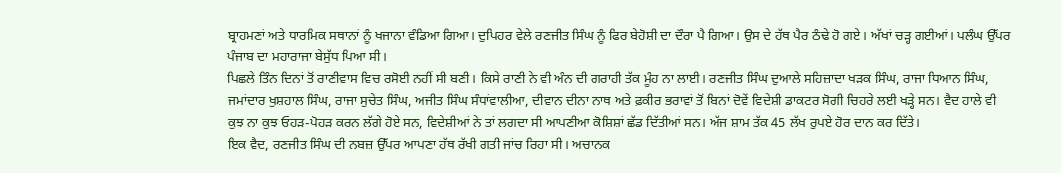ਬ੍ਰਾਹਮਣਾਂ ਅਤੇ ਧਾਰਮਿਕ ਸਥਾਨਾਂ ਨੂੰ ਖਜਾਨਾ ਵੰਡਿਆ ਗਿਆ। ਦੁਪਿਹਰ ਵੇਲੇ ਰਣਜੀਤ ਸਿੰਘ ਨੂੰ ਫਿਰ ਬੇਹੋਸ਼ੀ ਦਾ ਦੌਰਾ ਪੈ ਗਿਆ। ਉਸ ਦੇ ਹੱਥ ਪੈਰ ਠੰਢੇ ਹੋ ਗਏ। ਅੱਖਾਂ ਚੜ੍ਹ ਗਈਆਂ। ਪਲੰਘ ਉੱਪਰ ਪੰਜਾਬ ਦਾ ਮਹਾਰਾਜਾ ਬੇਸੁੱਧ ਪਿਆ ਸੀ।
ਪਿਛਲੇ ਤਿੰਨ ਦਿਨਾਂ ਤੋਂ ਰਾਣੀਵਾਸ ਵਿਚ ਰਸੋਈ ਨਹੀਂ ਸੀ ਬਣੀ। ਕਿਸੇ ਰਾਣੀ ਨੇ ਵੀ ਅੰਨ ਦੀ ਗਰਾਹੀ ਤੱਕ ਮੂੰਹ ਨਾ ਲਾਈ। ਰਣਜੀਤ ਸਿੰਘ ਦੁਆਲੇ ਸਹਿਜ਼ਾਦਾ ਖੜਕ ਸਿੰਘ, ਰਾਜਾ ਧਿਆਨ ਸਿੰਘ, ਜਮਾਂਦਾਰ ਖੁਸ਼ਹਾਲ ਸਿੰਘ, ਰਾਜਾ ਸੁਚੇਤ ਸਿੰਘ, ਅਜੀਤ ਸਿੰਘ ਸੰਧਾਂਵਾਲੀਆ, ਦੀਵਾਨ ਦੀਨਾ ਨਾਥ ਅਤੇ ਫ਼ਕੀਰ ਭਰਾਵਾਂ ਤੋਂ ਬਿਨਾਂ ਦੋਵੇਂ ਵਿਦੇਸ਼ੀ ਡਾਕਟਰ ਸੋਗੀ ਚਿਹਰੇ ਲਈ ਖੜ੍ਹੇ ਸਨ। ਵੈਦ ਹਾਲੇ ਵੀ ਕੁਝ ਨਾ ਕੁਝ ਓਹੜ-ਪੋਹੜ ਕਰਨ ਲੱਗੇ ਹੋਏ ਸਨ, ਵਿਦੇਸ਼ੀਆਂ ਨੇ ਤਾਂ ਲਗਦਾ ਸੀ ਆਪਣੀਆ ਕੋਸ਼ਿਸ਼ਾਂ ਛੱਡ ਦਿੱਤੀਆਂ ਸਨ। ਅੱਜ ਸ਼ਾਮ ਤੱਕ 45 ਲੱਖ ਰੁਪਏ ਹੋਰ ਦਾਨ ਕਰ ਦਿੱਤੇ।
ਇਕ ਵੈਦ, ਰਣਜੀਤ ਸਿੰਘ ਦੀ ਨਬਜ਼ ਉੱਪਰ ਆਪਣਾ ਹੱਥ ਰੱਖੀ ਗਤੀ ਜਾਂਚ ਰਿਹਾ ਸੀ। ਅਚਾਨਕ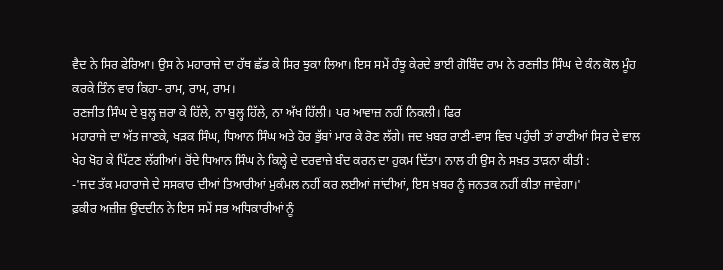ਵੈਦ ਨੇ ਸਿਰ ਫੇਰਿਆ। ਉਸ ਨੇ ਮਹਾਰਾਜੇ ਦਾ ਹੱਥ ਛੱਡ ਕੇ ਸਿਰ ਝੁਕਾ ਲਿਆ। ਇਸ ਸਮੇਂ ਹੰਝੂ ਕੇਰਦੇ ਭਾਈ ਗੋਬਿੰਦ ਰਾਮ ਨੇ ਰਣਜੀਤ ਸਿੰਘ ਦੇ ਕੰਨ ਕੋਲ ਮੂੰਹ ਕਰਕੇ ਤਿੰਨ ਵਾਰ ਕਿਹਾ- ਰਾਮ, ਰਾਮ, ਰਾਮ।
ਰਣਜੀਤ ਸਿੰਘ ਦੇ ਬੁਲ੍ਹ ਜ਼ਰਾ ਕੇ ਹਿੱਲੇ, ਨਾ ਬੁਲ੍ਹ ਹਿੱਲੇ, ਨਾ ਅੱਖ ਹਿੱਲੀ। ਪਰ ਆਵਾਜ਼ ਨਹੀਂ ਨਿਕਲੀ। ਫਿਰ
ਮਹਾਰਾਜੇ ਦਾ ਅੱਤ ਜਾਣਕੇ, ਖੜਕ ਸਿੰਘ, ਧਿਆਨ ਸਿੰਘ ਅਤੇ ਹੋਰ ਭੁੱਬਾਂ ਮਾਰ ਕੇ ਰੋਣ ਲੱਗੇ। ਜਦ ਖ਼ਬਰ ਰਾਣੀ-ਵਾਸ ਵਿਚ ਪਹੁੰਚੀ ਤਾਂ ਰਾਣੀਆਂ ਸਿਰ ਦੇ ਵਾਲ ਖੇਹ ਖੋਹ ਕੇ ਪਿੱਟਣ ਲੱਗੀਆਂ। ਰੋਂਦੇ ਧਿਆਨ ਸਿੰਘ ਨੇ ਕਿਲ੍ਹੇ ਦੇ ਦਰਵਾਜ਼ੇ ਬੰਦ ਕਰਨ ਦਾ ਹੁਕਮ ਦਿੱਤਾ। ਨਾਲ ਹੀ ਉਸ ਨੇ ਸਖ਼ਤ ਤਾੜਨਾ ਕੀਤੀ :
-'ਜਦ ਤੱਕ ਮਹਾਰਾਜੇ ਦੇ ਸਸਕਾਰ ਦੀਆਂ ਤਿਆਰੀਆਂ ਮੁਕੰਮਲ ਨਹੀਂ ਕਰ ਲਈਆਂ ਜਾਂਦੀਆਂ, ਇਸ ਖ਼ਬਰ ਨੂੰ ਜਨਤਕ ਨਹੀਂ ਕੀਤਾ ਜਾਵੇਗਾ।'
ਫ਼ਕੀਰ ਅਜ਼ੀਜ਼ ਉਦਦੀਨ ਨੇ ਇਸ ਸਮੇਂ ਸਭ ਅਧਿਕਾਰੀਆਂ ਨੂੰ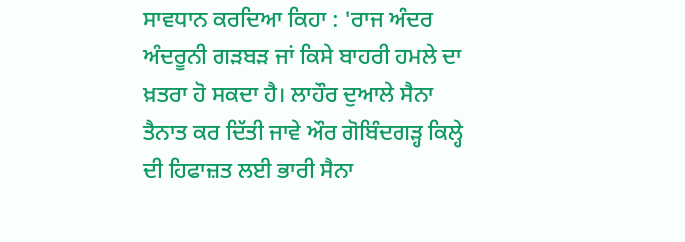ਸਾਵਧਾਨ ਕਰਦਿਆ ਕਿਹਾ : 'ਰਾਜ ਅੰਦਰ ਅੰਦਰੂਨੀ ਗੜਬੜ ਜਾਂ ਕਿਸੇ ਬਾਹਰੀ ਹਮਲੇ ਦਾ ਖ਼ਤਰਾ ਹੋ ਸਕਦਾ ਹੈ। ਲਾਹੌਰ ਦੁਆਲੇ ਸੈਨਾ ਤੈਨਾਤ ਕਰ ਦਿੱਤੀ ਜਾਵੇ ਔਰ ਗੋਬਿੰਦਗੜ੍ਹ ਕਿਲ੍ਹੇ ਦੀ ਹਿਫਾਜ਼ਤ ਲਈ ਭਾਰੀ ਸੈਨਾ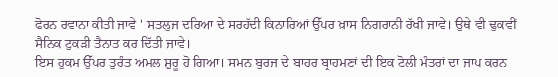ਫੋਰਨ ਰਵਾਨਾ ਕੀਤੀ ਜਾਵੇ ' ਸਤਲੁਜ ਦਰਿਆ ਦੇ ਸਰਹੱਦੀ ਕਿਨਾਰਿਆਂ ਉੱਪਰ ਖ਼ਾਸ ਨਿਗਰਾਨੀ ਰੱਖੀ ਜਾਵੇ। ਉਥੇ ਵੀ ਢੁਕਵੀਂ ਸੈਨਿਕ ਟੁਕੜੀ ਤੈਨਾਤ ਕਰ ਦਿੱਤੀ ਜਾਵੇ।
ਇਸ ਹੁਕਮ ਉੱਪਰ ਤੁਰੰਤ ਅਮਲ ਸ਼ੁਰੂ ਹੋ ਗਿਆ। ਸਮਨ ਬੁਰਜ ਦੇ ਬਾਹਰ ਬ੍ਰਾਹਮਣਾਂ ਦੀ ਇਕ ਟੋਲੀ ਮੰਤਰਾਂ ਦਾ ਜਾਪ ਕਰਨ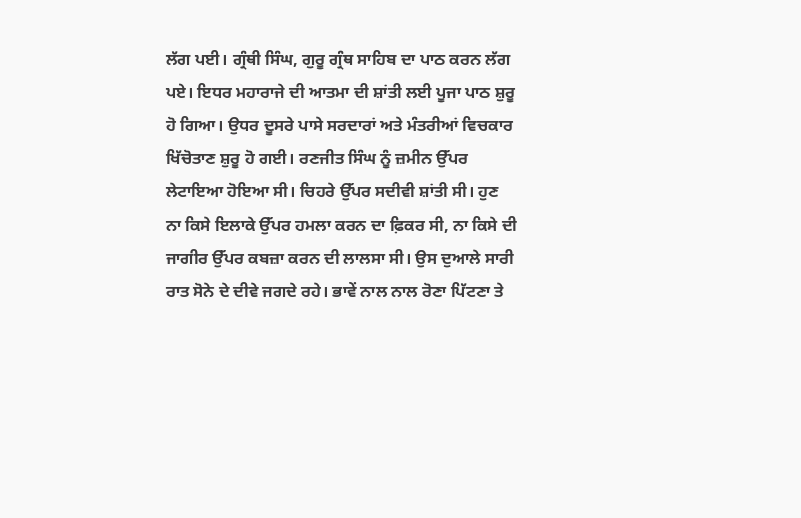ਲੱਗ ਪਈ। ਗ੍ਰੰਥੀ ਸਿੰਘ, ਗੁਰੂ ਗ੍ਰੰਥ ਸਾਹਿਬ ਦਾ ਪਾਠ ਕਰਨ ਲੱਗ ਪਏ। ਇਧਰ ਮਹਾਰਾਜੇ ਦੀ ਆਤਮਾ ਦੀ ਸ਼ਾਂਤੀ ਲਈ ਪੂਜਾ ਪਾਠ ਸ਼ੁਰੂ ਹੋ ਗਿਆ। ਉਧਰ ਦੂਸਰੇ ਪਾਸੇ ਸਰਦਾਰਾਂ ਅਤੇ ਮੰਤਰੀਆਂ ਵਿਚਕਾਰ ਖਿੱਚੋਤਾਣ ਸ਼ੁਰੂ ਹੋ ਗਈ। ਰਣਜੀਤ ਸਿੰਘ ਨੂੰ ਜ਼ਮੀਨ ਉੱਪਰ ਲੇਟਾਇਆ ਹੋਇਆ ਸੀ। ਚਿਹਰੇ ਉੱਪਰ ਸਦੀਵੀ ਸ਼ਾਂਤੀ ਸੀ। ਹੁਣ ਨਾ ਕਿਸੇ ਇਲਾਕੇ ਉੱਪਰ ਹਮਲਾ ਕਰਨ ਦਾ ਫ਼ਿਕਰ ਸੀ, ਨਾ ਕਿਸੇ ਦੀ ਜਾਗੀਰ ਉੱਪਰ ਕਬਜ਼ਾ ਕਰਨ ਦੀ ਲਾਲਸਾ ਸੀ। ਉਸ ਦੁਆਲੇ ਸਾਰੀ ਰਾਤ ਸੋਨੇ ਦੇ ਦੀਵੇ ਜਗਦੇ ਰਹੇ। ਭਾਵੇਂ ਨਾਲ ਨਾਲ ਰੋਣਾ ਪਿੱਟਣਾ ਤੇ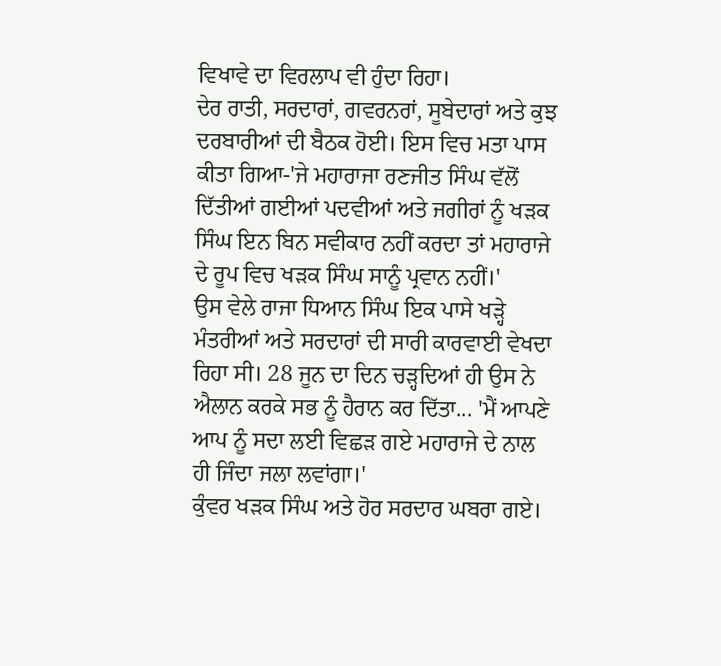ਵਿਖਾਵੇ ਦਾ ਵਿਰਲਾਪ ਵੀ ਹੁੰਦਾ ਰਿਹਾ।
ਦੇਰ ਰਾਤੀ, ਸਰਦਾਰਾਂ, ਗਵਰਨਰਾਂ, ਸੂਬੇਦਾਰਾਂ ਅਤੇ ਕੁਝ ਦਰਬਾਰੀਆਂ ਦੀ ਬੈਠਕ ਹੋਈ। ਇਸ ਵਿਚ ਮਤਾ ਪਾਸ ਕੀਤਾ ਗਿਆ-'ਜੇ ਮਹਾਰਾਜਾ ਰਣਜੀਤ ਸਿੰਘ ਵੱਲੋਂ ਦਿੱਤੀਆਂ ਗਈਆਂ ਪਦਵੀਆਂ ਅਤੇ ਜਗੀਰਾਂ ਨੂੰ ਖੜਕ ਸਿੰਘ ਇਨ ਬਿਨ ਸਵੀਕਾਰ ਨਹੀਂ ਕਰਦਾ ਤਾਂ ਮਹਾਰਾਜੇ ਦੇ ਰੂਪ ਵਿਚ ਖੜਕ ਸਿੰਘ ਸਾਨੂੰ ਪ੍ਰਵਾਨ ਨਹੀਂ।'
ਉਸ ਵੇਲੇ ਰਾਜਾ ਧਿਆਨ ਸਿੰਘ ਇਕ ਪਾਸੇ ਖੜ੍ਹੇ ਮੰਤਰੀਆਂ ਅਤੇ ਸਰਦਾਰਾਂ ਦੀ ਸਾਰੀ ਕਾਰਵਾਈ ਵੇਖਦਾ ਰਿਹਾ ਸੀ। 28 ਜੂਨ ਦਾ ਦਿਨ ਚੜ੍ਹਦਿਆਂ ਹੀ ਉਸ ਨੇ ਐਲਾਨ ਕਰਕੇ ਸਭ ਨੂੰ ਹੈਰਾਨ ਕਰ ਦਿੱਤਾ... 'ਮੈਂ ਆਪਣੇ ਆਪ ਨੂੰ ਸਦਾ ਲਈ ਵਿਛੜ ਗਏ ਮਹਾਰਾਜੇ ਦੇ ਨਾਲ ਹੀ ਜਿੰਦਾ ਜਲਾ ਲਵਾਂਗਾ।'
ਕੁੰਵਰ ਖੜਕ ਸਿੰਘ ਅਤੇ ਹੋਰ ਸਰਦਾਰ ਘਬਰਾ ਗਏ।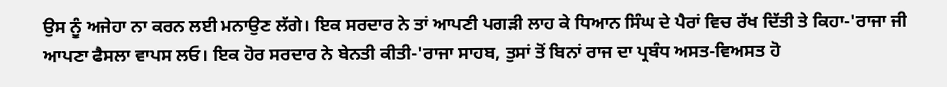ਉਸ ਨੂੰ ਅਜੇਹਾ ਨਾ ਕਰਨ ਲਈ ਮਨਾਉਣ ਲੱਗੇ। ਇਕ ਸਰਦਾਰ ਨੇ ਤਾਂ ਆਪਣੀ ਪਗੜੀ ਲਾਹ ਕੇ ਧਿਆਨ ਸਿੰਘ ਦੇ ਪੈਰਾਂ ਵਿਚ ਰੱਖ ਦਿੱਤੀ ਤੇ ਕਿਹਾ-'ਰਾਜਾ ਜੀ ਆਪਣਾ ਫੈਸਲਾ ਵਾਪਸ ਲਓ। ਇਕ ਹੋਰ ਸਰਦਾਰ ਨੇ ਬੇਨਤੀ ਕੀਤੀ-'ਰਾਜਾ ਸਾਹਬ, ਤੁਸਾਂ ਤੋਂ ਬਿਨਾਂ ਰਾਜ ਦਾ ਪ੍ਰਬੰਧ ਅਸਤ-ਵਿਅਸਤ ਹੋ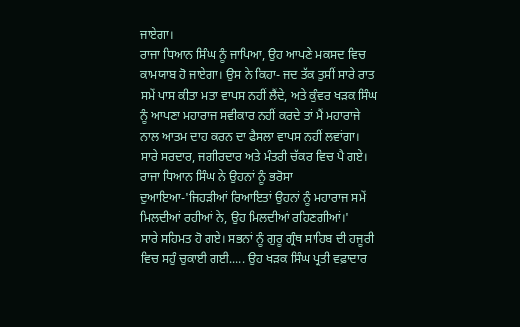ਜਾਏਗਾ।
ਰਾਜਾ ਧਿਆਨ ਸਿੰਘ ਨੂੰ ਜਾਪਿਆ, ਉਹ ਆਪਣੇ ਮਕਸਦ ਵਿਚ ਕਾਮਯਾਬ ਹੋ ਜਾਏਗਾ। ਉਸ ਨੇ ਕਿਹਾ- ਜਦ ਤੱਕ ਤੁਸੀਂ ਸਾਰੇ ਰਾਤ ਸਮੇਂ ਪਾਸ ਕੀਤਾ ਮਤਾ ਵਾਪਸ ਨਹੀਂ ਲੈਂਦੇ, ਅਤੇ ਕੁੰਵਰ ਖੜਕ ਸਿੰਘ ਨੂੰ ਆਪਣਾ ਮਹਾਰਾਜ ਸਵੀਕਾਰ ਨਹੀਂ ਕਰਦੇ ਤਾਂ ਮੈਂ ਮਹਾਰਾਜੇ ਨਾਲ ਆਤਮ ਦਾਹ ਕਰਨ ਦਾ ਫੈਸਲਾ ਵਾਪਸ ਨਹੀਂ ਲਵਾਂਗਾ।
ਸਾਰੇ ਸਰਦਾਰ, ਜਗੀਰਦਾਰ ਅਤੇ ਮੰਤਰੀ ਚੱਕਰ ਵਿਚ ਪੈ ਗਏ। ਰਾਜਾ ਧਿਆਨ ਸਿੰਘ ਨੇ ਉਹਨਾਂ ਨੂੰ ਭਰੋਸਾ ਦੁਆਇਆ-'ਜਿਹੜੀਆਂ ਰਿਆਇਤਾਂ ਉਹਨਾਂ ਨੂੰ ਮਹਾਰਾਜ ਸਮੇਂ ਮਿਲਦੀਆਂ ਰਹੀਆਂ ਨੇ, ਉਹ ਮਿਲਦੀਆਂ ਰਹਿਣਗੀਆਂ।'
ਸਾਰੇ ਸਹਿਮਤ ਹੋ ਗਏ। ਸਭਨਾਂ ਨੂੰ ਗੁਰੂ ਗ੍ਰੰਥ ਸਾਹਿਬ ਦੀ ਹਜੂਰੀ ਵਿਚ ਸਹੁੰ ਚੁਕਾਈ ਗਈ..... ਉਹ ਖੜਕ ਸਿੰਘ ਪ੍ਰਤੀ ਵਫ਼ਾਦਾਰ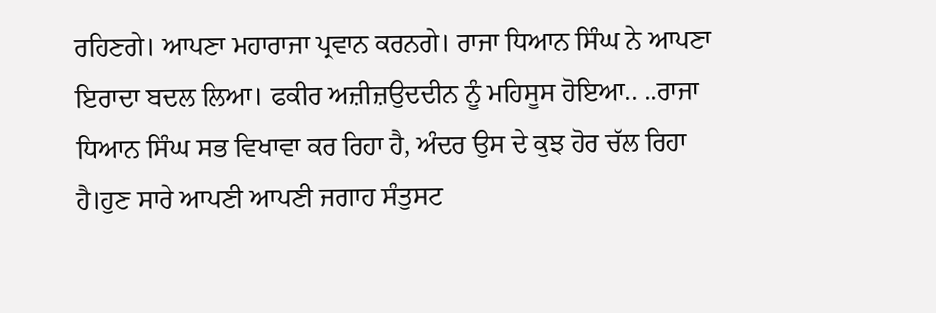ਰਹਿਣਗੇ। ਆਪਣਾ ਮਹਾਰਾਜਾ ਪ੍ਰਵਾਨ ਕਰਨਗੇ। ਰਾਜਾ ਧਿਆਨ ਸਿੰਘ ਨੇ ਆਪਣਾ ਇਰਾਦਾ ਬਦਲ ਲਿਆ। ਫਕੀਰ ਅਜ਼ੀਜ਼ਉਦਦੀਨ ਨੂੰ ਮਹਿਸੂਸ ਹੋਇਆ.. ..ਰਾਜਾ ਧਿਆਨ ਸਿੰਘ ਸਭ ਵਿਖਾਵਾ ਕਰ ਰਿਹਾ ਹੈ, ਅੰਦਰ ਉਸ ਦੇ ਕੁਝ ਹੋਰ ਚੱਲ ਰਿਹਾ ਹੈ।ਹੁਣ ਸਾਰੇ ਆਪਣੀ ਆਪਣੀ ਜਗਾਹ ਸੰਤੁਸਟ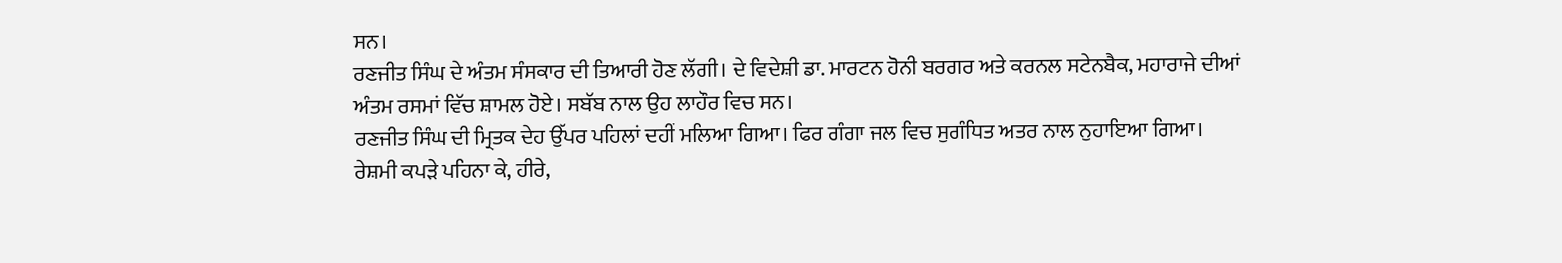ਸਨ।
ਰਣਜੀਤ ਸਿੰਘ ਦੇ ਅੰਤਮ ਸੰਸਕਾਰ ਦੀ ਤਿਆਰੀ ਹੋਣ ਲੱਗੀ। ਦੇ ਵਿਦੇਸ਼ੀ ਡਾ. ਮਾਰਟਨ ਹੋਨੀ ਬਰਗਰ ਅਤੇ ਕਰਨਲ ਸਟੇਨਬੈਕ, ਮਹਾਰਾਜੇ ਦੀਆਂ ਅੰਤਮ ਰਸਮਾਂ ਵਿੱਚ ਸ਼ਾਮਲ ਹੋਏ। ਸਬੱਬ ਨਾਲ ਉਹ ਲਾਹੌਰ ਵਿਚ ਸਨ।
ਰਣਜੀਤ ਸਿੰਘ ਦੀ ਮ੍ਰਿਤਕ ਦੇਹ ਉੱਪਰ ਪਹਿਲਾਂ ਦਹੀਂ ਮਲਿਆ ਗਿਆ। ਫਿਰ ਗੰਗਾ ਜਲ ਵਿਚ ਸੁਗੰਧਿਤ ਅਤਰ ਨਾਲ ਨੁਹਾਇਆ ਗਿਆ। ਰੇਸ਼ਮੀ ਕਪੜੇ ਪਹਿਨਾ ਕੇ, ਹੀਰੇ,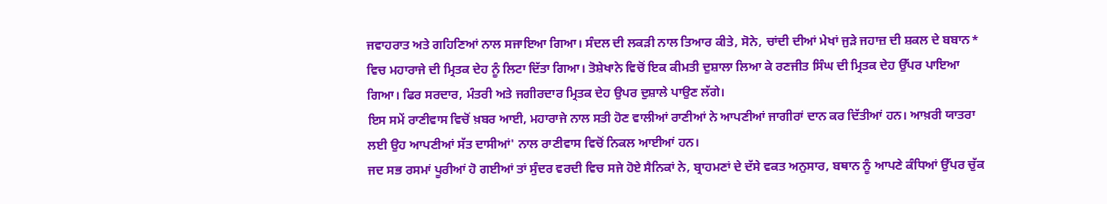ਜਵਾਹਰਾਤ ਅਤੇ ਗਹਿਣਿਆਂ ਨਾਲ ਸਜਾਇਆ ਗਿਆ। ਸੰਦਲ ਦੀ ਲਕੜੀ ਨਾਲ ਤਿਆਰ ਕੀਤੇ, ਸੋਨੇ, ਚਾਂਦੀ ਦੀਆਂ ਮੇਖਾਂ ਜੁੜੇ ਜਹਾਜ਼ ਦੀ ਸ਼ਕਲ ਦੇ ਬਬਾਨ*
ਵਿਚ ਮਹਾਰਾਜੇ ਦੀ ਮ੍ਰਿਤਕ ਦੇਹ ਨੂੰ ਲਿਟਾ ਦਿੱਤਾ ਗਿਆ। ਤੋਸ਼ੇਖਾਨੇ ਵਿਚੋਂ ਇਕ ਕੀਮਤੀ ਦੁਸ਼ਾਲਾ ਲਿਆ ਕੇ ਰਣਜੀਤ ਸਿੰਘ ਦੀ ਮ੍ਰਿਤਕ ਦੇਹ ਉੱਪਰ ਪਾਇਆ ਗਿਆ। ਫਿਰ ਸਰਦਾਰ, ਮੰਤਰੀ ਅਤੇ ਜਗੀਰਦਾਰ ਮ੍ਰਿਤਕ ਦੇਹ ਉਪਰ ਦੁਸ਼ਾਲੇ ਪਾਉਣ ਲੱਗੇ।
ਇਸ ਸਮੇਂ ਰਾਣੀਵਾਸ ਵਿਚੋਂ ਖ਼ਬਰ ਆਈ, ਮਹਾਰਾਜੇ ਨਾਲ ਸਤੀ ਹੋਣ ਵਾਲੀਆਂ ਰਾਣੀਆਂ ਨੇ ਆਪਣੀਆਂ ਜਾਗੀਰਾਂ ਦਾਨ ਕਰ ਦਿੱਤੀਆਂ ਹਨ। ਆਖ਼ਰੀ ਯਾਤਰਾ ਲਈ ਉਹ ਆਪਣੀਆਂ ਸੱਤ ਦਾਸੀਆਂ' ਨਾਲ ਰਾਣੀਵਾਸ ਵਿਚੋਂ ਨਿਕਲ ਆਈਆਂ ਹਨ।
ਜਦ ਸਭ ਰਸਮਾਂ ਪੂਰੀਆਂ ਹੋ ਗਈਆਂ ਤਾਂ ਸੁੰਦਰ ਵਰਦੀ ਵਿਚ ਸਜੇ ਹੋਏ ਸੈਨਿਕਾਂ ਨੇ, ਬ੍ਰਾਹਮਣਾਂ ਦੇ ਦੱਸੇ ਵਕਤ ਅਨੁਸਾਰ, ਬਥਾਨ ਨੂੰ ਆਪਣੇ ਕੰਧਿਆਂ ਉੱਪਰ ਚੁੱਕ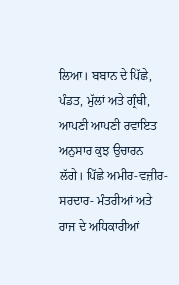ਲਿਆ। ਬਬਾਨ ਦੇ ਪਿੱਛੇ, ਪੰਡਤ, ਮੁੱਲਾਂ ਅਤੇ ਗ੍ਰੰਥੀ, ਆਪਣੀ ਆਪਣੀ ਰਵਾਇਤ ਅਨੁਸਾਰ ਕੁਝ ਉਚਾਰਨ ਲੱਗੇ। ਪਿੱਛੇ ਅਮੀਰ-ਵਜ਼ੀਰ-ਸਰਦਾਰ- ਮੰਤਰੀਆਂ ਅਤੇ ਰਾਜ ਦੇ ਅਧਿਕਾਰੀਆਂ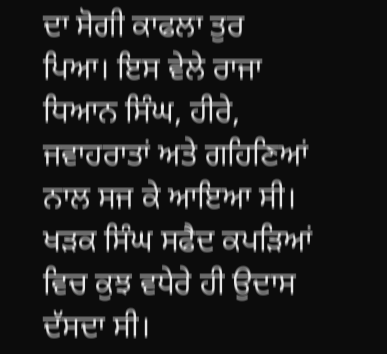ਦਾ ਸੋਗੀ ਕਾਫਲਾ ਤੁਰ ਪਿਆ। ਇਸ ਵੇਲੇ ਰਾਜਾ ਧਿਆਨ ਸਿੰਘ, ਹੀਰੇ, ਜਵਾਹਰਾਤਾਂ ਅਤੇ ਗਹਿਣਿਆਂ ਨਾਲ ਸਜ ਕੇ ਆਇਆ ਸੀ। ਖੜਕ ਸਿੰਘ ਸਫੈਦ ਕਪੜਿਆਂ ਵਿਚ ਕੁਝ ਵਧੇਰੇ ਹੀ ਉਦਾਸ ਦੱਸਦਾ ਸੀ।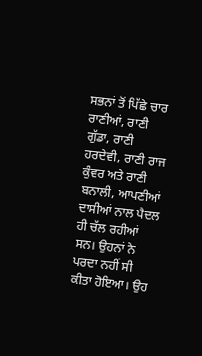ਸਭਨਾਂ ਤੋਂ ਪਿੱਛੇ ਚਾਰ ਰਾਣੀਆਂ, ਰਾਣੀ ਗੁੱਡਾ, ਰਾਣੀ ਹਰਦੇਵੀ, ਰਾਣੀ ਰਾਜ ਕੁੰਵਰ ਅਤੇ ਰਾਣੀ ਬਨਾਲੀ, ਆਪਣੀਆਂ ਦਾਸੀਆਂ ਨਾਲ ਪੈਦਲ ਹੀ ਚੱਲ ਰਹੀਆਂ ਸਨ। ਉਹਨਾਂ ਨੇ ਪਰਦਾ ਨਹੀਂ ਸੀ ਕੀਤਾ ਹੋਇਆ। ਉਹ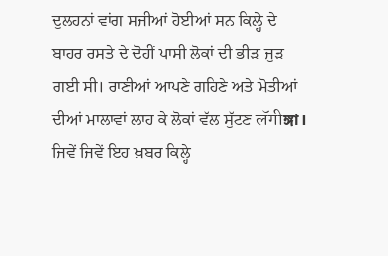ਦੁਲਹਨਾਂ ਵਾਂਗ ਸਜੀਆਂ ਹੋਈਆਂ ਸਨ ਕਿਲ੍ਹੇ ਦੇ ਬਾਹਰ ਰਸਤੇ ਦੇ ਦੋਹੀਂ ਪਾਸੀ ਲੋਕਾਂ ਦੀ ਭੀੜ ਜੁੜ ਗਈ ਸੀ। ਰਾਣੀਆਂ ਆਪਣੇ ਗਹਿਣੇ ਅਤੇ ਮੋਤੀਆਂ ਦੀਆਂ ਮਾਲਾਵਾਂ ਲਾਹ ਕੇ ਲੋਕਾਂ ਵੱਲ ਸੁੱਟਣ लॅगीঙ্গা।
ਜਿਵੇਂ ਜਿਵੇਂ ਇਹ ਖ਼ਬਰ ਕਿਲ੍ਹੇ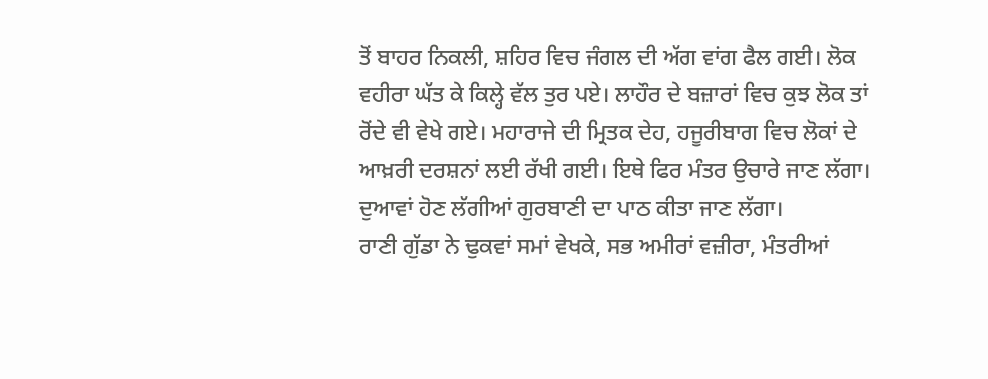ਤੋਂ ਬਾਹਰ ਨਿਕਲੀ, ਸ਼ਹਿਰ ਵਿਚ ਜੰਗਲ ਦੀ ਅੱਗ ਵਾਂਗ ਫੈਲ ਗਈ। ਲੋਕ ਵਹੀਰਾ ਘੱਤ ਕੇ ਕਿਲ੍ਹੇ ਵੱਲ ਤੁਰ ਪਏ। ਲਾਹੌਰ ਦੇ ਬਜ਼ਾਰਾਂ ਵਿਚ ਕੁਝ ਲੋਕ ਤਾਂ ਰੋਂਦੇ ਵੀ ਵੇਖੇ ਗਏ। ਮਹਾਰਾਜੇ ਦੀ ਮ੍ਰਿਤਕ ਦੇਹ, ਹਜੂਰੀਬਾਗ ਵਿਚ ਲੋਕਾਂ ਦੇ ਆਖ਼ਰੀ ਦਰਸ਼ਨਾਂ ਲਈ ਰੱਖੀ ਗਈ। ਇਥੇ ਫਿਰ ਮੰਤਰ ਉਚਾਰੇ ਜਾਣ ਲੱਗਾ। ਦੁਆਵਾਂ ਹੋਣ ਲੱਗੀਆਂ ਗੁਰਬਾਣੀ ਦਾ ਪਾਠ ਕੀਤਾ ਜਾਣ ਲੱਗਾ।
ਰਾਣੀ ਗੁੱਡਾ ਨੇ ਢੁਕਵਾਂ ਸਮਾਂ ਵੇਖਕੇ, ਸਭ ਅਮੀਰਾਂ ਵਜ਼ੀਰਾ, ਮੰਤਰੀਆਂ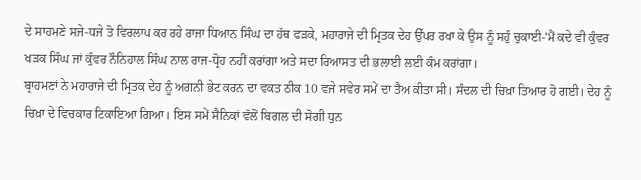ਦੇ ਸਾਹਮਣੇ ਸਜੇ-ਧਜੇ ਤੋ ਵਿਰਲਾਪ ਕਰ ਰਹੇ ਰਾਜਾ ਧਿਆਨ ਸਿੰਘ ਦਾ ਹੱਥ ਫੜਕੇ, ਮਹਾਰਾਜੇ ਦੀ ਮ੍ਰਿਤਕ ਦੇਹ ਉੱਪਰ ਰਖਾ ਕੇ ਉਸ ਨੂੰ ਸਹੁੰ ਚੁਕਾਈ-'ਮੈਂ ਕਦੇ ਵੀ ਕੁੰਵਰ ਖੜਕ ਸਿੰਘ ਜਾਂ ਕੁੰਵਰ ਨੌਨਿਹਾਲ ਸਿੰਘ ਨਾਲ ਰਾਜ-ਧ੍ਰੋਹ ਨਹੀਂ ਕਰਾਂਗਾ ਅਤੇ ਸਦਾ ਰਿਆਸਤ ਦੀ ਭਲਾਈ ਲਈ ਕੰਮ ਕਰਾਂਗਾ।
ਬ੍ਰਾਹਮਣਾਂ ਨੇ ਮਹਾਰਾਜੇ ਦੀ ਮ੍ਰਿਤਕ ਦੇਹ ਨੂੰ ਅਗਨੀ ਭੇਟ ਕਰਨ ਦਾ ਵਕਤ ਠੀਕ 10 ਵਜੇ ਸਵੇਰ ਸਮੇਂ ਦਾ ਤੈਅ ਕੀਤਾ ਸੀ। ਸੰਦਲ ਦੀ ਚਿਖ਼ਾ ਤਿਆਰ ਹੋ ਗਈ। ਦੇਹ ਨੂੰ ਚਿਖ਼ਾ ਦੇ ਵਿਚਕਾਰ ਟਿਕਾਇਆ ਗਿਆ। ਇਸ ਸਮੇਂ ਸੈਨਿਕਾਂ ਵੱਲੋਂ ਬਿਗਲ ਦੀ ਸੋਗੀ ਧੁਨ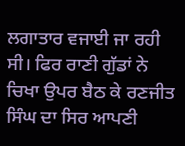ਲਗਾਤਾਰ ਵਜਾਈ ਜਾ ਰਹੀ ਸੀ। ਫਿਰ ਰਾਣੀ ਗੁੱਡਾਂ ਨੇ ਚਿਖਾ ਉਪਰ ਬੈਠ ਕੇ ਰਣਜੀਤ ਸਿੰਘ ਦਾ ਸਿਰ ਆਪਣੀ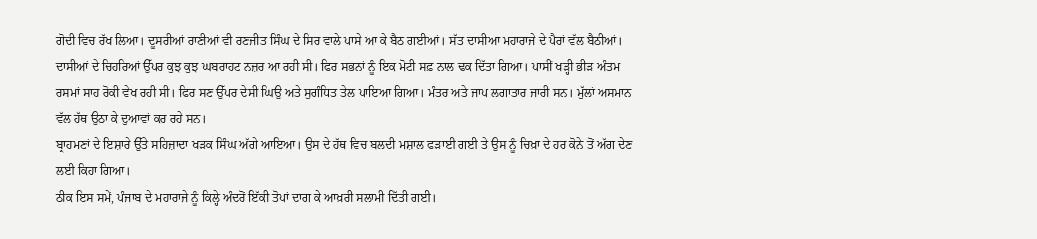ਗੋਦੀ ਵਿਚ ਰੱਖ ਲਿਆ। ਦੂਸਰੀਆਂ ਰਾਣੀਆਂ ਵੀ ਰਣਜੀਤ ਸਿੰਘ ਦੇ ਸਿਰ ਵਾਲੇ ਪਾਸੇ ਆ ਕੇ ਬੈਠ ਗਈਆਂ। ਸੱਤ ਦਾਸੀਆ ਮਹਾਰਾਜੇ ਦੇ ਪੈਰਾਂ ਵੱਲ ਬੈਠੀਆਂ। ਦਾਸੀਆਂ ਦੇ ਚਿਹਰਿਆਂ ਉੱਪਰ ਕੁਝ ਕੁਝ ਘਬਰਾਹਟ ਨਜ਼ਰ ਆ ਰਹੀ ਸੀ। ਫਿਰ ਸਭਨਾਂ ਨੂੰ ਇਕ ਮੋਟੀ ਸਫ਼ ਨਾਲ ਢਕ ਦਿੱਤਾ ਗਿਆ। ਪਾਸੀਂ ਖੜ੍ਹੀ ਭੀੜ ਅੰਤਮ ਰਸਮਾਂ ਸਾਹ ਰੋਕੀ ਵੇਖ ਰਹੀ ਸੀ। ਫਿਰ ਸਣ ਉੱਪਰ ਦੇਸੀ ਘਿਉ ਅਤੇ ਸੁਗੰਧਿਤ ਤੇਲ ਪਾਇਆ ਗਿਆ। ਮੰਤਰ ਅਤੇ ਜਾਪ ਲਗਾਤਾਰ ਜਾਰੀ ਸਨ। ਮੁੱਲਾਂ ਅਸਮਾਨ ਵੱਲ ਹੱਥ ਉਠਾ ਕੇ ਦੁਆਵਾਂ ਕਰ ਰਹੇ ਸਨ।
ਬ੍ਰਾਹਮਣਾਂ ਦੇ ਇਸ਼ਾਰੇ ਉੱਤੇ ਸਹਿਜ਼ਾਦਾ ਖੜਕ ਸਿੰਘ ਅੱਗੇ ਆਇਆ। ਉਸ ਦੇ ਹੱਥ ਵਿਚ ਬਲਦੀ ਮਸ਼ਾਲ ਫੜਾਈ ਗਈ ਤੇ ਉਸ ਨੂੰ ਚਿਖ਼ਾ ਦੇ ਹਰ ਕੋਨੇ ਤੋਂ ਅੱਗ ਦੇਣ ਲਈ ਕਿਹਾ ਗਿਆ।
ਠੀਕ ਇਸ ਸਮੇਂ, ਪੰਜਾਬ ਦੇ ਮਹਾਰਾਜੇ ਨੂੰ ਕਿਲ੍ਹੇ ਅੰਦਰੋਂ ਇੱਕੀ ਤੋਪਾਂ ਦਾਗ ਕੇ ਆਖ਼ਰੀ ਸਲਾਮੀ ਦਿੱਤੀ ਗਈ।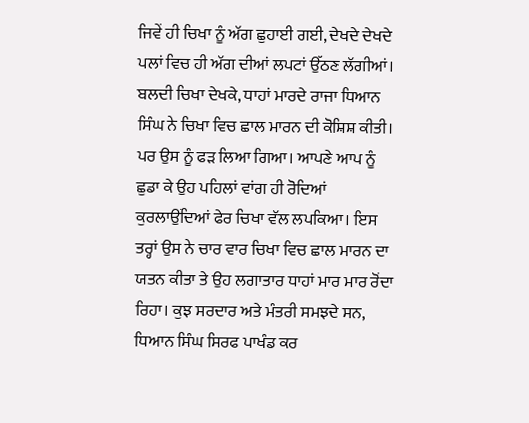ਜਿਵੇਂ ਹੀ ਚਿਖਾ ਨੂੰ ਅੱਗ ਛੁਹਾਈ ਗਈ, ਦੇਖਦੇ ਦੇਖਦੇ ਪਲਾਂ ਵਿਚ ਹੀ ਅੱਗ ਦੀਆਂ ਲਪਟਾਂ ਉੱਠਣ ਲੱਗੀਆਂ। ਬਲਦੀ ਚਿਖਾ ਦੇਖਕੇ, ਧਾਹਾਂ ਮਾਰਦੇ ਰਾਜਾ ਧਿਆਨ ਸਿੰਘ ਨੇ ਚਿਖਾ ਵਿਚ ਛਾਲ ਮਾਰਨ ਦੀ ਕੋਸ਼ਿਸ਼ ਕੀਤੀ। ਪਰ ਉਸ ਨੂੰ ਫੜ ਲਿਆ ਗਿਆ। ਆਪਣੇ ਆਪ ਨੂੰ ਛੁਡਾ ਕੇ ਉਹ ਪਹਿਲਾਂ ਵਾਂਗ ਹੀ ਰੋਦਿਆਂ ਕੁਰਲਾਉਂਦਿਆਂ ਫੇਰ ਚਿਖਾ ਵੱਲ ਲਪਕਿਆ। ਇਸ ਤਰ੍ਹਾਂ ਉਸ ਨੇ ਚਾਰ ਵਾਰ ਚਿਖਾ ਵਿਚ ਛਾਲ ਮਾਰਨ ਦਾ ਯਤਨ ਕੀਤਾ ਤੇ ਉਹ ਲਗਾਤਾਰ ਧਾਹਾਂ ਮਾਰ ਮਾਰ ਰੋਂਦਾ ਰਿਹਾ। ਕੁਝ ਸਰਦਾਰ ਅਤੇ ਮੰਤਰੀ ਸਮਝਦੇ ਸਨ, ਧਿਆਨ ਸਿੰਘ ਸਿਰਫ ਪਾਖੰਡ ਕਰ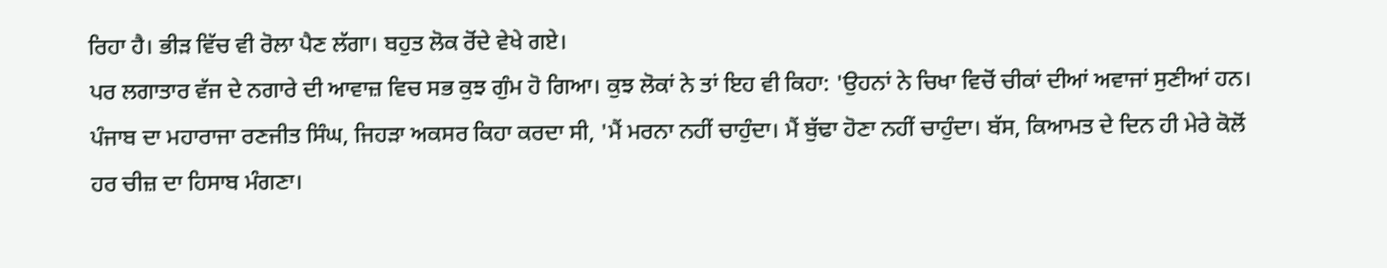ਰਿਹਾ ਹੈ। ਭੀੜ ਵਿੱਚ ਵੀ ਰੋਲਾ ਪੈਣ ਲੱਗਾ। ਬਹੁਤ ਲੋਕ ਰੋਂਦੇ ਵੇਖੇ ਗਏ।
ਪਰ ਲਗਾਤਾਰ ਵੱਜ ਦੇ ਨਗਾਰੇ ਦੀ ਆਵਾਜ਼ ਵਿਚ ਸਭ ਕੁਝ ਗੁੰਮ ਹੋ ਗਿਆ। ਕੁਝ ਲੋਕਾਂ ਨੇ ਤਾਂ ਇਹ ਵੀ ਕਿਹਾ: 'ਉਹਨਾਂ ਨੇ ਚਿਖਾ ਵਿਚੋਂ ਚੀਕਾਂ ਦੀਆਂ ਅਵਾਜਾਂ ਸੁਣੀਆਂ ਹਨ।
ਪੰਜਾਬ ਦਾ ਮਹਾਰਾਜਾ ਰਣਜੀਤ ਸਿੰਘ, ਜਿਹੜਾ ਅਕਸਰ ਕਿਹਾ ਕਰਦਾ ਸੀ, 'ਮੈਂ ਮਰਨਾ ਨਹੀਂ ਚਾਹੁੰਦਾ। ਮੈਂ ਬੁੱਢਾ ਹੋਣਾ ਨਹੀਂ ਚਾਹੁੰਦਾ। ਬੱਸ, ਕਿਆਮਤ ਦੇ ਦਿਨ ਹੀ ਮੇਰੇ ਕੋਲੋਂ ਹਰ ਚੀਜ਼ ਦਾ ਹਿਸਾਬ ਮੰਗਣਾ।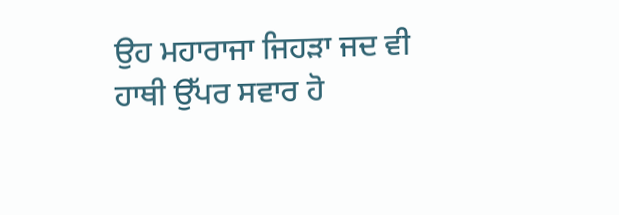ਉਹ ਮਹਾਰਾਜਾ ਜਿਹੜਾ ਜਦ ਵੀ ਹਾਥੀ ਉੱਪਰ ਸਵਾਰ ਹੋ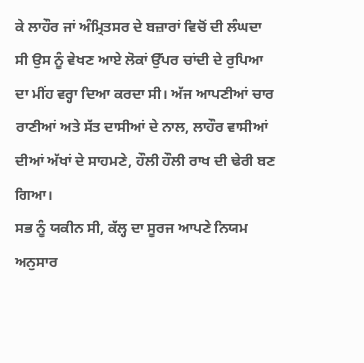ਕੇ ਲਾਹੌਰ ਜਾਂ ਅੰਮ੍ਰਿਤਸਰ ਦੇ ਬਜ਼ਾਰਾਂ ਵਿਚੋਂ ਦੀ ਲੰਘਦਾ ਸੀ ਉਸ ਨੂੰ ਵੇਖਣ ਆਏ ਲੋਕਾਂ ਉੱਪਰ ਚਾਂਦੀ ਦੇ ਰੁਪਿਆ ਦਾ ਮੀਂਹ ਵਰ੍ਹਾ ਦਿਆ ਕਰਦਾ ਸੀ। ਅੱਜ ਆਪਣੀਆਂ ਚਾਰ ਰਾਣੀਆਂ ਅਤੇ ਸੱਤ ਦਾਸੀਆਂ ਦੇ ਨਾਲ, ਲਾਹੌਰ ਵਾਸੀਆਂ ਦੀਆਂ ਅੱਖਾਂ ਦੇ ਸਾਹਮਣੇ, ਹੌਲੀ ਹੌਲੀ ਰਾਖ ਦੀ ਢੇਰੀ ਬਣ ਗਿਆ।
ਸਭ ਨੂੰ ਯਕੀਨ ਸੀ, ਕੱਲ੍ਹ ਦਾ ਸੂਰਜ ਆਪਣੇ ਨਿਯਮ ਅਨੁਸਾਰ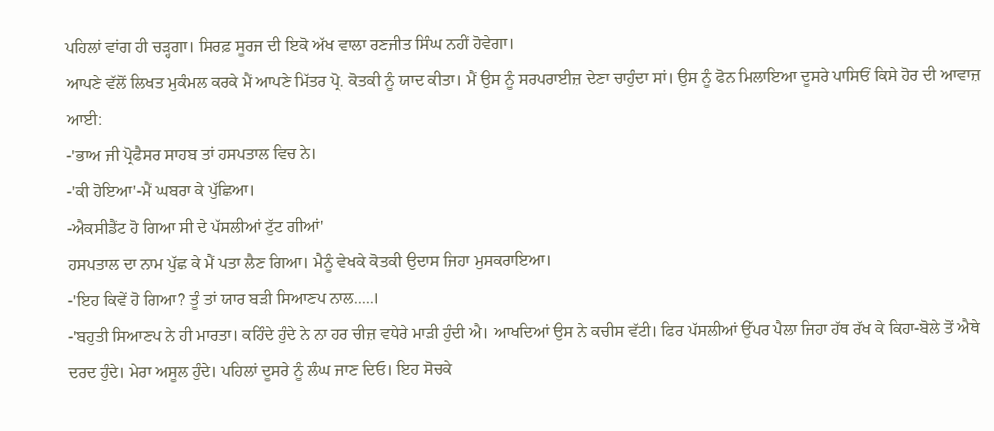ਪਹਿਲਾਂ ਵਾਂਗ ਹੀ ਚੜ੍ਹਗਾ। ਸਿਰਫ਼ ਸੂਰਜ ਦੀ ਇਕੋ ਅੱਖ ਵਾਲਾ ਰਣਜੀਤ ਸਿੰਘ ਨਹੀਂ ਹੋਵੇਗਾ।
ਆਪਣੇ ਵੱਲੋਂ ਲਿਖਤ ਮੁਕੰਮਲ ਕਰਕੇ ਮੈਂ ਆਪਣੇ ਮਿੱਤਰ ਪ੍ਰੋ. ਕੋਤਕੀ ਨੂੰ ਯਾਦ ਕੀਤਾ। ਮੈਂ ਉਸ ਨੂੰ ਸਰਪਰਾਈਜ਼ ਦੇਣਾ ਚਾਹੁੰਦਾ ਸਾਂ। ਉਸ ਨੂੰ ਫੋਨ ਮਿਲਾਇਆ ਦੂਸਰੇ ਪਾਸਿਓਂ ਕਿਸੇ ਹੋਰ ਦੀ ਆਵਾਜ਼ ਆਈ:
-'ਭਾਅ ਜੀ ਪ੍ਰੋਫੈਸਰ ਸਾਹਬ ਤਾਂ ਹਸਪਤਾਲ ਵਿਚ ਨੇ।
-'ਕੀ ਹੋਇਆ'-ਮੈਂ ਘਬਰਾ ਕੇ ਪੁੱਛਿਆ।
-ਐਕਸੀਡੈਂਟ ਹੋ ਗਿਆ ਸੀ ਦੇ ਪੱਸਲੀਆਂ ਟੁੱਟ ਗੀਆਂ'
ਹਸਪਤਾਲ ਦਾ ਨਾਮ ਪੁੱਛ ਕੇ ਮੈਂ ਪਤਾ ਲੈਣ ਗਿਆ। ਮੈਨੂੰ ਵੇਖਕੇ ਕੋਤਕੀ ਉਦਾਸ ਜਿਹਾ ਮੁਸਕਰਾਇਆ।
-'ਇਹ ਕਿਵੇਂ ਹੋ ਗਿਆ? ਤੂੰ ਤਾਂ ਯਾਰ ਬੜੀ ਸਿਆਣਪ ਨਾਲ.....।
-'ਬਹੁਤੀ ਸਿਆਣਪ ਨੇ ਹੀ ਮਾਰਤਾ। ਕਹਿੰਦੇ ਹੁੰਦੇ ਨੇ ਨਾ ਹਰ ਚੀਜ਼ ਵਧੇਰੇ ਮਾੜੀ ਹੁੰਦੀ ਐ। ਆਖਦਿਆਂ ਉਸ ਨੇ ਕਚੀਸ ਵੱਟੀ। ਫਿਰ ਪੱਸਲੀਆਂ ਉੱਪਰ ਪੈਲਾ ਜਿਹਾ ਹੱਥ ਰੱਖ ਕੇ ਕਿਹਾ-ਬੋਲੇ ਤੋਂ ਐਥੇ ਦਰਦ ਹੁੰਦੇ। ਮੇਰਾ ਅਸੂਲ ਹੁੰਦੇ। ਪਹਿਲਾਂ ਦੂਸਰੇ ਨੂੰ ਲੰਘ ਜਾਣ ਦਿਓ। ਇਹ ਸੋਚਕੇ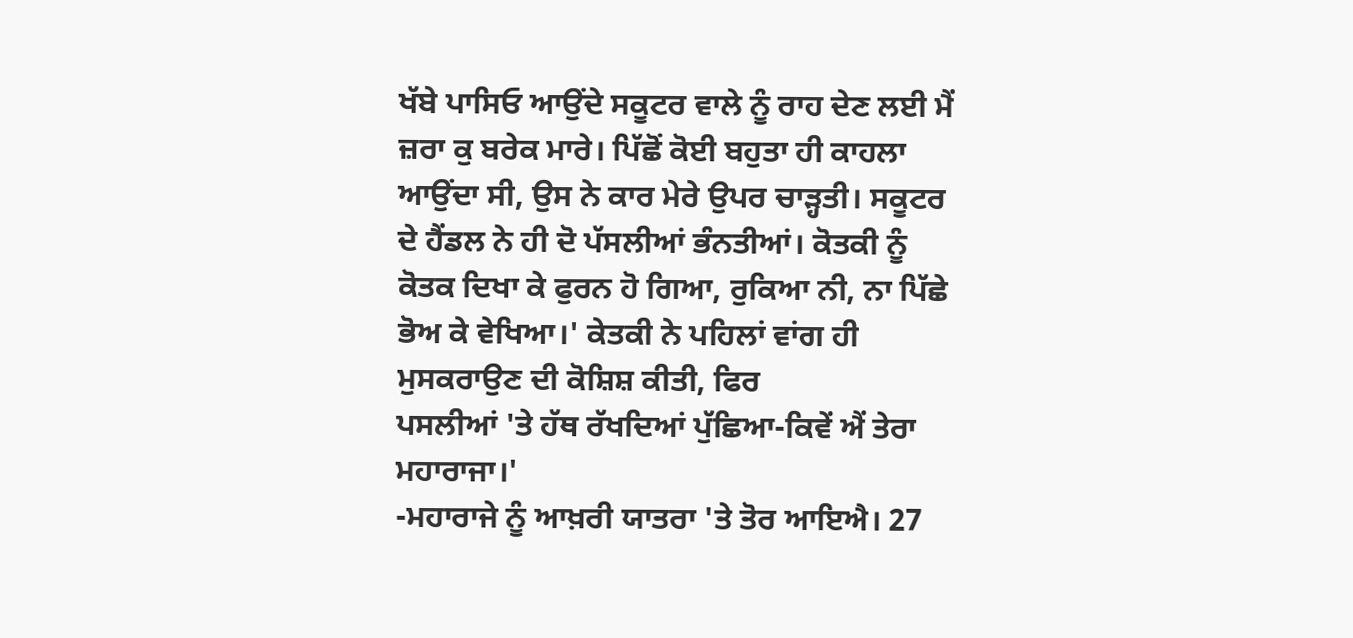ਖੱਬੇ ਪਾਸਿਓ ਆਉਂਦੇ ਸਕੂਟਰ ਵਾਲੇ ਨੂੰ ਰਾਹ ਦੇਣ ਲਈ ਮੈਂ ਜ਼ਰਾ ਕੁ ਬਰੇਕ ਮਾਰੇ। ਪਿੱਛੋਂ ਕੋਈ ਬਹੁਤਾ ਹੀ ਕਾਹਲਾ ਆਉਂਦਾ ਸੀ, ਉਸ ਨੇ ਕਾਰ ਮੇਰੇ ਉਪਰ ਚਾੜ੍ਹਤੀ। ਸਕੂਟਰ ਦੇ ਹੈਂਡਲ ਨੇ ਹੀ ਦੋ ਪੱਸਲੀਆਂ ਭੰਨਤੀਆਂ। ਕੋਤਕੀ ਨੂੰ ਕੋਤਕ ਦਿਖਾ ਕੇ ਫੁਰਨ ਹੋ ਗਿਆ, ਰੁਕਿਆ ਨੀ, ਨਾ ਪਿੱਛੇ ਭੋਅ ਕੇ ਵੇਖਿਆ।' ਕੇਤਕੀ ਨੇ ਪਹਿਲਾਂ ਵਾਂਗ ਹੀ ਮੁਸਕਰਾਉਣ ਦੀ ਕੋਸ਼ਿਸ਼ ਕੀਤੀ, ਫਿਰ
ਪਸਲੀਆਂ 'ਤੇ ਹੱਥ ਰੱਖਦਿਆਂ ਪੁੱਛਿਆ-ਕਿਵੇਂ ਐਂ ਤੇਰਾ ਮਹਾਰਾਜਾ।'
-ਮਹਾਰਾਜੇ ਨੂੰ ਆਖ਼ਰੀ ਯਾਤਰਾ 'ਤੇ ਤੋਰ ਆਇਐ। 27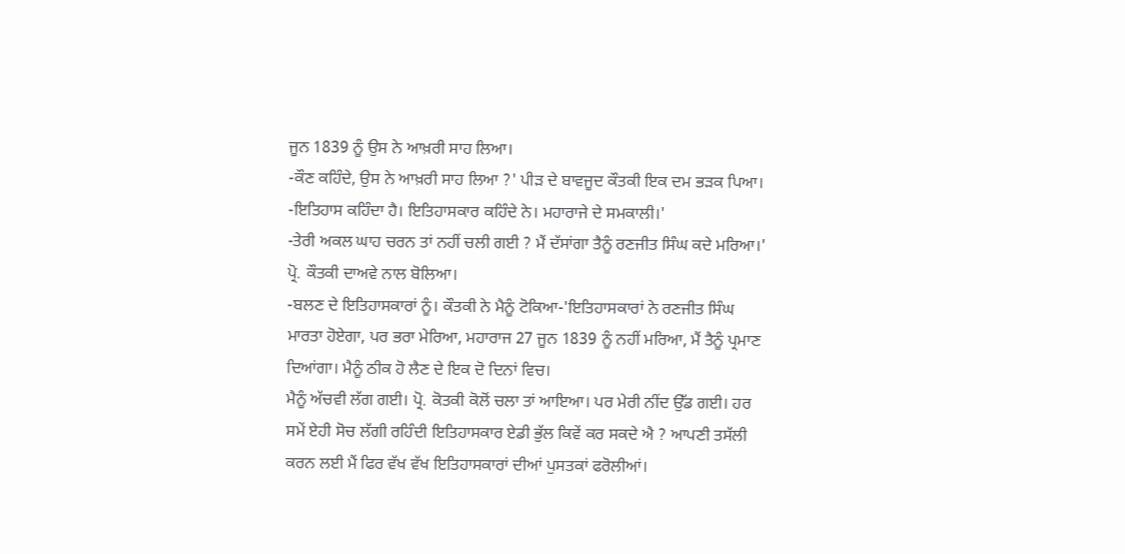ਜੂਨ 1839 ਨੂੰ ਉਸ ਨੇ ਆਖ਼ਰੀ ਸਾਹ ਲਿਆ।
-ਕੌਣ ਕਹਿੰਦੇ, ਉਸ ਨੇ ਆਖ਼ਰੀ ਸਾਹ ਲਿਆ ?' ਪੀੜ ਦੇ ਬਾਵਜੂਦ ਕੌਤਕੀ ਇਕ ਦਮ ਭੜਕ ਪਿਆ।
-ਇਤਿਹਾਸ ਕਹਿੰਦਾ ਹੈ। ਇਤਿਹਾਸਕਾਰ ਕਹਿੰਦੇ ਨੇ। ਮਹਾਰਾਜੇ ਦੇ ਸਮਕਾਲੀ।'
-ਤੇਰੀ ਅਕਲ ਘਾਹ ਚਰਨ ਤਾਂ ਨਹੀਂ ਚਲੀ ਗਈ ? ਮੈਂ ਦੱਸਾਂਗਾ ਤੈਨੂੰ ਰਣਜੀਤ ਸਿੰਘ ਕਦੇ ਮਰਿਆ।' ਪ੍ਰੋ. ਕੌਤਕੀ ਦਾਅਵੇ ਨਾਲ ਬੋਲਿਆ।
-ਬਲਣ ਦੇ ਇਤਿਹਾਸਕਾਰਾਂ ਨੂੰ। ਕੌਤਕੀ ਨੇ ਮੈਨੂੰ ਟੋਕਿਆ-'ਇਤਿਹਾਸਕਾਰਾਂ ਨੇ ਰਣਜੀਤ ਸਿੰਘ ਮਾਰਤਾ ਹੋਏਗਾ, ਪਰ ਭਰਾ ਮੇਰਿਆ, ਮਹਾਰਾਜ 27 ਜੂਨ 1839 ਨੂੰ ਨਹੀਂ ਮਰਿਆ, ਮੈਂ ਤੈਨੂੰ ਪ੍ਰਮਾਣ ਦਿਆਂਗਾ। ਮੈਨੂੰ ਠੀਕ ਹੋ ਲੈਣ ਦੇ ਇਕ ਦੋ ਦਿਨਾਂ ਵਿਚ।
ਮੈਨੂੰ ਅੱਚਵੀ ਲੱਗ ਗਈ। ਪ੍ਰੋ. ਕੋਤਕੀ ਕੋਲੋਂ ਚਲਾ ਤਾਂ ਆਇਆ। ਪਰ ਮੇਰੀ ਨੀਂਦ ਉੱਡ ਗਈ। ਹਰ ਸਮੇਂ ਏਹੀ ਸੋਚ ਲੱਗੀ ਰਹਿੰਦੀ ਇਤਿਹਾਸਕਾਰ ਏਡੀ ਭੁੱਲ ਕਿਵੇਂ ਕਰ ਸਕਦੇ ਐ ? ਆਪਣੀ ਤਸੱਲੀ ਕਰਨ ਲਈ ਮੈਂ ਫਿਰ ਵੱਖ ਵੱਖ ਇਤਿਹਾਸਕਾਰਾਂ ਦੀਆਂ ਪੁਸਤਕਾਂ ਫਰੋਲੀਆਂ।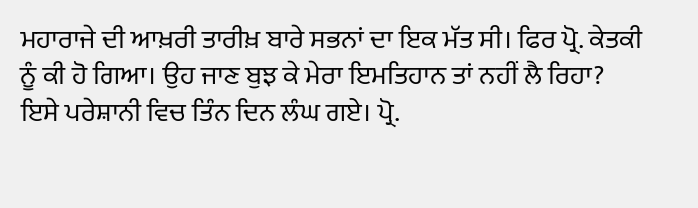ਮਹਾਰਾਜੇ ਦੀ ਆਖ਼ਰੀ ਤਾਰੀਖ਼ ਬਾਰੇ ਸਭਨਾਂ ਦਾ ਇਕ ਮੱਤ ਸੀ। ਫਿਰ ਪ੍ਰੋ. ਕੇਤਕੀ ਨੂੰ ਕੀ ਹੋ ਗਿਆ। ਉਹ ਜਾਣ ਬੁਝ ਕੇ ਮੇਰਾ ਇਮਤਿਹਾਨ ਤਾਂ ਨਹੀਂ ਲੈ ਰਿਹਾ? ਇਸੇ ਪਰੇਸ਼ਾਨੀ ਵਿਚ ਤਿੰਨ ਦਿਨ ਲੰਘ ਗਏ। ਪ੍ਰੋ.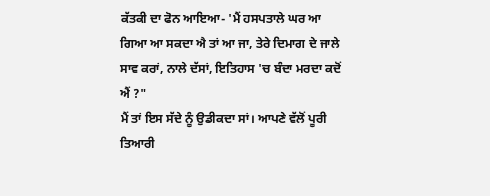ਕੱਤਕੀ ਦਾ ਫੋਨ ਆਇਆ- 'ਮੈਂ ਹਸਪਤਾਲੇ ਘਰ ਆ ਗਿਆ ਆ ਸਕਦਾ ਐ ਤਾਂ ਆ ਜਾ, ਤੇਰੇ ਦਿਮਾਗ ਦੇ ਜਾਲੇ ਸਾਵ ਕਰਾਂ, ਨਾਲੇ ਦੱਸਾਂ, ਇਤਿਹਾਸ 'ਚ ਬੰਦਾ ਮਰਦਾ ਕਦੋਂ ਐਂ ?"
ਮੈਂ ਤਾਂ ਇਸ ਸੱਦੇ ਨੂੰ ਉਡੀਕਦਾ ਸਾਂ। ਆਪਣੇ ਵੱਲੋਂ ਪੂਰੀ ਤਿਆਰੀ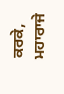ਕਰਕੇ, ਮਹਾਰਾਜੇ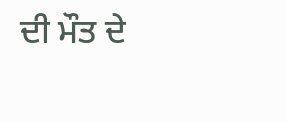ਦੀ ਮੌਤ ਦੇ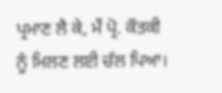ਪ੍ਰਮਾਣ ਲੈ ਕੇ, ਮੈਂ ਪ੍ਰੋ. ਕੌਤਕੀ ਨੂੰ ਮਿਲਣ ਲਈ ਚੱਲ ਪਿਆ।